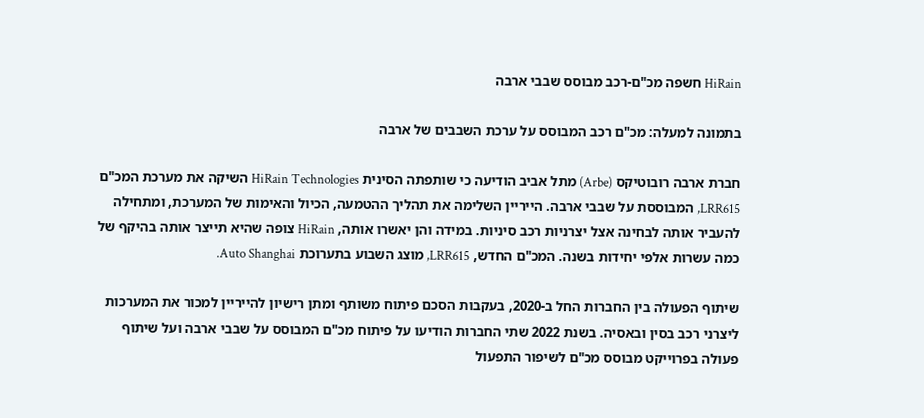HiRain חשפה מכ"ם-רכב מבוסס שבבי ארבה

בתמונה למעלה: מכ"ם רכב המבוסס על ערכת השבבים של ארבה

חברת ארבה רובוטיקס (Arbe) מתל אביב הודיעה כי שותפתה הסינית HiRain Technologies השיקה את מערכת המכ"ם LRR615, המבוססת על שבבי ארבה. הייריין השלימה את תהליך ההטמעה, הכיול והאימות של המערכת, ומתחילה להעביר אותה לבחינה אצל יצרניות רכב סיניות. במידה והן יאשרו אותה, HiRain צופה שהיא תייצר אותה בהיקף של כמה עשרות אלפי יחידות בשנה. המכ"ם החדש, LRR615, מוצג השבוע בתערוכת Auto Shanghai.

שיתוף הפעולה בין החברות החל ב-2020, בעקבות הסכם פיתוח משותף ומתן רישיון להייריין למכור את המערכות ליצרני רכב בסין ובאסיה. בשנת 2022 שתי החברות הודיעו על פיתוח מכ"ם המבוסס על שבבי ארבה ועל שיתוף פעולה בפרוייקט מבוסס מכ"ם לשיפור התפעול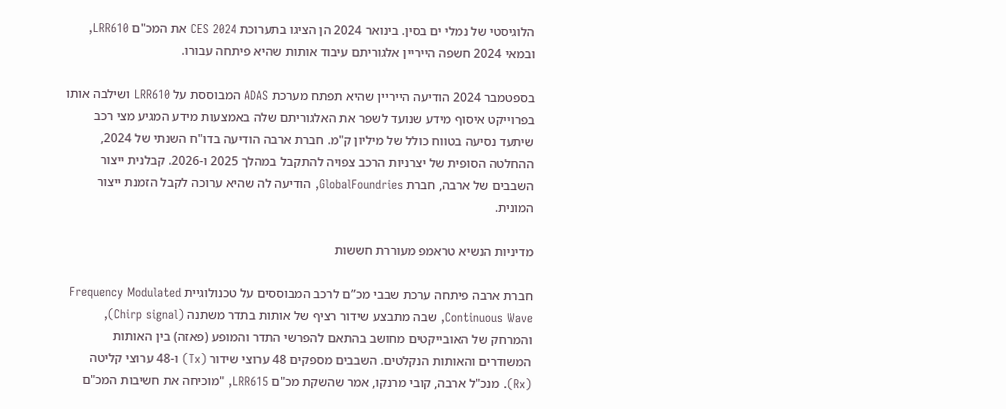הלוגיסטי של נמלי ים בסין. בינואר 2024 הן הציגו בתערוכת CES 2024 את המכ"ם LRR610, ובמאי 2024 חשפה הייריין אלגוריתם עיבוד אותות שהיא פיתחה עבורו.

בספטמבר 2024 הודיעה הייריין שהיא תפתח מערכת ADAS המבוססת על LRR610 ושילבה אותו בפרוייקט איסוף מידע שנועד לשפר את האלגוריתם שלה באמצעות מידע המגיע מצי רכב שיתעד נסיעה בטווח כולל של מיליון ק"מ. חברת ארבה הודיעה בדו"ח השנתי של 2024, ההחלטה הסופית של יצרניות הרכב צפויה להתקבל במהלך 2025 ו-2026. קבלנית ייצור השבבים של ארבה, חברת GlobalFoundries, הודיעה לה שהיא ערוכה לקבל הזמנת ייצור המונית.

מדיניות הנשיא טראמפ מעוררת חששות

חברת ארבה פיתחה ערכת שבבי מכ”ם לרכב המבוססים על טכנולוגיית Frequency Modulated Continuous Wave, שבה מתבצע שידור רציף של אותות בתדר משתנה (Chirp signal), והמרחק של האובייקטים מחושב בהתאם להפרשי התדר והמופע (פאזה) בין האותות המשודרים והאותות הנקלטים. השבבים מספקים 48 ערוצי שידור (Tx) ו-48 ערוצי קליטה (Rx). מנכ"ל ארבה, קובי מרנקו, אמר שהשקת מכ"ם LRR615, "מוכיחה את חשיבות המכ"ם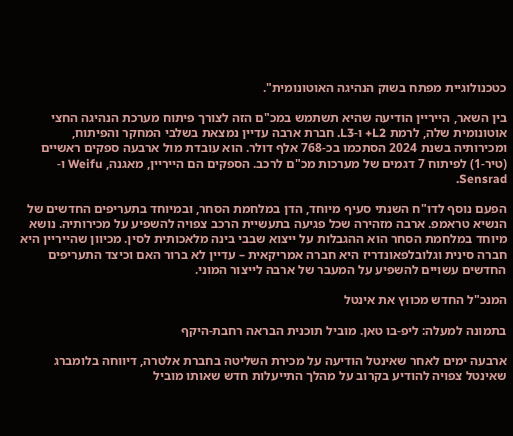כטכנולוגיית מפתח בשוק הנהיגה האוטונומית".

בין השאר, הייריין הודיעה שהיא תשתמש במכ"ם הזה לצורך פיתוח מערכת הנהיגה החצי אוטונומית שלה, לרמת L2+ ו-L3. חברת ארבה עדיין נמצאת בשלבי המחקר והפיתוח, ומכירותיה בשנת 2024 הסתכמו בכ-768 אלף דולר. הוא עובדת מול ארבעה ספקים ראשיים (טיר-1) לפיתוח 7 דגמים של מערכות מכ"ם לרכב. הספקים הם הייריין, מאגנה, Weifu ו-Sensrad.

הפעם נוסף לדו"ח השנתי סעיף מיוחד, הדן במלחמת הסחר, ובמיוחד בתעריפים החדשים של הנשיא טראמפ. ארבה מזהירה שכל פגיעה בתעשיית הרכב צפויה להשפיע על מכירותיה. נושא מיוחד במלחמת הסחר הוא ההגבלות על ייצוא שבבי בינה מלאכותית לסין. מכיוון שהייריין היא חברה סינית וגלובלפאונדריז היא חברה אמריקאית – עדיין לא ברור האם וכיצד התעריפים החדשים עשויים להשפיע על המעבר של ארבה לייצור המוני.

המנכ"ל החדש מכווץ את אינטל

בתמונה למעלה: ליפ-בו טאן. מוביל תוכנית הבראה רחבת-היקף

ארבעה ימים לאחר שאינטל הודיעה על מכירת השליטה בחברת אלטרה, דיווחה בלומברג שאינטל צפויה להודיע בקרוב על מהלך התייעלות חדש שאותו מוביל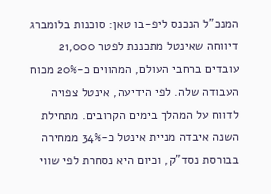המנכ"ל הנכנס ליפ-בו טאן: סוכנות בלומברג דיווחה שאינטל מתכננת לפטר 21,000 עובדים ברחבי העולם, המהווים כ-20% מכוח העבודה שלה. לפי הידיעה, אינטל צפויה לדווח על המהלך בימים הקרובים. מתחילת השנה איבדה מניית אינטל כ-34% ממחירה בבורסת נסד"ק, וכיום היא נסחרת לפי שווי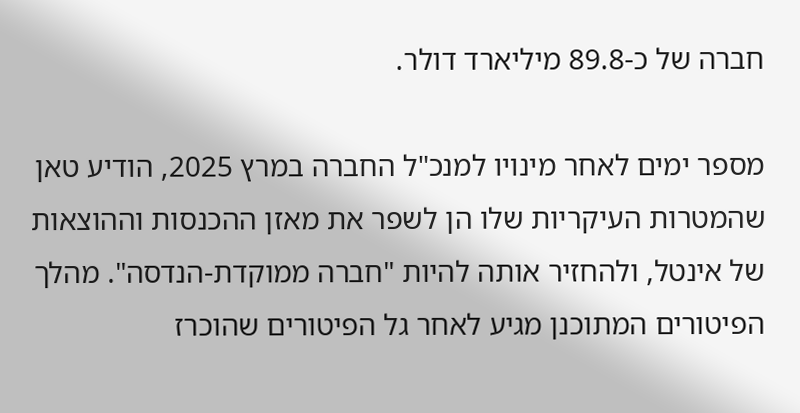חברה של כ-89.8 מיליארד דולר.

מספר ימים לאחר מינויו למנכ"ל החברה במרץ 2025, הודיע טאן שהמטרות העיקריות שלו הן לשפר את מאזן ההכנסות וההוצאות של אינטל, ולהחזיר אותה להיות "חברה ממוקדת-הנדסה". מהלך הפיטורים המתוכנן מגיע לאחר גל הפיטורים שהוכרז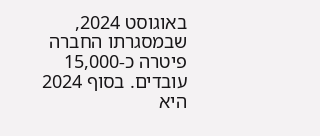באוגוסט 2024, שבמסגרתו החברה פיטרה כ-15,000 עובדים. בסוף 2024 היא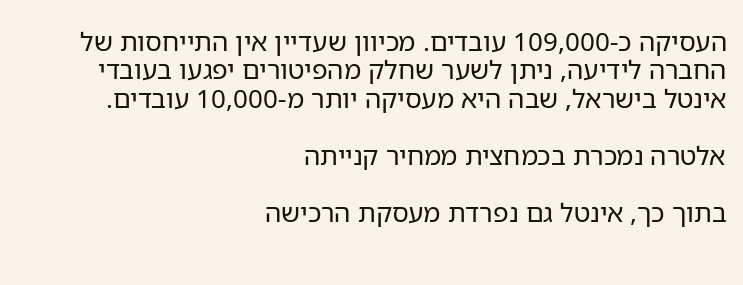העסיקה כ-109,000 עובדים. מכיוון שעדיין אין התייחסות של החברה לידיעה, ניתן לשער שחלק מהפיטורים יפגעו בעובדי אינטל בישראל, שבה היא מעסיקה יותר מ-10,000 עובדים.

אלטרה נמכרת בכמחצית ממחיר קנייתה

בתוך כך, אינטל גם נפרדת מעסקת הרכישה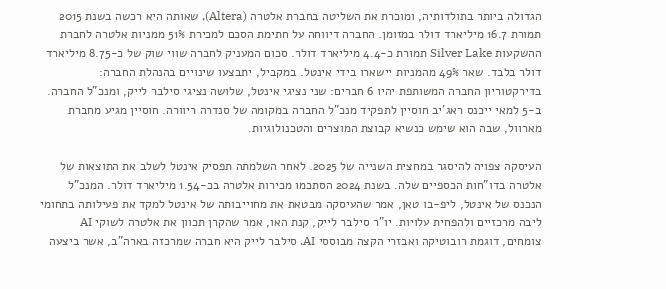הגדולה ביותר בתולדותיה, ומוכרת את השליטה בחברת אלטרה (Altera), שאותה היא רכשה בשנת 2015 תמורת 16.7 מיליארד דולר במזומן. החברה דיווחה על חתימת הסכם למכירת 51% ממניות אלטרה לחברת ההשקעות Silver Lake תמורת כ-4.4 מיליארד דולר. סכום המעניק לחברה שווי שוק של כ-8.75 מיליארד דולר בלבד. שאר 49% מהמניות יישארו בידי אינטל. במקביל, יתבצעו שינויים בהנהלת החברה: בדירקטוריון החברה המשותפת יהיו 6 חברים: שני נציגי אינטל, שלושה נציגי סילבר לייק, ומנכ"ל החברה. ב-5 למאי ייכנס ראג'יב חוסיין לתפקיד מנכ"ל החברה במקומה של סנדרה ריוורה. חוסיין מגיע מחברת מארוול, שבה הוא שימש כנשיא קבוצת המוצרים והטכנולוגיות.

העיסקה צפויה להיסגר במחצית השנייה של 2025. לאחר השלמתה תפסיק אינטל לשלב את התוצאות של אלטרה בדו"חות הכספיים שלה. בשנת 2024 הסתכמו מכירות אלטרה בכ-1.54 מיליארד דולר. המנכ"ל הנכנס של אינטל, ליפ-בו טאן, אמר שהעיסקה מבטאת את מחוייבותה של אינטל למקד את פעילותה בתחומי ליבה מרכזיים ולהפחית עלויות. יו"ר סילבר לייק, קנת האו, אמר שהקרן תכוון את אלטרה לשוקי AI צומחים, דוגמת רובוטיקה ואבזרי הקצה מבוססי AI. סילבר לייק היא חברה שמרכזה בארה"ב, אשר ביצעה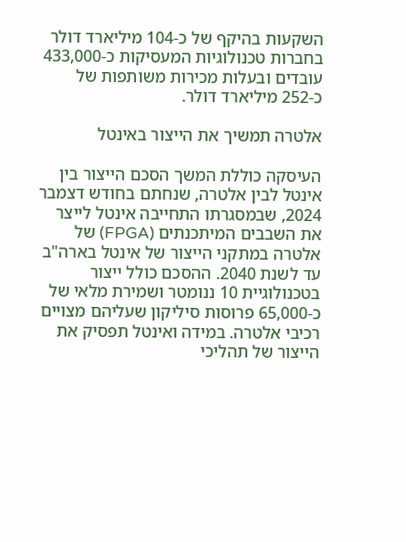השקעות בהיקף של כ-104 מיליארד דולר בחברות טכנולוגיות המעסיקות כ-433,000 עובדים ובעלות מכירות משותפות של כ-252 מיליארד דולר.

אלטרה תמשיך את הייצור באינטל

העיסקה כוללת המשך הסכם הייצור בין אינטל לבין אלטרה, שנחתם בחודש דצמבר 2024, שבמסגרתו התחייבה אינטל לייצר את השבבים המיתכנתים (FPGA) של אלטרה במתקני הייצור של אינטל בארה"ב עד לשנת 2040. ההסכם כולל ייצור בטכנולוגיית 10 ננומטר ושמירת מלאי של כ-65,000 פרוסות סיליקון שעליהם מצויים רכיבי אלטרה. במידה ואינטל תפסיק את הייצור של תהליכי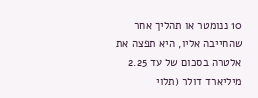10 ננומטר או תהליך אחר שהחייבה אליו, היא תפצה את אלטרה בסכום של עד 2.25 מיליארד דולר (תלוי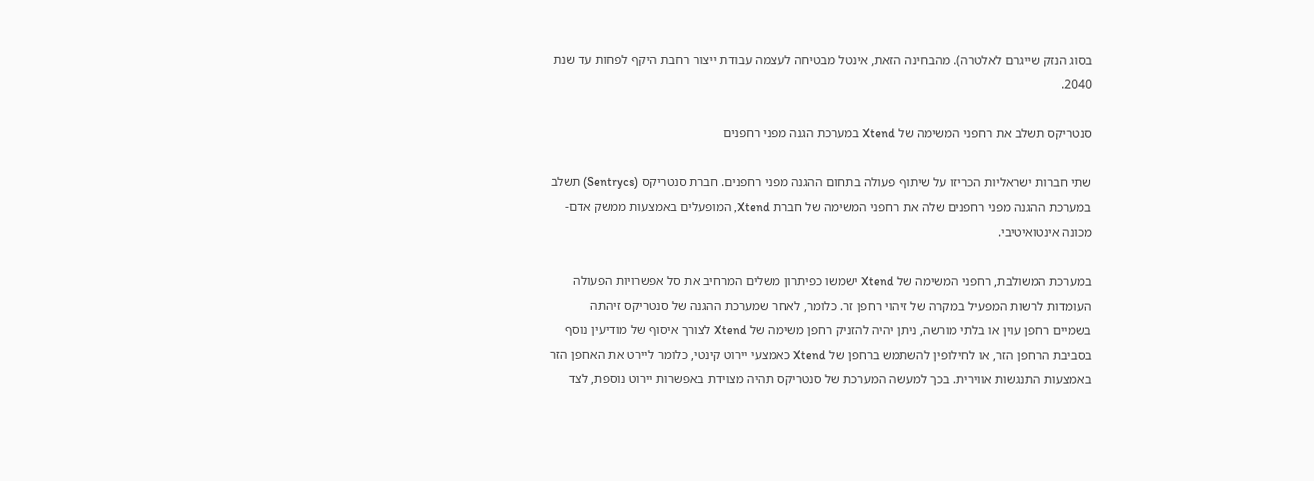בסוג הנזק שייגרם לאלטרה). מהבחינה הזאת, אינטל מבטיחה לעצמה עבודת ייצור רחבת היקף לפחות עד שנת 2040.

סנטריקס תשלב את רחפני המשימה של Xtend במערכת הגנה מפני רחפנים

שתי חברות ישראליות הכריזו על שיתוף פעולה בתחום ההגנה מפני רחפנים. חברת סנטריקס (Sentrycs) תשלב במערכת ההגנה מפני רחפנים שלה את רחפני המשימה של חברת Xtend, המופעלים באמצעות ממשק אדם-מכונה אינטואיטיבי.

במערכת המשולבת, רחפני המשימה של Xtend ישמשו כפיתרון משלים המרחיב את סל אפשרויות הפעולה העומדות לרשות המפעיל במקרה של זיהוי רחפן זר. כלומר, לאחר שמערכת ההגנה של סנטריקס זיהתה בשמיים רחפן עוין או בלתי מורשה, ניתן יהיה להזניק רחפן משימה של Xtend לצורך איסוף של מודיעין נוסף בסביבת הרחפן הזר, או לחילופין להשתמש ברחפן של Xtend כאמצעי יירוט קינטי, כלומר ליירט את האחפן הזר באמצעות התנגשות אווירית. בכך למעשה המערכת של סנטריקס תהיה מצוידת באפשרות יירוט נוספת, לצד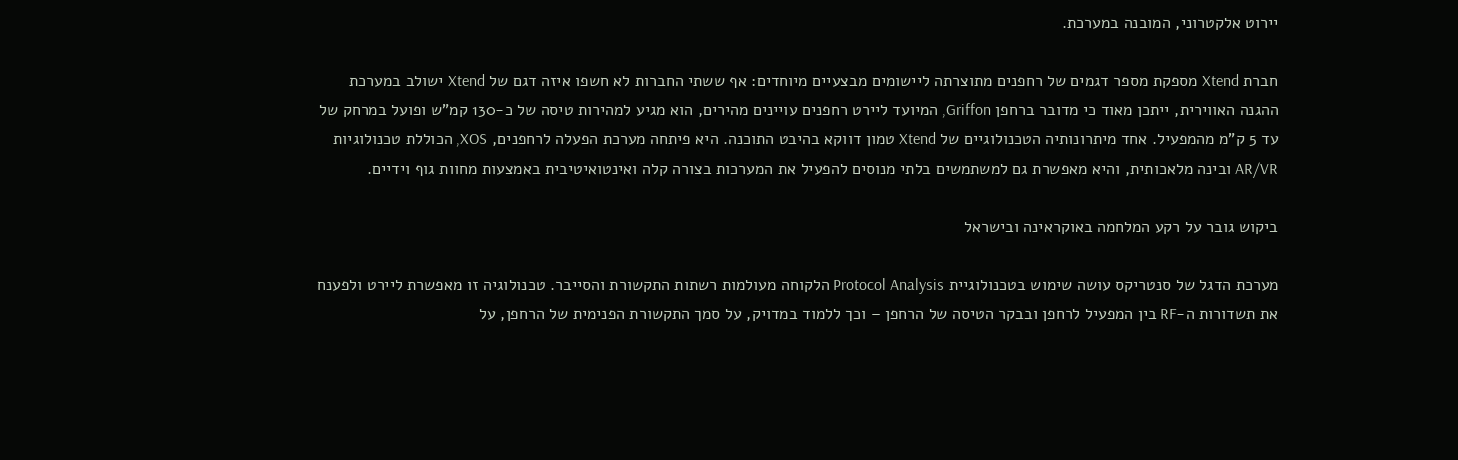יירוט אלקטרוני, המובנה במערכת.

חברת Xtend מספקת מספר דגמים של רחפנים מתוצרתה ליישומים מבצעיים מיוחדים: אף ששתי החברות לא חשפו איזה דגם של Xtend ישולב במערכת ההגנה האווירית, ייתכן מאוד כי מדובר ברחפן Griffon, המיועד ליירט רחפנים עויינים מהירים, הוא מגיע למהירות טיסה של כ-130 קמ"ש ופועל במרחק של עד 5 ק"מ מהמפעיל. אחד מיתרונותיה הטכנולוגיים של Xtend טמון דווקא בהיבט התוכנה. היא פיתחה מערכת הפעלה לרחפנים, XOS, הכוללת טכנולוגיות AR/VR ובינה מלאכותית, והיא מאפשרת גם למשתמשים בלתי מנוסים להפעיל את המערכות בצורה קלה ואינטואיטיבית באמצעות מחוות גוף וידיים.

ביקוש גובר על רקע המלחמה באוקראינה ובישראל

מערכת הדגל של סנטריקס עושה שימוש בטכנולוגיית Protocol Analysis הלקוחה מעולמות רשתות התקשורת והסייבר. טכנולוגיה זו מאפשרת ליירט ולפענח את תשדורות ה-RF בין המפעיל לרחפן ובבקר הטיסה של הרחפן – וכך ללמוד במדויק, על סמך התקשורת הפנימית של הרחפן, על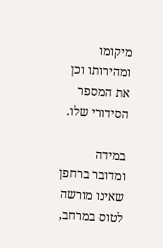מיקומו ומהירותו וכן את המספר הסידורי שלו.

במידה ומדובר ברחפן שאינו מורשה לטוס במרחב,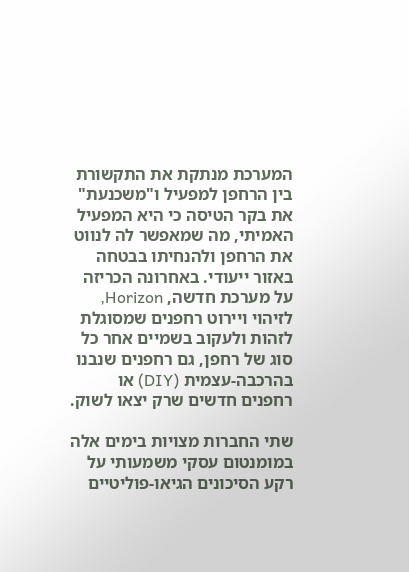המערכת מנתקת את התקשורת בין הרחפן למפעיל ו"משכנעת" את בקר הטיסה כי היא המפעיל האמיתי, מה שמאפשר לה לנווט את הרחפן ולהנחיתו בבטחה באזור ייעודי. באחרונה הכריזה על מערכת חדשה, Horizon, לזיהוי ויירוט רחפנים שמסוגלת לזהות ולעקוב בשמיים אחר כל סוג של רחפן, גם רחפנים שנבנו בהרכבה-עצמית (DIY) או רחפנים חדשים שרק יצאו לשוק.

שתי החברות מצויות בימים אלה במומנטום עסקי משמעותי על רקע הסיכונים הגיאו-פוליטיים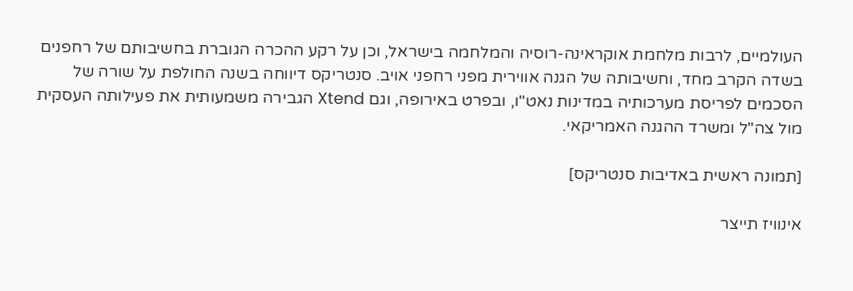העולמיים, לרבות מלחמת אוקראינה-רוסיה והמלחמה בישראל, וכן על רקע ההכרה הגוברת בחשיבותם של רחפנים בשדה הקרב מחד, וחשיבותה של הגנה אווירית מפני רחפני אויב. סנטריקס דיווחה בשנה החולפת על שורה של הסכמים לפריסת מערכותיה במדינות נאט"ו, ובפרט באירופה, וגם Xtend הגבירה משמעותית את פעילותה העסקית מול צה"ל ומשרד ההגנה האמריקאי.

[תמונה ראשית באדיבות סנטריקס]

אינוויז תייצר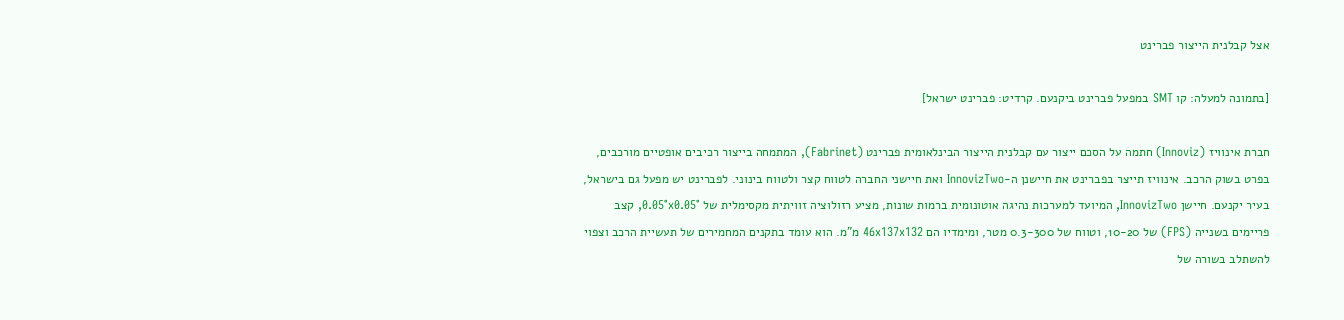אצל קבלנית הייצור פברינט

[בתמונה למעלה: קו SMT במפעל פברינט ביקנעם. קרדיט: פברינט ישראל]

חברת אינוויז (Innoviz) חתמה על הסכם ייצור עם קבלנית הייצור הבינלאומית פברינט (Fabrinet), המתמחה בייצור רכיבים אופטיים מורכבים, בפרט בשוק הרכב. אינוויז תייצר בפברינט את חיישנן ה-InnovizTwo ואת חיישני החברה לטווח קצר ולטווח בינוני. לפברינט יש מפעל גם בישראל, בעיר יקנעם. חיישן InnovizTwo, המיועד למערכות נהיגה אוטונומית ברמות שונות, מציע רזולוציה זוויתית מקסימלית של 0.05°x0.05°, קצב פריימים בשנייה (FPS) של 10-20, וטווח של 0.3-300 מטר, ומימדיו הם 46x137x132 מ"מ. הוא עומד בתקנים המחמירים של תעשיית הרכב וצפוי להשתלב בשורה של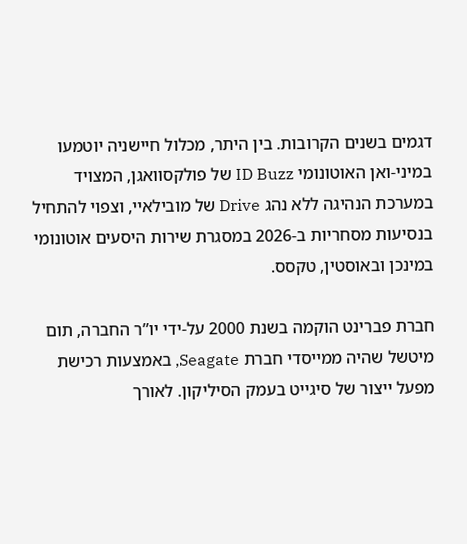דגמים בשנים הקרובות. בין היתר, מכלול חיישניה יוטמעו במיני-ואן האוטונומי ID Buzz של פולקסוואגן, המצויד במערכת הנהיגה ללא נהג Drive של מובילאיי, וצפוי להתחיל בנסיעות מסחריות ב-2026 במסגרת שירות היסעים אוטונומי במינכן ובאוסטין, טקסס.

חברת פברינט הוקמה בשנת 2000 על-ידי יו”ר החברה, תום מיטשל שהיה ממייסדי חברת Seagate, באמצעות רכישת מפעל ייצור של סיגייט בעמק הסיליקון. לאורך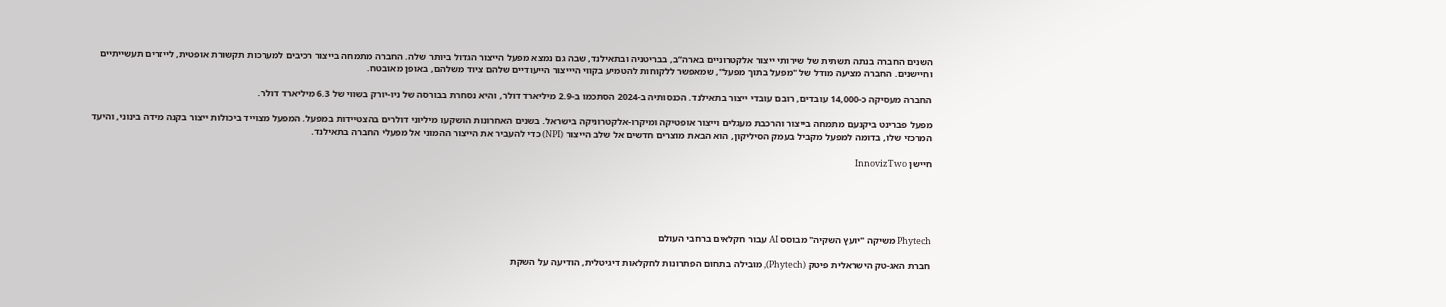השנים החברה בנתה תשתית של שירותי ייצור אלקטרוניים בארה”ב, בבריטניה ובתאילנד, שבה גם נמצא מפעל הייצור הגדול ביותר שלה. החברה מתמחה בייצור רכיבים למערכות תקשורת אופטית, לייזרים תעשייתיים וחיישנים. החברה מציעה מודל של "מפעל בתוך מפעל", שמאפשר ללקוחות להטמיע בקווי היייצור הייעודיים שלהם ציוד משלהם, באופן מאובטח.

החברה מעסיקה כ-14,000 עובדים, רובם עובדי ייצור בתאילנד. הכנסותיה ב-2024 הסתכמו ב-2.9 מיליארד דולר, והיא נסחרת בבורסה של ניו-יורק בשווי של 6.3 מיליארד דולר.

מפעל פברינט ביקנעם מתמחה בייצור והרכבת מעגלים וייצור אופטיקה ומיקרו-אלקטרוניקה בישראל. בשנים האחרונות הושקעו מיליוני דולרים בהצטיידות במפעל. המפעל מצוייד ביכולות ייצור בקנה מידה בינוני, והיעד המרכזי שלו, בדומה למפעל מקביל בעמק הסיליקון, הוא הבאת מוצרים חדשים אל שלב הייצור (NPI) כדי להעביר את הייצור ההמוני אל מפעלי החברה בתאילנד.

חיישן InnovizTwo





Phytech משיקה "יועץ השקיה" מבוסס AI עבור חקלאים ברחבי העולם

חברת האג-טק הישראלית פיטק (Phytech), מובילה בתחום הפתרונות לחקלאות דיגיטלית, הודיעה על השקת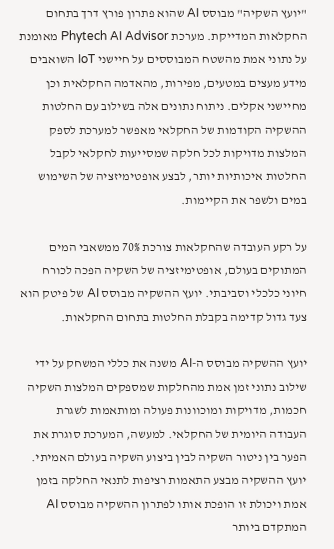"יועץ השקיה" מבוסס AI שהוא פתרון פורץ דרך בתחום החקלאות המדייקת. מערכת Phytech AI Advisor מאומנת על נתוני אמת מהשטח המבוססים על חיישני IoT השואבים מידע מעצים במטעים, מפירות, מהאדמה החקלאית וכן מחיישני אקלים. ניתוח נתונים אלה בשילוב עם החלטות ההשקיה הקודמות של החקלאי מאפשר למערכת לספק המלצות מדויקות לכל חלקה שמסייעות לחקלאי לקבל החלטות איכותיות יותר, לבצע אופטימיזציה של השימוש במים ולשפר את הקיימות.

על רקע העובדה שהחקלאות צורכת 70% ממשאבי המים המתוקים בעולם, אופטימיזציה של השקיה הפכה לכורח חיוני כלכלי וסביבתי. יועץ ההשקיה מבוסס AI של פיטק הוא צעד גדול קדימה בקבלת החלטות בתחום החקלאות.

יועץ ההשקיה מבוסס ה-AI משנה את כללי המשחק על ידי שילוב נתוני זמן אמת מהחלקות שמספקים המלצות השקיה חכמות, מדויקות ומוכוונות פעולה ומותאמות לשגרת העבודה היומית של החקלאי. למעשה, המערכת סוגרת את הפער בין ניטור השקיה לבין ביצוע השקיה בעולם האמיתי. יועץ ההשקיה מבצע התאמות רציפות לתנאי החלקה בזמן אמת ויכולת זו הופכת אותו לפתרון ההשקיה מבוסס AI המתקדם ביותר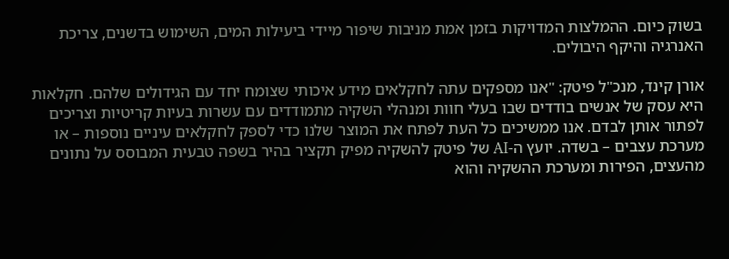בשוק כיום. ההמלצות המדויקות בזמן אמת מניבות שיפור מיידי ביעילות המים, השימוש בדשנים, צריכת האנרגיה והיקף היבולים.

אורן קינד, מנכ"ל פיטק: "אנו מספקים עתה לחקלאים מידע איכותי שצומח יחד עם הגידולים שלהם. חקלאות היא עסק של אנשים בודדים שבו בעלי חוות ומנהלי השקיה מתמודדים עם עשרות בעיות קריטיות וצריכים לפתור אותן לבדם. אנו ממשיכים כל העת לפתח את המוצר שלנו כדי לספק לחקלאים עיניים נוספות – או מערכת עצבים – בשדה. יועץ ה-AI של פיטק להשקיה מפיק תקציר בהיר בשפה טבעית המבוסס על נתונים מהעצים, הפירות ומערכת ההשקיה והוא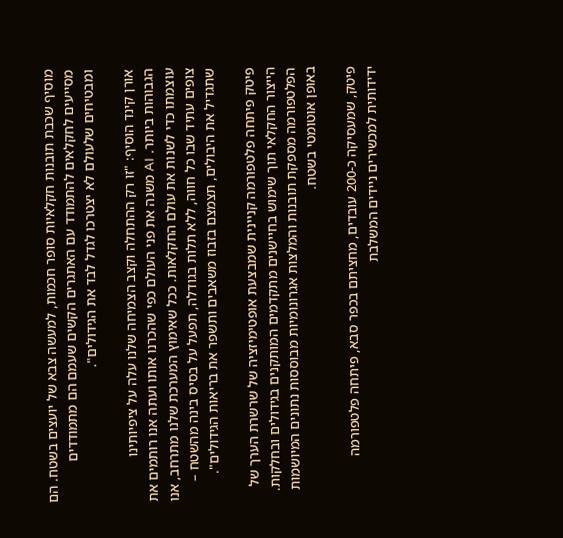מוסיף שכבת תובנות חקלאיות סופר חכמות, למעשה צבא של יועצים בשטח. הם מסייעים לחקלאים להתמודד עם האתגרים הקשים שעמם הם מתמודדים ומבטיחים שלעולם לא יצטרכו לגדל לבד את הגידולים".

אורן קינד הוסיף: "זו רק ההתחלה וקצב הצמיחה שלנו עלה על ציפיותינו הגבוהות ביותר. AI משנה את פני העולם כפי שהכרנו אותו ועתה אנו רותמים את עוצמתו כדי לשנות את עולם החקלאות. ככל שאימוץ המערכת שלנו מתרחב, אנו צופים עתיד שבו כל חווה, ללא תלות בגודלה, תפעל על בסיס בינה מהשטח – שתגדיל את היבולים, תצמצם בזבוז משאבים ותשפר את בריאות הגידולים".

פיטק פיתחה פלטפורמה קניינית שמבצעת אופטימיזציה של שרשרת הערך של הייצור החקלאי תוך שימוש בחיישנים מתקדמים המותקנים בגידולים ובחלקות. הפלטפורמה מספקת תובנות והמלצות אגרונומיות מבוססות נתונים המיושמות באופן אוטומטי בשטח.

פיטק, שמעסיקה כ-200 עובדים, מחציתם בכפר סבא, פיתחה פלטפורמה ידידותית למכשירים ניידים המשלבת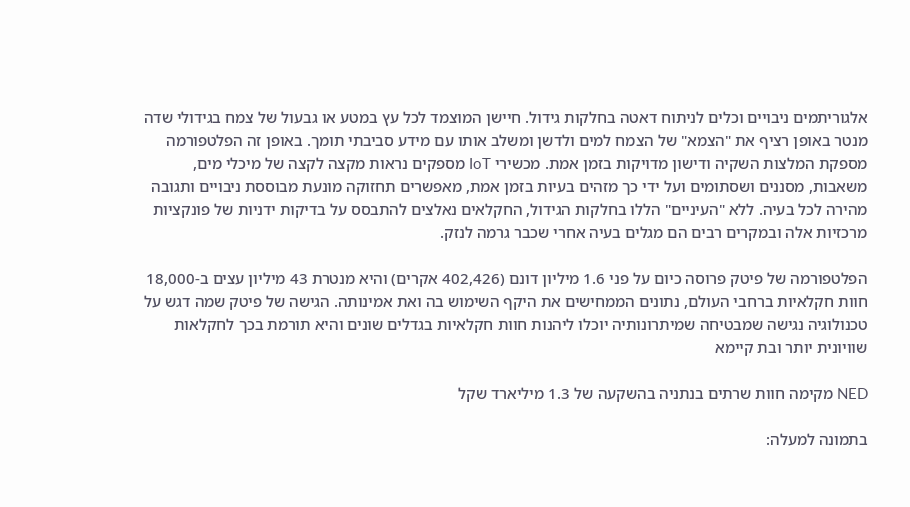אלגוריתמים ניבויים וכלים לניתוח דאטה בחלקות גידול. חיישן המוצמד לכל עץ במטע או גבעול של צמח בגידולי שדה מנטר באופן רציף את "הצמא" של הצמח למים ולדשן ומשלב אותו עם מידע סביבתי תומך. באופן זה הפלטפורמה מספקת המלצות השקיה ודישון מדויקות בזמן אמת. מכשירי IoT מספקים נראות מקצה לקצה של מיכלי מים, משאבות, מסננים ושסתומים ועל ידי כך מזהים בעיות בזמן אמת, מאפשרים תחזוקה מונעת מבוססת ניבויים ותגובה מהירה לכל בעיה. ללא "העיניים" הללו בחלקות הגידול, החקלאים נאלצים להתבסס על בדיקות ידניות של פונקציות מרכזיות אלה ובמקרים רבים הם מגלים בעיה אחרי שכבר גרמה לנזק.

הפלטפורמה של פיטק פרוסה כיום על פני 1.6 מיליון דונם (402,426 אקרים) והיא מנטרת 43 מיליון עצים ב-18,000 חוות חקלאיות ברחבי העולם, נתונים הממחישים את היקף השימוש בה ואת אמינותה. הגישה של פיטק שמה דגש על טכנולוגיה נגישה שמבטיחה שמיתרונותיה יוכלו ליהנות חוות חקלאיות בגדלים שונים והיא תורמת בכך לחקלאות שוויונית יותר ובת קיימא

NED מקימה חוות שרתים בנתניה בהשקעה של 1.3 מיליארד שקל

בתמונה למעלה: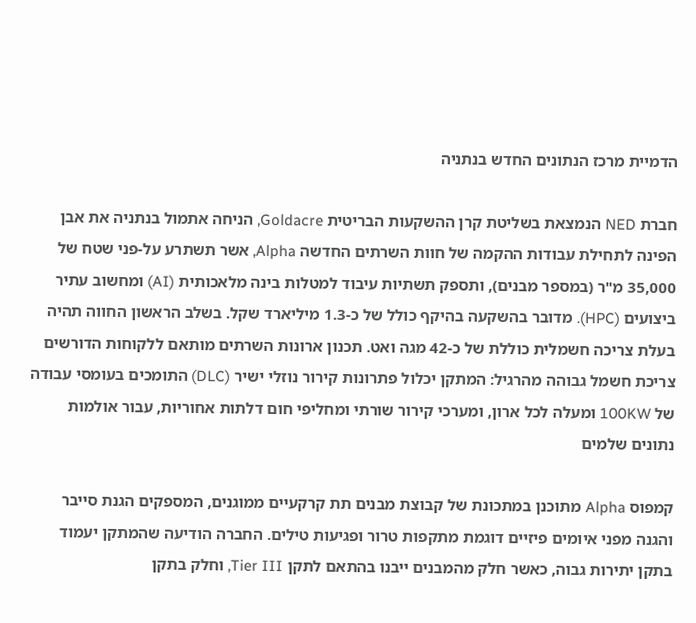הדמיית מרכז הנתונים החדש בנתניה

חברת NED הנמצאת בשליטת קרן ההשקעות הבריטית Goldacre, הניחה אתמול בנתניה את אבן הפינה לתחילת עבודות ההקמה של חוות השרתים החדשה Alpha, אשר תשתרע על-פני שטח של 35,000 מ"ר (במספר מבנים), ותספק תשתיות עיבוד למטלות בינה מלאכותית (AI) ומחשוב עתיר ביצועים (HPC). מדובר בהשקעה בהיקף כולל של כ-1.3 מיליארד שקל. בשלב הראשון החווה תהיה בעלת צריכה חשמלית כוללת של כ-42 מגה ואט. תכנון ארונות השרתים מותאם ללקוחות הדורשים צריכת חשמל גבוהה מהרגיל: המתקן יכלול פתרונות קירור נוזלי ישיר (DLC) התומכים בעומסי עבודה של 100KW ומעלה לכל ארון, ומערכי קירור שורתי ומחליפי חום דלתות אחוריות, עבור אולמות נתונים שלמים

קמפוס Alpha מתוכנן במתכונת של קבוצת מבנים תת קרקעיים ממוגנים, המספקים הגנת סייבר והגנה מפני איומים פיזיים דוגמת מתקפות טרור ופגיעות טילים. החברה הודיעה שהמתקן יעמוד בתקן יתירות גבוה, כאשר חלק מהמבנים ייבנו בהתאם לתקן Tier III, וחלק בתקן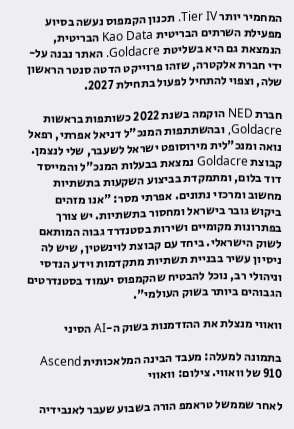המחמיר יותר Tier IV. תכנון הקמפוס נעשה בסיוע מפעילת השרתים הבריטית Kao Data הבריטית, הנמצאת גם היא בשליטת Goldacre. האתר נבנה על-ידי חברת אלקטרה, שזהו פרוייקט הדטה סנטר הראשון שלה, וצפוי להתחיל לפעול בתחילת 2027.

חברת NED הוקמה בשנת 2022 כשותפות בראשות Goldacre, ובהשתתפות המנכ"ל דניאל אפרתי, רפאל נואה ומנכ"לית מירוסופט ישראל לשעבר, שלי לנצמן. קבוצת Goldacre נמצאת בבעלות המנכ"ל והמייסד דוד בלום, ומתמקדת בביצוע השקעות בתשתיות מחשוב ומרכזי נתונים. אפרתי מסר: "אנו מזהים ביקוש גובר בישראל ומחסור בתשתיות. יש צורך בפתרונות מקומיים ושירות בסטנדרד גבוה המותאם לשוק הישראלי. ביחד עם קבוצת לוינשטין, שיש לה ניסיון עשיר בבניית תשתיות מתקדמות וידע הנדסי וניהולי רב, נוכל להבטיח שהקמפוס יעמוד בסטנדרטים הגבוהים ביותר בשוק העולמי".

וואווי מנצלת את ההזדמנות בשוק ה-AI הסיני

בתמונה למעלה: מעבד הבינה המלאכותית Ascend 910 של וואווי. צילום: וואווי

לאחר שממשל טראמפ הורה בשבוע שעבר לאנבידיה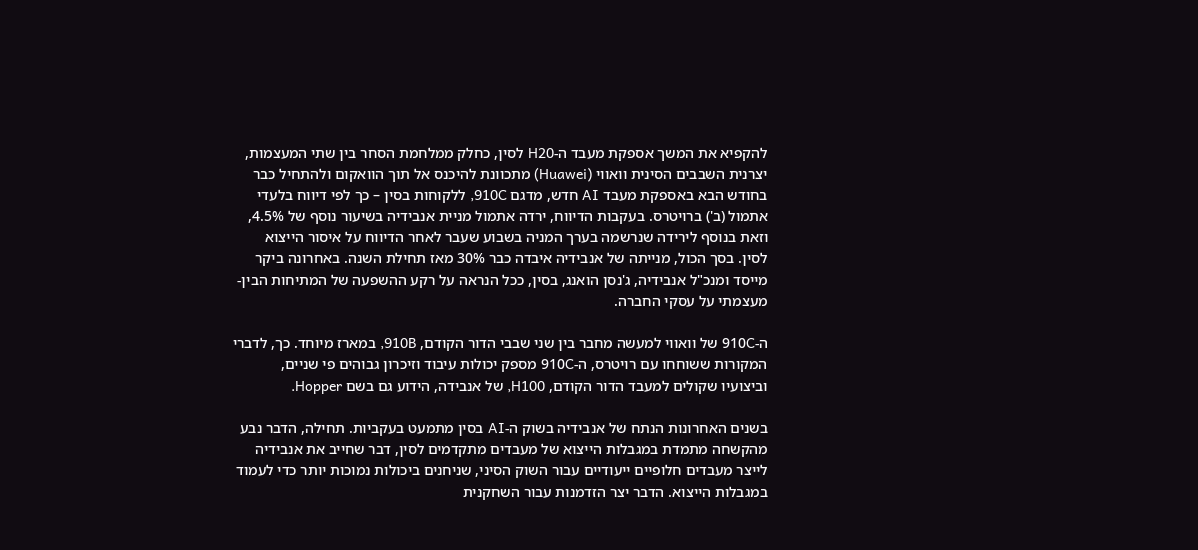להקפיא את המשך אספקת מעבד ה-H20 לסין, כחלק ממלחמת הסחר בין שתי המעצמות, יצרנית השבבים הסינית וואווי (Huawei) מתכוונת להיכנס אל תוך הוואקום ולהתחיל כבר בחודש הבא באספקת מעבד AI חדש, מדגם 910C, ללקוחות בסין – כך לפי דיווח בלעדי אתמול (ב') ברויטרס. בעקבות הדיווח, ירדה אתמול מניית אנבידיה בשיעור נוסף של 4.5%, וזאת בנוסף לירידה שנרשמה בערך המניה בשבוע שעבר לאחר הדיווח על איסור הייצוא לסין. בסך הכול, מנייתה של אנבידיה איבדה כבר 30% מאז תחילת השנה. באחרונה ביקר מייסד ומנכ"ל אנבידיה, ג'נסן הואנג, בסין, ככל הנראה על רקע ההשפעה של המתיחות הבין-מעצמתי על עסקי החברה.

ה-910C של וואווי למעשה מחבר בין שני שבבי הדור הקודם, 910B, במארז מיוחד. כך, לדברי המקורות ששוחחו עם רויטרס, ה-910C מספק יכולות עיבוד וזיכרון גבוהים פי שניים, וביצועיו שקולים למעבד הדור הקודם, H100, של אנבידה, הידוע גם בשם Hopper.

בשנים האחרונות הנתח של אנבידיה בשוק ה-AI בסין מתמעט בעקביות. תחילה, הדבר נבע מהקשחה מתמדת במגבלות הייצוא של מעבדים מתקדמים לסין, דבר שחייב את אנבידיה לייצר מעבדים חלופיים ייעודיים עבור השוק הסיני, שניחנים ביכולות נמוכות יותר כדי לעמוד במגבלות הייצוא. הדבר יצר הזדמנות עבור השחקנית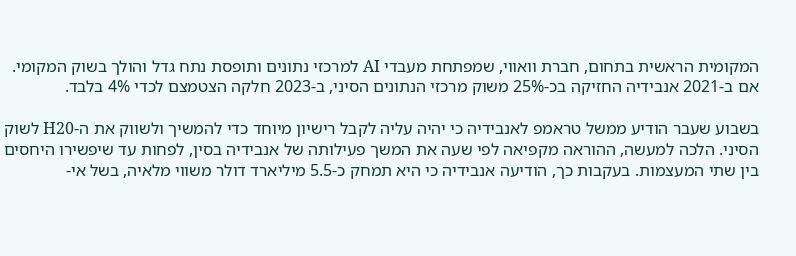המקומית הראשית בתחום, חברת וואווי, שמפתחת מעבדי AI למרכזי נתונים ותופסת נתח גדל והולך בשוק המקומי. אם ב-2021 אנבידיה החזיקה בכ-25% משוק מרכזי הנתונים הסיני, ב-2023 חלקה הצטמצם לכדי 4% בלבד.

בשבוע שעבר הודיע ממשל טראמפ לאנבידיה כי יהיה עליה לקבל רישיון מיוחד כדי להמשיך ולשווק את ה-H20 לשוק הסיני. הלכה למעשה, ההוראה מקפיאה לפי שעה את המשך פעילותה של אנבידיה בסין, לפחות עד שיפשירו היחסים בין שתי המעצמות. בעקבות כך, הודיעה אנבידיה כי היא תמחק כ-5.5 מיליארד דולר משווי מלאיה, בשל אי-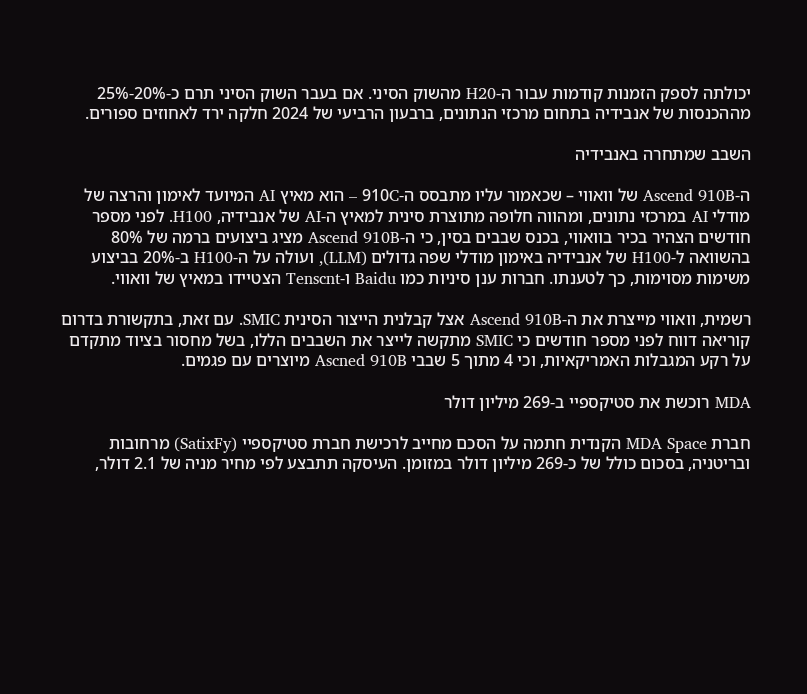יכולתה לספק הזמנות קודמות עבור ה-H20 מהשוק הסיני. אם בעבר השוק הסיני תרם כ-20%-25% מההכנסות של אנבידיה בתחום מרכזי הנתונים, ברבעון הרביעי של 2024 חלקה ירד לאחוזים ספורים.

השבב שמתחרה באנבידיה

ה-Ascend 910B של וואווי – שכאמור עליו מתבסס ה-910C – הוא מאיץ AI המיועד לאימון והרצה של מודלי AI במרכזי נתונים, ומהווה חלופה מתוצרת סינית למאיץ ה-AI של אנבידיה, H100. לפני מספר חודשים הצהיר בכיר בוואווי, בכנס שבבים בסין, כי ה-Ascend 910B מציג ביצועים ברמה של 80% בהשוואה ל-H100 של אנבידיה באימון מודלי שפה גדולים (LLM), ועולה על ה-H100 ב-20% בביצוע משימות מסוימות, כך לטענתו. חברות ענן סיניות כמו Baidu ו-Tenscnt הצטיידו במאיץ של וואווי.

רשמית, וואווי מייצרת את ה-Ascend 910B אצל קבלנית הייצור הסינית SMIC. עם זאת, בתקשורת בדרום קוריאה דווח לפני מספר חודשים כי SMIC מתקשה לייצר את השבבים הללו, בשל מחסור בציוד מתקדם על רקע המגבלות האמריקאיות, וכי 4 מתוך 5 שבבי Ascned 910B מיוצרים עם פגמים.

MDA רוכשת את סטיקספיי ב-269 מיליון דולר

חברת MDA Space הקנדית חתמה על הסכם מחייב לרכישת חברת סטיקספיי (SatixFy) מרחובות ובריטניה, בסכום כולל של כ-269 מיליון דולר במזומן. העיסקה תתבצע לפי מחיר מניה של 2.1 דולר,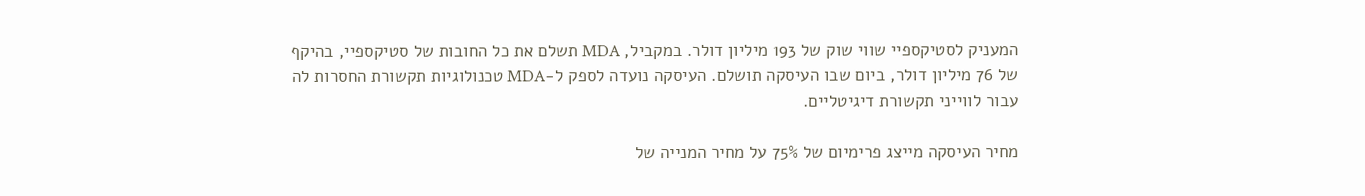המעניק לסטיקספיי שווי שוק של 193 מיליון דולר. במקביל, MDA תשלם את כל החובות של סטיקספיי, בהיקף של 76 מיליון דולר, ביום שבו העיסקה תושלם. העיסקה נועדה לספק ל-MDA טכנולוגיות תקשורת החסרות לה עבור לווייני תקשורת דיגיטליים.

מחיר העיסקה מייצג פרימיום של 75% על מחיר המנייה של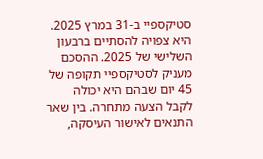סטיקספיי ב-31 במרץ 2025. היא צפויה להסתיים ברבעון השלישי של 2025. ההסכם מעניק לסטיקספיי תקופה של 45 יום שבהם היא יכולה לקבל הצעה מתחרה. בין שאר התנאים לאישור העיסקה,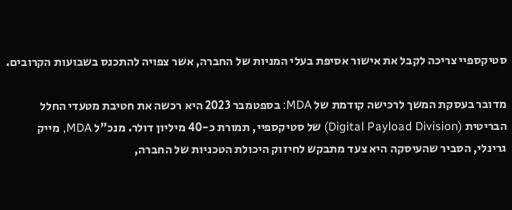סטיקספיי צריכה לקבל את אישור אסיפת בעלי המניות של החברה, אשר צפויה להתכנס בשבועות הקרובים.

מדובר בעסקת המשך לרכישה קודמת של MDA: בספטמבר 2023 היא רכשה את חטיבת מטעדי החלל הבריטית (Digital Payload Division) של סטיקספיי, תמורת כ-40 מיליון דולר. מנכ"ל MDA, מייק גרינלי, הסביר שהעיסקה היא צעד מתבקש לחיזוק היכולת הטכניות של החברה,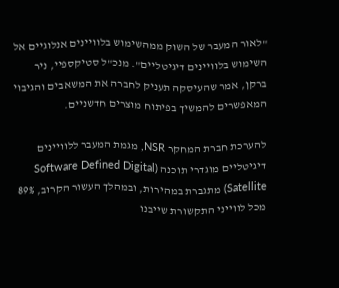"לאור המעבר של השוק ממהשימוש בלוויינים אנלוגיים אל השימוש בלוויינים דיגיטליים". מנכ"ל סטיקספיי, ניר ברקן, אמר שהעיסקה תעניק לחברה את המשאבים והגיבוי המאפשרים להמשיך בפיתוח מוצרים חדשניים.

להערכת חברת המחקר NSR, מגמת המעבר ללוויינים דיגיטליים מוגדרי תוכנה (Software Defined Digital Satellite) מתגברת במהירות, ובמהלך העשור הקרוב, 89% מכל לווייני התקשורת שייבנו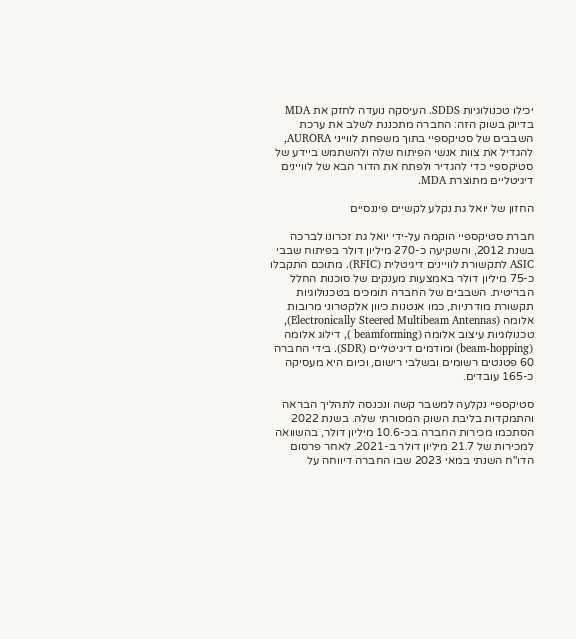יכילו טכנולוגיות SDDS. העיסקה נועדה לחזק את MDA בדיוק בשוק הזה: החברה מתכננת לשלב את ערכת השבבים של סטיקספיי בתוך משפחת לווייני AURORA, להגדיל את צוות אנשי הפיתוח שלה ולהשתמש ביידע של סטיקספיי כדי להגדיר ולפתח את הדור הבא של לוויינים דיגיטליים מתוצרת MDA.

החזון של יואל גת נקלע לקשיים פיננסיים

חברת סטיקספיי הוקמה על-ידי יואל גת זכרונו לברכה בשנת 2012, והשקיעה כ-270 מיליון דולר בפיתוח שבבי ASIC לתקשורת לוויינים דיגיטלית (RFIC). מתוכם התקבלו כ-75 מיליון דולר באמצעות מענקים של סוכנות החלל הבריטית. השבבים של החברה תומכים בטכנולוגיות תקשורת מודרניות, כמו אנטנות כיוון אלקטרוני מרובות אלומה (Electronically Steered Multibeam Antennas), טכנולוגיות עיצוב אלומה (beamforming ), דילוג אלומה (beam-hopping) ומודמים דיגיטליים (SDR). בידי החברה 60 פטנטים רשומים ובשלבי רישום, וכיום היא מעסיקה כ-165 עובדים.

סטיקספיי נקלעה למשבר קשה ונכנסה לתהליך הבראה והתמקדות בליבת השוק המסורתי שלה. בשנת 2022 הסתכמו מכירות החברה בכ-10.6 מיליון דולר, בהשוואה למכירות של 21.7 מיליון דולר ב-2021. לאחר פרסום הדו"ח השנתי במאי 2023 שבו החברה דיווחה על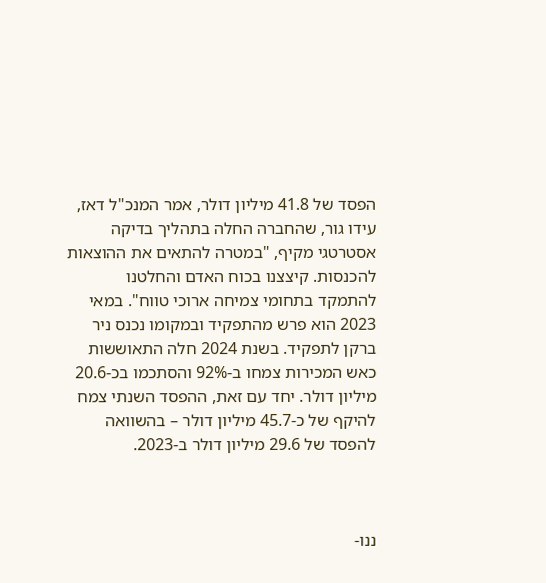הפסד של 41.8 מיליון דולר, אמר המנכ"ל דאז, עידו גור, שהחברה החלה בתהליך בדיקה אסטרטגי מקיף, "במטרה להתאים את ההוצאות להכנסות. קיצצנו בכוח האדם והחלטנו להתמקד בתחומי צמיחה ארוכי טווח". במאי 2023 הוא פרש מהתפקיד ובמקומו נכנס ניר ברקן לתפקיד. בשנת 2024 חלה התאוששות כאש המכירות צמחו ב-92% והסתכמו בכ-20.6 מיליון דולר. יחד עם זאת, ההפסד השנתי צמח להיקף של כ-45.7 מיליון דולר – בהשוואה להפסד של 29.6 מיליון דולר ב-2023.



ננו-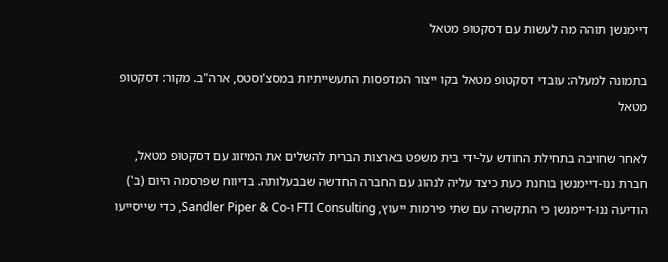דיימנשן תוהה מה לעשות עם דסקטופ מטאל

בתמונה למעלה: עובדי דסקטופ מטאל בקו ייצור המדפסות התעשייתיות במסצ'וסטס, ארה"ב. מקור: דסקטופ מטאל

לאחר שחויבה בתחילת החודש על-ידי בית משפט בארצות הברית להשלים את המיזוג עם דסקטופ מטאל, חברת ננו-דיימנשן בוחנת כעת כיצד עליה לנהוג עם החברה החדשה שבבעלותה. בדיווח שפרסמה היום (ב') הודיעה ננו-דיימנשן כי התקשרה עם שתי פירמות ייעוץ, FTI Consulting ו-Sandler Piper & Co, כדי שייסייעו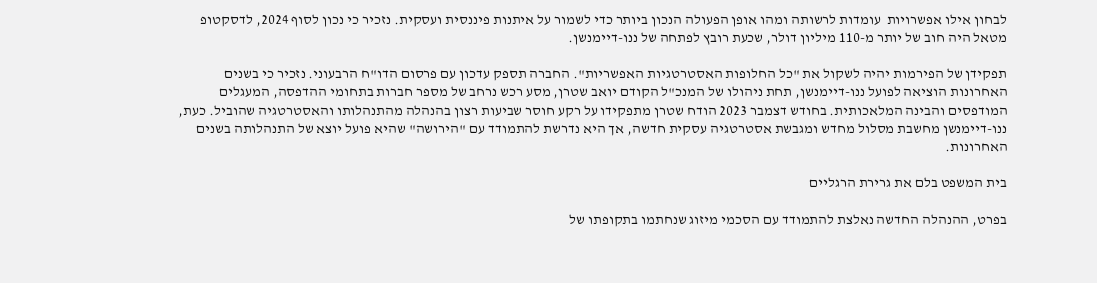לבחון אילו אפשרויות  עומדות לרשותה ומהו אופן הפעולה הנכון ביותר כדי לשמור על איתנות פיננסית ועסקית. נזכיר כי נכון לסוף 2024, לדסקטופ מטאל היה חוב של יותר מ-110 מיליון דולר, שכעת רובץ לפתחה של ננו-דיימנשן.

תפקידן של הפירמות יהיה לשקול את "כל החלופות האסטרטגיות האפשריות". החברה תספק עדכון עם פרסום הדו"ח הרבעוני. נזכיר כי בשנים האחרונות הוציאה לפועל ננו-דיימנשן, תחת ניהולו של המנכ"ל הקודם יואב שטרן, מסע רכש נרחב של מספר חברות בתחומי ההדפסה, המעגלים המודפסים והבינה המלאכותית. בחודש דצמבר 2023 הודח שטרן מתפקידו על רקע חוסר שביעות רצון בהנהלה מהתנהלותו והאסטרטגיה שהוביל. כעת, ננו-דיימנשן מחשבת מסלול מחדש ומגבשת אסטרטגיה עסקית חדשה, אך היא נדרשת להתמודד עם "הירושה" שהיא פועל יוצא של התנהלותה בשנים האחרונות.

בית המשפט בלם את גרירת הרגליים

בפרט, ההנהלה החדשה נאלצת להתמודד עם הסכמי מיזוג שנחתמו בתקופתו של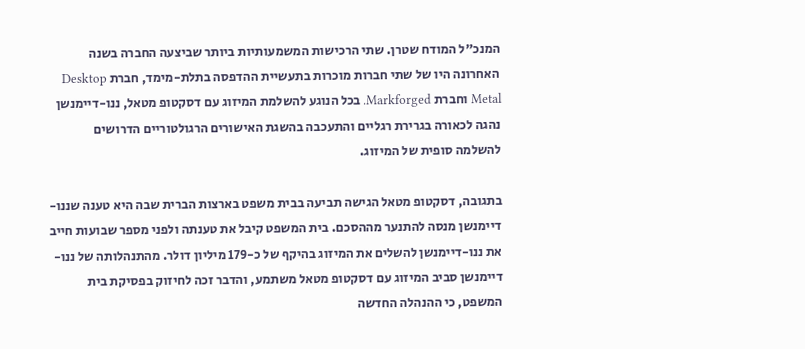המנכ"ל המודח שטרן. שתי הרכישות המשמעותיות ביותר שביצעה החברה בשנה האחרונה היו של שתי חברות מוכרות בתעשיית ההדפסה בתלת-מימד, חברת Desktop Metal וחברת Markforged. בכל הנוגע להשלמת המיזוג עם דסקטופ מטאל, ננו-דיימנשן נהגה לכאורה בגרירת רגליים והתעכבה בהשגת האישורים הרגולטוריים הדרושים להשלמה סופית של המיזוג.

בתגובה, דסקטופ מטאל הגישה תביעה בבית משפט בארצות הברית שבה היא טענה שננו-דיימנשן מנסה להתנער מההסכם. בית המשפט קיבל את טענתה ולפני מספר שבועות חייב את ננו-דיימנשן להשלים את המיזוג בהיקף של כ-179 מיליון דולר. מהתנהלותה של ננו-דיימנשן סביב המיזוג עם דסקטופ מטאל משתמע, והדבר זכה לחיזוק בפסיקת בית המשפט, כי ההנהלה החדשה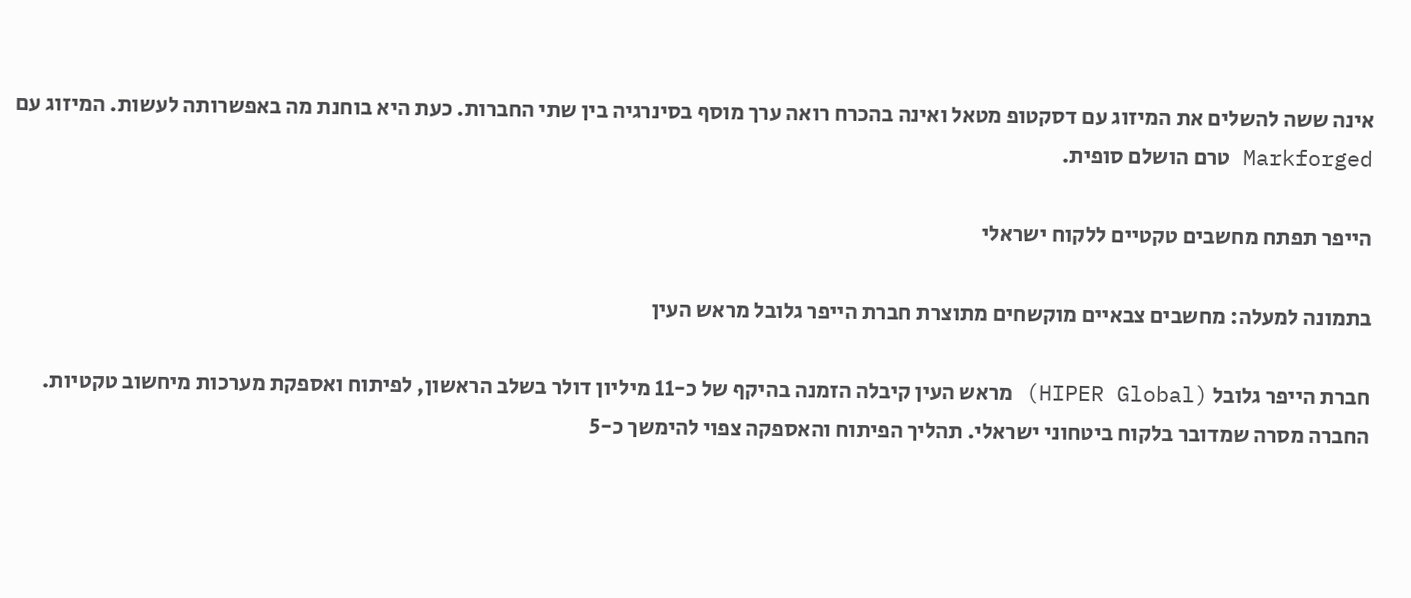אינה ששה להשלים את המיזוג עם דסקטופ מטאל ואינה בהכרח רואה ערך מוסף בסינרגיה בין שתי החברות. כעת היא בוחנת מה באפשרותה לעשות. המיזוג עם Markforged טרם הושלם סופית.

הייפר תפתח מחשבים טקטיים ללקוח ישראלי

בתמונה למעלה: מחשבים צבאיים מוקשחים מתוצרת חברת הייפר גלובל מראש העין

חברת הייפר גלובל (HIPER Global) מראש העין קיבלה הזמנה בהיקף של כ-11 מיליון דולר בשלב הראשון, לפיתוח ואספקת מערכות מיחשוב טקטיות. החברה מסרה שמדובר בלקוח ביטחוני ישראלי. תהליך הפיתוח והאספקה צפוי להימשך כ-5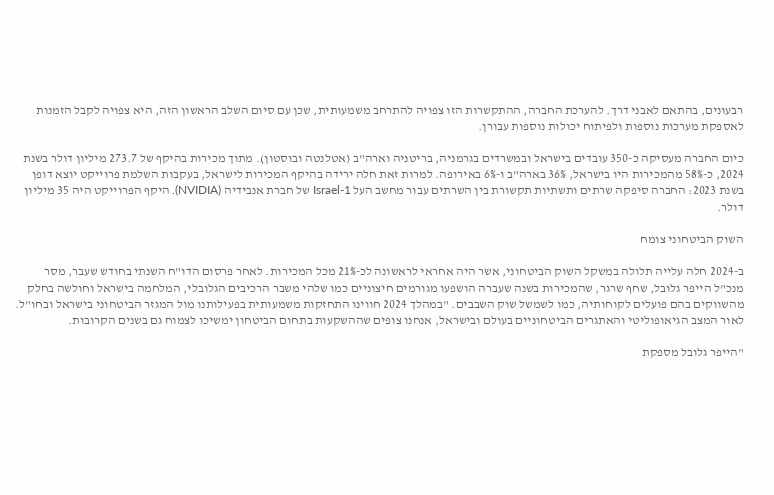רבעונים, בהתאם לאבני דרך. להערכת החברה, ההתקשרות הזו צפויה להתרחב משמעותית, שכן עם סיום השלב הראשון הזה, היא צפויה לקבל הזמנות לאספקת מערכות נוספות ולפיתוח יכולות נוספות עבורן.

כיום החברה מעסיקה כ-350 עובדים בישראל ובמשרדים בגרמניה, בריטניה וארה"ב (אטלנטה ובוסטון). מתוך מכירות בהיקף של 273.7 מיליון דולר בשנת 2024, כ-58% מהמכירות היו בישראל, 36% בארה"ב ו-6% באירופה. למרות זאת חלה ירידה בהיקף המכירות לישראל, בעקבות השלמת פרוייקט יוצא דופן בשנת 2023: החברה סיפקה שרתים ותשתיות תקשורת בין השרתים עבור מחשב העל Israel-1 של חברת אנבידיה (NVIDIA). היקף הפרוייקט היה 35 מיליון דולר.

השוק הביטחוני צומח

ב-2024 חלה עלייה תלולה במשקל השוק הביטחוני, אשר היה אחראי לראשונה לכ-21% מכל המכירות. לאחר פרסום הדו"ח השנתי בחודש שעבר, מסר מנכ"ל הייפר גלובל, שחף שרגר, שהמכירות בשנה שעברה הושפעו מגורמים חיצוניים כמו שלהי משבר הרכיבים הגלובלי, המלחמה בישראל וחולשה בחלק מהשווקים בהם פועלים לקוחותיה, כמו לשמשל שוק השבבים. "במהלך 2024 חווינו התחזקות משמעותית בפעילותנו מול המגזר הביטחוני בישראל ובחו"ל. לאור המצב הגיאופוליטי והאתגרים הביטחוניים בעולם ובישראל, אנחנו צופים שההשקעות בתחום הביטחון ימשיכו לצמוח גם בשנים הקרובות.

"הייפר גלובל מספקת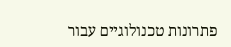פתרונות טכנולוגיים עבור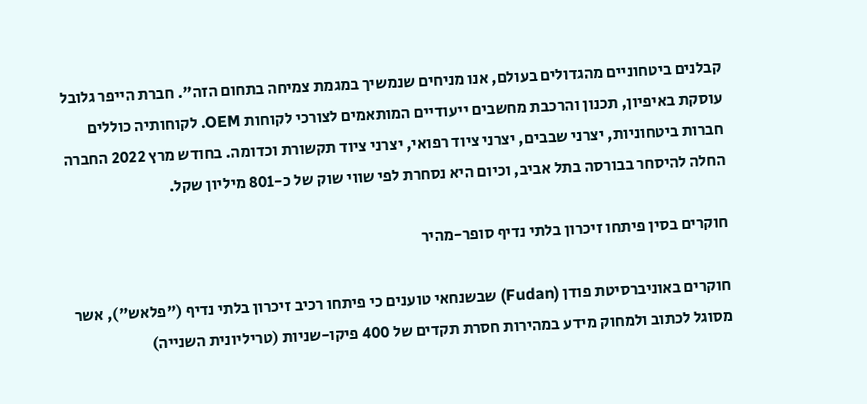קבלנים ביטחוניים מהגדולים בעולם, אנו מניחים שנמשיך במגמת צמיחה בתחום הזה". חברת הייפר גלובל עוסקת באיפיון, תכנון והרכבת מחשבים ייעודיים המותאמים לצורכי לקוחות OEM. לקוחותיה כוללים חברות ביטחוניות, יצרני שבבים, יצרני ציוד רפואי, יצרני ציוד תקשורת וכדומה. בחודש מרץ 2022 החברה החלה להיסחר בבורסה בתל אביב, וכיום היא נסחרת לפי שווי שוק של כ-801 מיליון שקל.

חוקרים בסין פיתחו זיכרון בלתי נדיף סופר-מהיר

חוקרים באוניברסיטת פודן (Fudan) שבשנחאי טוענים כי פיתחו רכיב זיכרון בלתי נדיף ("פלאש"), אשר מסוגל לכתוב ולמחוק מידע במהירות חסרת תקדים של 400 פיקו-שניות (טריליונית השנייה)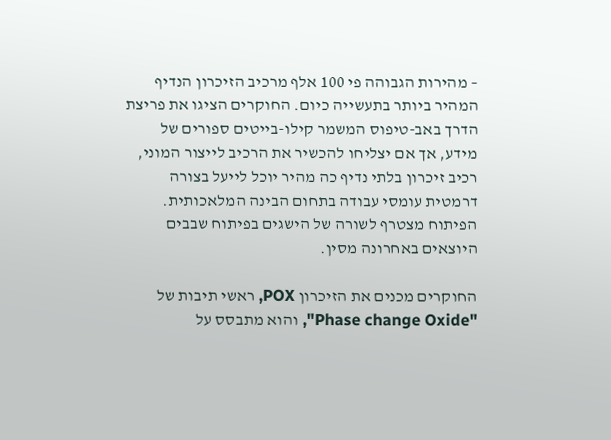– מהירות הגבוהה פי 100 אלף מרכיב הזיכרון הנדיף המהיר ביותר בתעשייה כיום. החוקרים הציגו את פריצת הדרך באב-טיפוס המשמר קילו-בייטים ספורים של מידע, אך אם יצליחו להכשיר את הרכיב לייצור המוני, רכיב זיכרון בלתי נדיף כה מהיר יוכל לייעל בצורה דרמטית עומסי עבודה בתחום הבינה המלאכותית. הפיתוח מצטרף לשורה של הישגים בפיתוח שבבים היוצאים באחרונה מסין.

החוקרים מכנים את הזיכרון POX, ראשי תיבות של "Phase change Oxide", והוא מתבסס על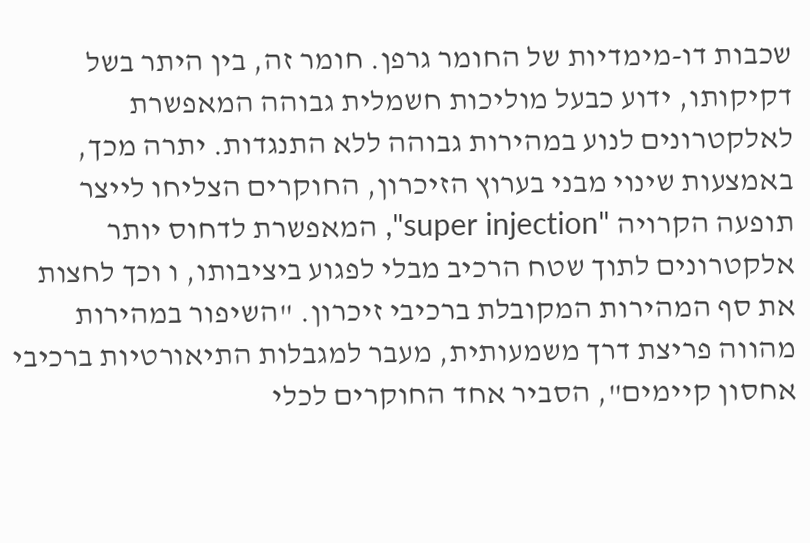שכבות דו-מימדיות של החומר גרפן. חומר זה, בין היתר בשל דקיקותו, ידוע כבעל מוליכות חשמלית גבוהה המאפשרת לאלקטרונים לנוע במהירות גבוהה ללא התנגדות. יתרה מכך, באמצעות שינוי מבני בערוץ הזיכרון, החוקרים הצליחו לייצר תופעה הקרויה "super injection", המאפשרת לדחוס יותר אלקטרונים לתוך שטח הרכיב מבלי לפגוע ביציבותו, ו וכך לחצות את סף המהירות המקובלת ברכיבי זיכרון. "השיפור במהירות מהווה פריצת דרך משמעותית, מעבר למגבלות התיאורטיות ברכיבי אחסון קיימים", הסביר אחד החוקרים לכלי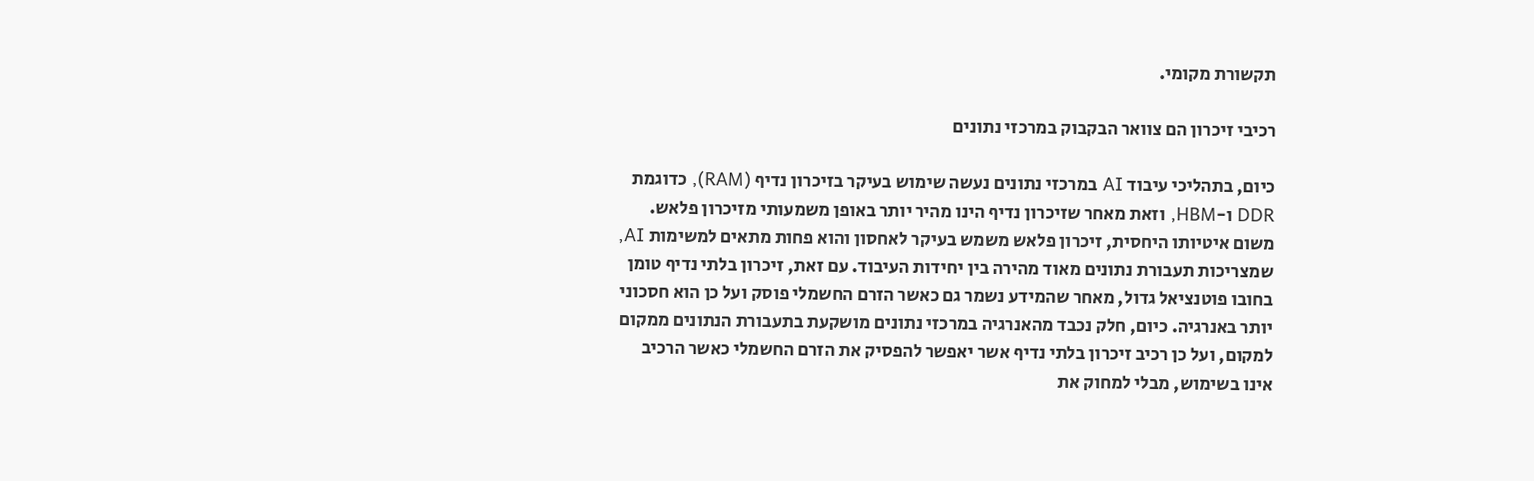תקשורת מקומי.

רכיבי זיכרון הם צוואר הבקבוק במרכזי נתונים

כיום, בתהליכי עיבוד AI במרכזי נתונים נעשה שימוש בעיקר בזיכרון נדיף (RAM), כדוגמת DDR ו-HBM, וזאת מאחר שזיכרון נדיף הינו מהיר יותר באופן משמעותי מזיכרון פלאש. משום איטיותו היחסית, זיכרון פלאש משמש בעיקר לאחסון והוא פחות מתאים למשימות AI, שמצריכות תעבורת נתונים מאוד מהירה בין יחידות העיבוד. עם זאת, זיכרון בלתי נדיף טומן בחובו פוטנציאל גדול, מאחר שהמידע נשמר גם כאשר הזרם החשמלי פוסק ועל כן הוא חסכוני יותר באנרגיה. כיום, חלק נכבד מהאנרגיה במרכזי נתונים מושקעת בתעבורת הנתונים ממקום למקום, ועל כן רכיב זיכרון בלתי נדיף אשר יאפשר להפסיק את הזרם החשמלי כאשר הרכיב אינו בשימוש, מבלי למחוק את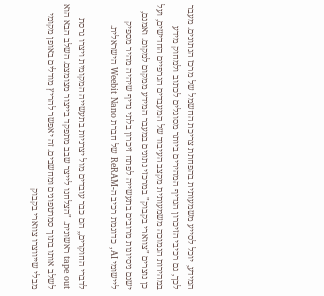המידע, יוכל לסייע משמעותית בהפחתת צריכת החשמל של מרכז הנתונים. מעבר לכך, גם רכיבי הזיכרון הנדיף המהירים ביותר מסוגלים לכתוב ולמחוק מידע במהירות הנמוכה משמעותית מקצב העיבוד של המעבדים הגרפיים החדישים, ועל כן נוצרים "צווארי בקבוק" במרכזי נתונים במעבר המידע ממקום למקום. ואמנם, ישנם ניסיונות מרובים בתעשייה לפתח זיכרון בלתי נדיף שיהיה מהיר מספיק ליישומי AI, כדוגמת רכיב ה-ReRAM של חברת Weebit Nano הישראלית.

לדברי החוקרים,, הם כבר עובדים מול יצרניות בתעשייה המקומית ויצרו גרסת tape out ראשונית. "הצלחנו לייצר שבב מתפקד בייצור מצומצם. השלב הבא הוא לשלב אותו בתוך סמרטפונים ומחשבים. זה יאפשר להריץ מודלים באופן מקומי מבלי שייווצרו צווארי בקבוק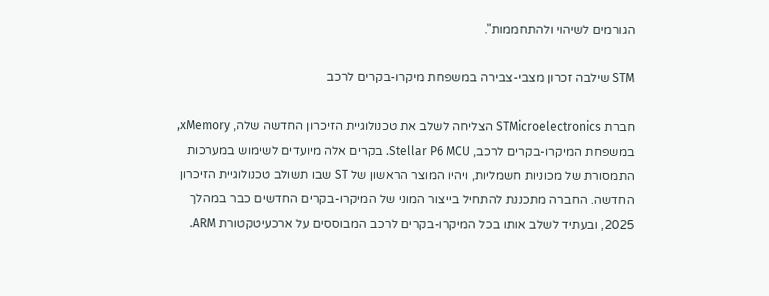הגורמים לשיהוי ולהתחממות".

STM שילבה זכרון מצבי-צבירה במשפחת מיקרו-בקרים לרכב

חברת STMicroelectronics הצליחה לשלב את טכנולוגיית הזיכרון החדשה שלה, xMemory, במשפחת המיקרו-בקרים לרכב, Stellar P6 MCU. בקרים אלה מיועדים לשימוש במערכות התמסורת של מכוניות חשמליות, ויהיו המוצר הראשון של ST שבו תשולב טכנולוגיית הזיכרון החדשה. החברה מתכננת להתחיל בייצור המוני של המיקרו-בקרים החדשים כבר במהלך 2025, ובעתיד לשלב אותו בכל המיקרו-בקרים לרכב המבוססים על ארכעיטקטורת ARM.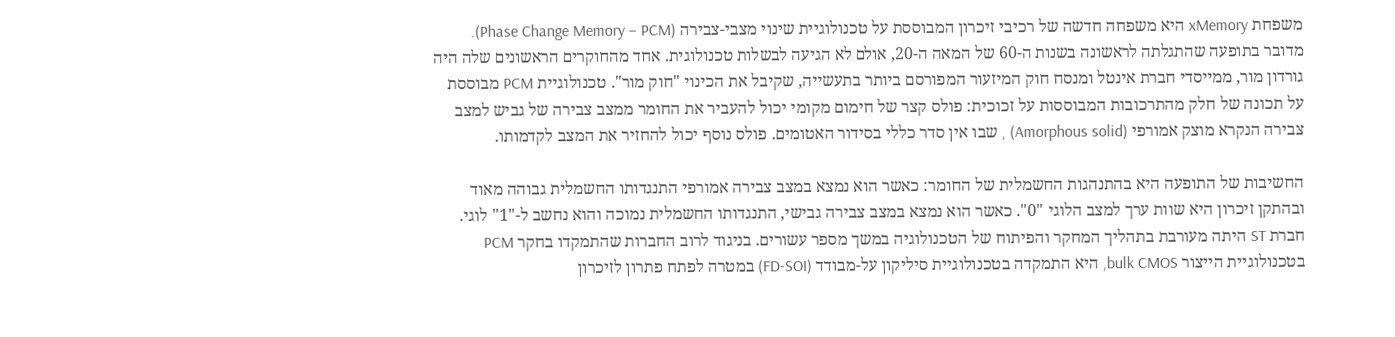משפחת xMemory היא משפחה חדשה של רכיבי זיכרון המבוססת על טכנולוגיית שינוי מצבי-צבירה (Phase Change Memory – PCM). מדובר בתופעה שהתגלתה לראשונה בשנות ה-60 של המאה ה-20, אולם לא הגיעה לבשלות טכנולוגית. אחד מהחוקרים הראשונים שלה היה גורדון מור, ממייסדי חברת אינטל ומנסח חוק המיזעור המפורסם ביותר בתעשייה, שקיבל את הכינוי "חוק מור". טכנולוגיית PCM מבוססת על תכונה של חלק מהתרכובות המבוססות על זכוכית: פולס קצר של חימום מקומי יכול להעביר את החומר ממצב צבירה של גביש למצב צבירה הנקרא מוצק אמורפי (Amorphous solid) , שבו אין סדר כללי בסידור האטומים. פולס נוסף יכול להחזיר את המצב לקדמותו.

החשיבות של התופעה היא בהתנהגות החשמלית של החומר: כאשר הוא נמצא במצב צבירה אמורפי התנגדותו החשמלית גבוהה מאוד ובהתקן זיכרון היא שוות ערך למצב הלוגי "0". כאשר הוא נמצא במצב צבירה גבישי, התנגדותו החשמלית נמוכה והוא נחשב ל-"1" לוגי. חברת ST היתה מעורבת בתהליך המחקר והפיתוח של הטכנולוגיה במשך מספר עשורים. בניגוד לרוב החברות שהתמקדו בחקר PCM בטכנולוגיית הייצור bulk CMOS, היא התמקדה בטכנולוגיית סיליקון על-מבודד (FD-SOI) במטרה לפתח פתרון לזיכרון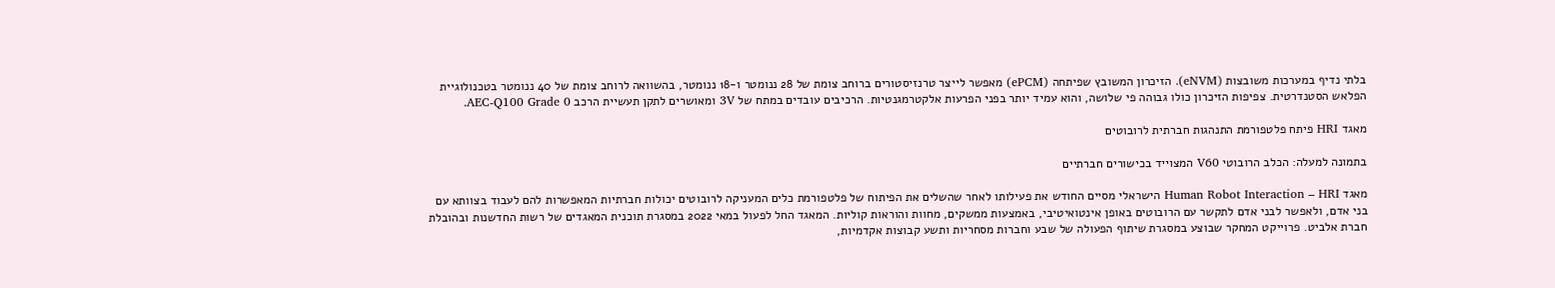בלתי נדיף במערכות משובצות (eNVM). הזיכרון המשובץ שפיתחה (ePCM) מאפשר לייצר טרנזיסטורים ברוחב צומת של 28 ננומטר ו-18 ננומטר, בהשוואה לרוחב צומת של 40 ננומטר בטכנולוגיית הפלאש הסטנדרטית. צפיפות הזיכרון כולו גבוהה פי שלושה, והוא עמיד יותר בפני הפרעות אלקטרמגנטיות. הרכיבים עובדים במתח של 3V ומאושרים לתקן תעשיית הרכב AEC-Q100 Grade 0.

מאגד HRI פיתח פלטפורמת התנהגות חברתית לרובוטים

בתמונה למעלה: הכלב הרובוטי V60 המצוייד בכישורים חברתיים

מאגד Human Robot Interaction – HRI הישראלי מסיים החודש את פעילותו לאחר שהשלים את הפיתוח של פלטפורמת כלים המעניקה לרובוטים יכולות חברתיות המאפשרות להם לעבוד בצוותא עם בני אדם, ולאפשר לבני אדם לתקשר עם הרובוטים באופן אינטואיטיבי, באמצעות ממשקים, מחוות והוראות קוליות. המאגד החל לפעול במאי 2022 במסגרת תוכנית המאגדים של רשות החדשנות ובהובלת חברת אלביט. פרוייקט המחקר שבוצע במסגרת שיתוף הפעולה של שבע וחברות מסחריות ותשע קבוצות אקדמיות,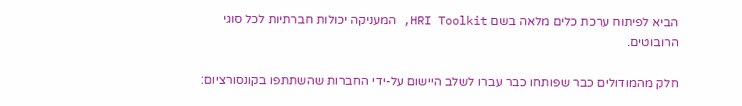הביא לפיתוח ערכת כלים מלאה בשם HRI Toolkit, המעניקה יכולות חברתיות לכל סוגי הרובוטים.

חלק מהמודולים כבר שפותחו כבר עברו לשלב היישום על-ידי החברות שהשתתפו בקונסורציום: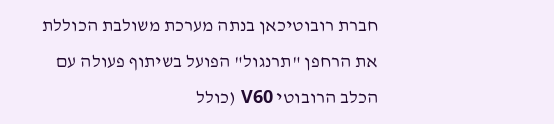חברת רובוטיכאן בנתה מערכת משולבת הכוללת את הרחפן "תרנגול" הפועל בשיתוף פעולה עם הכלב הרובוטי V60 (כולל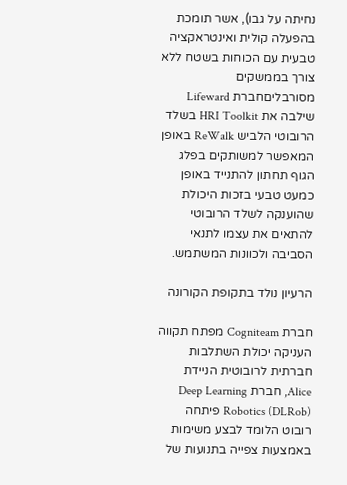נחיתה על גבו), אשר תומכת בהפעלה קולית ואינטראקציה טבעית עם הכוחות בשטח ללא צורך בממשקים מסורבליםחברת Lifeward שילבה את HRI Toolkit בשלד הרובוטי הלביש ReWalk באופן המאפשר למשותקים בפלג הגוף תחתון להתנייד באופן כמעט טבעי בזכות היכולת שהוענקה לשלד הרובוטי להתאים את עצמו לתנאי הסביבה ולכוונות המשתמש.

הרעיון נולד בתקופת הקורונה

חברת Cogniteam מפתח תקווה העניקה יכולת השתלבות חברתית לרובוטית הניידת Alice, חברת Deep Learning Robotics (DLRob) פיתחה רובוט הלומד לבצע משימות באמצעות צפייה בתנועות של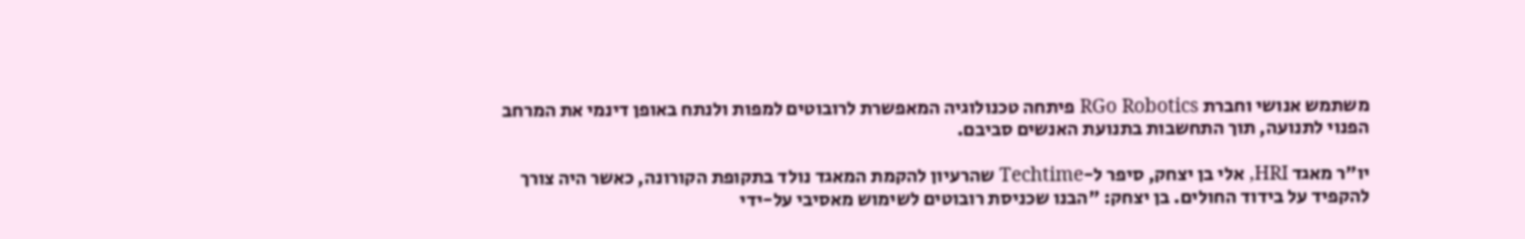משתמש אנושי וחברת RGo Robotics פיתחה טכנולוגיה המאפשרת לרובוטים למפות ולנתח באופן דינמי את המרחב הפנוי לתנועה, תוך התחשבות בתנועת האנשים סביבם.

יו"ר מאגד HRI, אלי בן יצחק, סיפר ל-Techtime שהרעיון להקמת המאגד נולד בתקופת הקורונה, כאשר היה צורך להקפיד על בידוד החולים. בן יצחק: "הבנו שכניסת רובוטים לשימוש מאסיבי על-ידי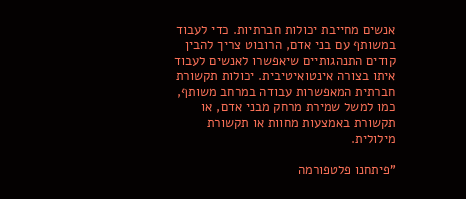אנשים מחייבת יכולות חברתיות. כדי לעבוד במשותף עם בני אדם, הרובוט צריך להבין קודים התנהגותיים שיאפשרו לאנשים לעבוד איתו בצורה אינטואיטיבית. יכולות תקשורת חברתית המאפשרות עבודה במרחב משותף, כמו למשל שמירת מרחק מבני אדם, או תקשורת באמצעות מחוות או תקשורת מילולית.

"פיתחנו פלטפורמה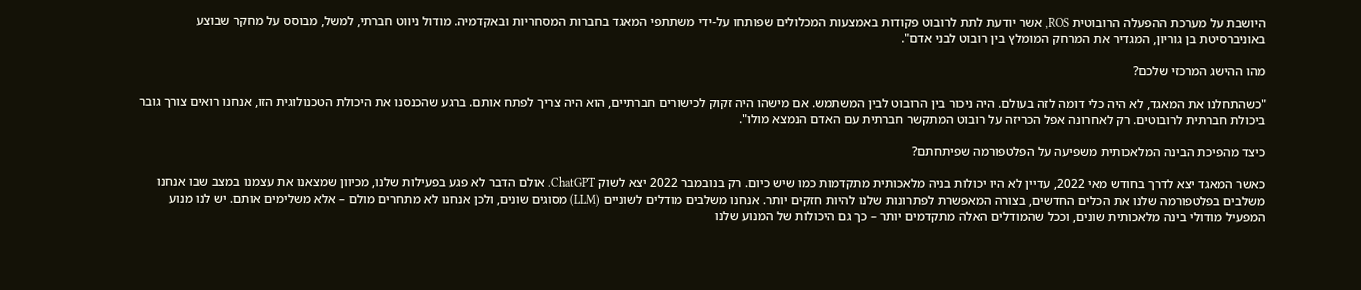היושבת על מערכת ההפעלה הרובוטית ROS, אשר יודעת לתת לרובוט פקודות באמצעות המכלולים שפותחו על-ידי משתתפי המאגד בחברות המסחריות ובאקדמיה. מודול ניווט חברתי, למשל, מבוסס על מחקר שבוצע באוניברסיטת בן גוריון, המגדיר את המרחק המומלץ בין רובוט לבני אדם".

מהו ההישג המרכזי שלכם?

"כשהתחלנו את המאגד, לא היה כלי דומה לזה בעולם. היה ניכור בין הרובוט לבין המשתמש. אם מישהו היה זקוק לכישורים חברתיים, הוא היה צריך לפתח אותם. ברגע שהכנסנו את היכולת הטכנולוגית הזו, אנחנו רואים צורך גובר ביכולת חברתית לרובוטים. רק לאחרונה אפל הכריזה על רובוט המתקשר חברתית עם האדם הנמצא מולו".

כיצד מהפיכת הבינה המלאכותית משפיעה על הפלטפורמה שפיתחתם?

כאשר המאגד יצא לדרך בחודש מאי 2022, עדיין לא היו יכולות בניה מלאכותית מתקדמות כמו שיש כיום. רק בנובמבר 2022 יצא לשוק ChatGPT. אולם הדבר לא פגע בפעילות שלנו, מכיוון שמצאנו את עצמנו במצב שבו אנחנו משלבים בפלטפורמה שלנו את הכלים החדשים, בצורה המאפשרת לפתרונות שלנו להיות חזקים יותר. אנחנו משלבים מודלים לשוניים (LLM) מסוגים שונים, ולכן אנחנו לא מתחרים מולם – אלא משלימים אותם. יש לנו מנוע המפעיל מודולי בינה מלאכותית שונים, וככל שהמודלים האלה מתקדמים יותר – כך גם היכולות של המנוע שלנו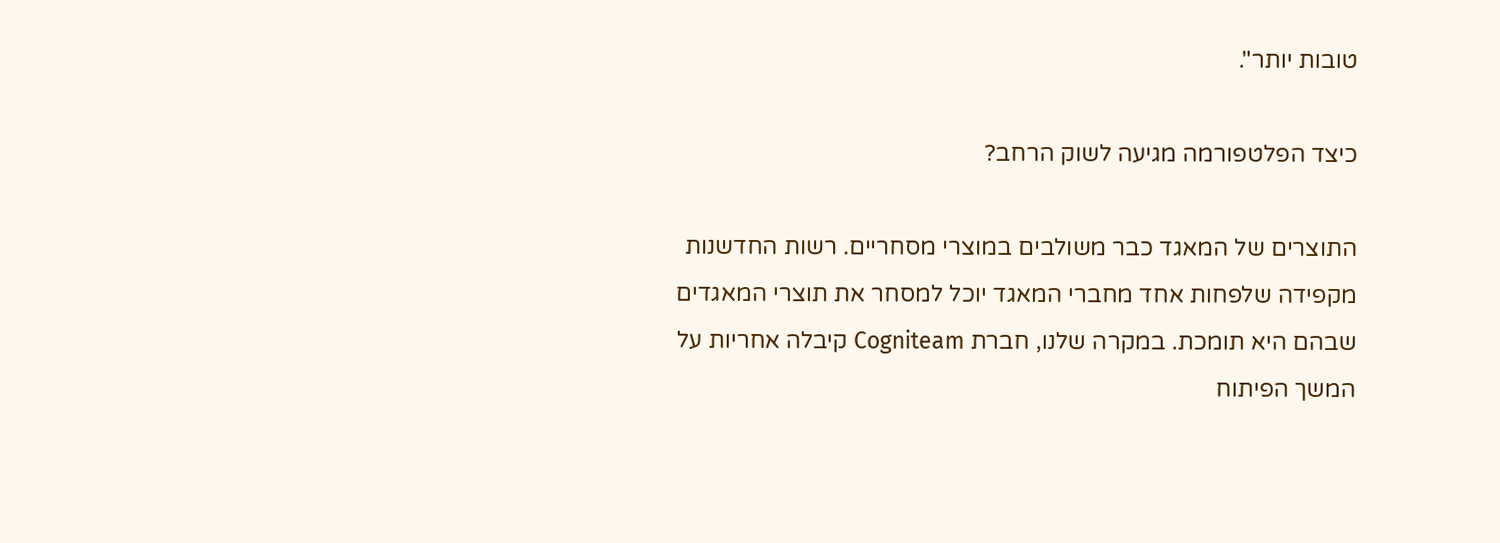טובות יותר".

כיצד הפלטפורמה מגיעה לשוק הרחב?

התוצרים של המאגד כבר משולבים במוצרי מסחריים. רשות החדשנות מקפידה שלפחות אחד מחברי המאגד יוכל למסחר את תוצרי המאגדים שבהם היא תומכת. במקרה שלנו, חברת Cogniteam קיבלה אחריות על המשך הפיתוח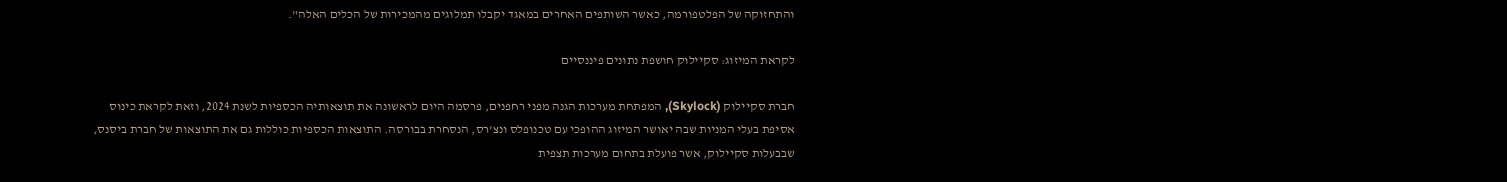והתחזוקה של הפלטפורמה, כאשר השותפים האחרים במאגד יקבלו תמלוגים מהמכירות של הכלים האלה".

לקראת המיזוג: סקיילוק חושפת נתונים פיננסיים

חברת סקיילוק (Skylock), המפתחת מערכות הגנה מפני רחפנים, פרסמה היום לראשונה את תוצאותיה הכספיות לשנת 2024, וזאת לקראת כינוס אסיפת בעלי המניות שבה יאושר המיזוג ההופכי עם טכנופלס ונצ'רס, הנסחרת בבורסה. התוצאות הכספיות כוללות גם את התוצאות של חברת ביסנס, שבבעלות סקיילוק, אשר פועלת בתחום מערכות תצפית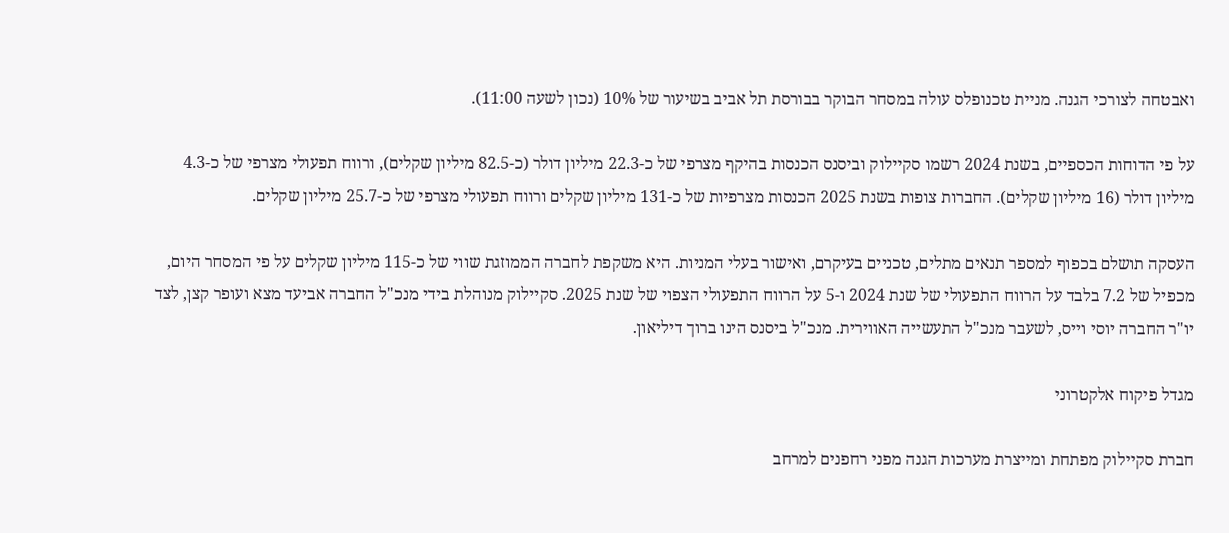ואבטחה לצורכי הגנה. מניית טכנופלס עולה במסחר הבוקר בבורסת תל אביב בשיעור של 10% (נכון לשעה 11:00).

על פי הדוחות הכספיים, בשנת 2024 רשמו סקיילוק וביסנס הכנסות בהיקף מצרפי של כ-22.3 מיליון דולר (כ-82.5 מיליון שקלים), ורווח תפעולי מצרפי של כ-4.3 מיליון דולר (16 מיליון שקלים). החברות צופות בשנת 2025 הכנסות מצרפיות של כ-131 מיליון שקלים ורווח תפעולי מצרפי של כ-25.7 מיליון שקלים.

העסקה תושלם בכפוף למספר תנאים מתלים, טכניים בעיקרם, ואישור בעלי המניות. היא משקפת לחברה הממוזגת שווי של כ-115 מיליון שקלים על פי המסחר היום, מכפיל של 7.2 בלבד על הרווח התפעולי של שנת 2024 ו-5 על הרווח התפעולי הצפוי של שנת 2025. סקיילוק מנוהלת בידי מנכ"ל החברה אביעד מצא ועופר קצן, לצד יו"ר החברה יוסי וייס, לשעבר מנכ"ל התעשייה האווירית. מנכ"ל ביסנס הינו ברוך דיליאון.

מגדל פיקוח אלקטרוני

חברת סקיילוק מפתחת ומייצרת מערכות הגנה מפני רחפנים למרחב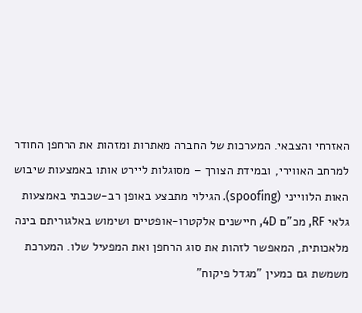האזרחי והצבאי. המערכות של החברה מאתרות ומזהות את הרחפן החודר למרחב האווירי, ובמידת הצורך – מסוגלות ליירט אותו באמצעות שיבוש האות הלווייני (spoofing). הגילוי מתבצע באופן רב-שכבתי באמצעות גלאי RF, מכ"ם 4D, חיישנים אלקטרו-אופטיים ושימוש באלגוריתם בינה מלאכותית, המאפשר לזהות את סוג הרחפן ואת המפעיל שלו. המערכת משמשת גם כמעין "מגדל פיקוח"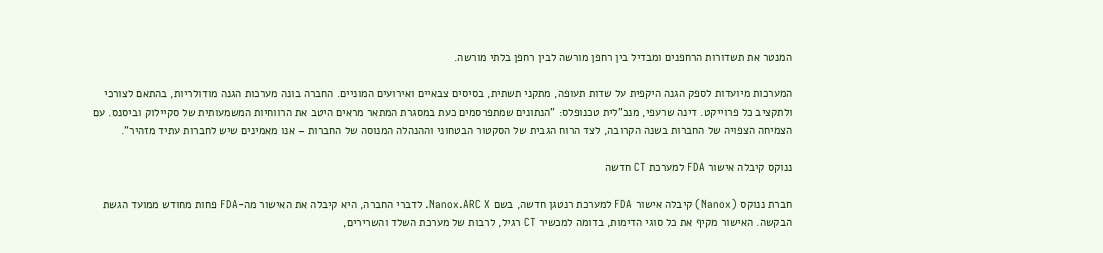המנטר את תשדורות הרחפנים ומבדיל בין רחפן מורשה לבין רחפן בלתי מורשה.

המערכות מיועדות לספק הגנה היקפית על שדות תעופה, מתקני תשתית, בסיסים צבאיים ואירועים המוניים. החברה בונה מערכות הגנה מודולריות, בהתאם לצורכי ולתקציב כל פרוייקט. דינה שרעפי, מנכ"לית טכנופלס: "הנתונים שמתפרסמים כעת במסגרת המתאר מראים היטב את הרווחיות המשמעותית של סקיילוק וביסנס. עם הצמיחה הצפויה של החברות בשנה הקרובה, לצד הרוח הגבית של הסקטור הבטחוני וההנהלה המנוסה של החברות – אנו מאמינים שיש לחברות עתיד מזהיר".

ננוקס קיבלה אישור FDA למערכת CT חדשה

חברת ננוקס (Nanox) קיבלה אישור FDA למערכת רנטגן חדשה, בשם Nanox.ARC X. לדברי החברה, היא קיבלה את האישור מה-FDA פחות מחודש ממועד הגשת הבקשה. האישור מקיף את כל סוגי הדימות, בדומה למכשיר CT רגיל, לרבות של מערכת השלד והשרירים,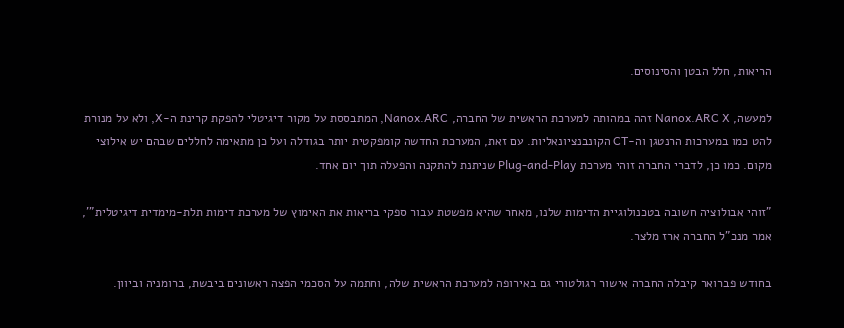הריאות, חלל הבטן והסינוסים.

למעשה, Nanox.ARC X זהה במהותה למערכת הראשית של החברה, Nanox.ARC, המתבססת על מקור דיגיטלי להפקת קרינת ה-X, ולא על מנורת להט כמו במערכות הרנטגן וה-CT הקונבנציונאליות. עם זאת, המערכת החדשה קומפקטית יותר בגודלה ועל כן מתאימה לחללים שבהם יש אילוצי מקום. כמו כן, לדברי החברה זוהי מערכת Plug-and-Play שניתנת להתקנה והפעלה תוך יום אחד.

"זוהי אבולוציה חשובה בטכנולוגיית הדימות שלנו, מאחר שהיא מפשטת עבור ספקי בריאות את האימוץ של מערכת דימות תלת-מימדית דיגיטלית"', אמר מנכ"ל החברה ארז מלצר.

בחודש פברואר קיבלה החברה אישור רגולטורי גם באירופה למערכת הראשית שלה, וחתמה על הסכמי הפצה ראשונים ביבשת, ברומניה וביוון.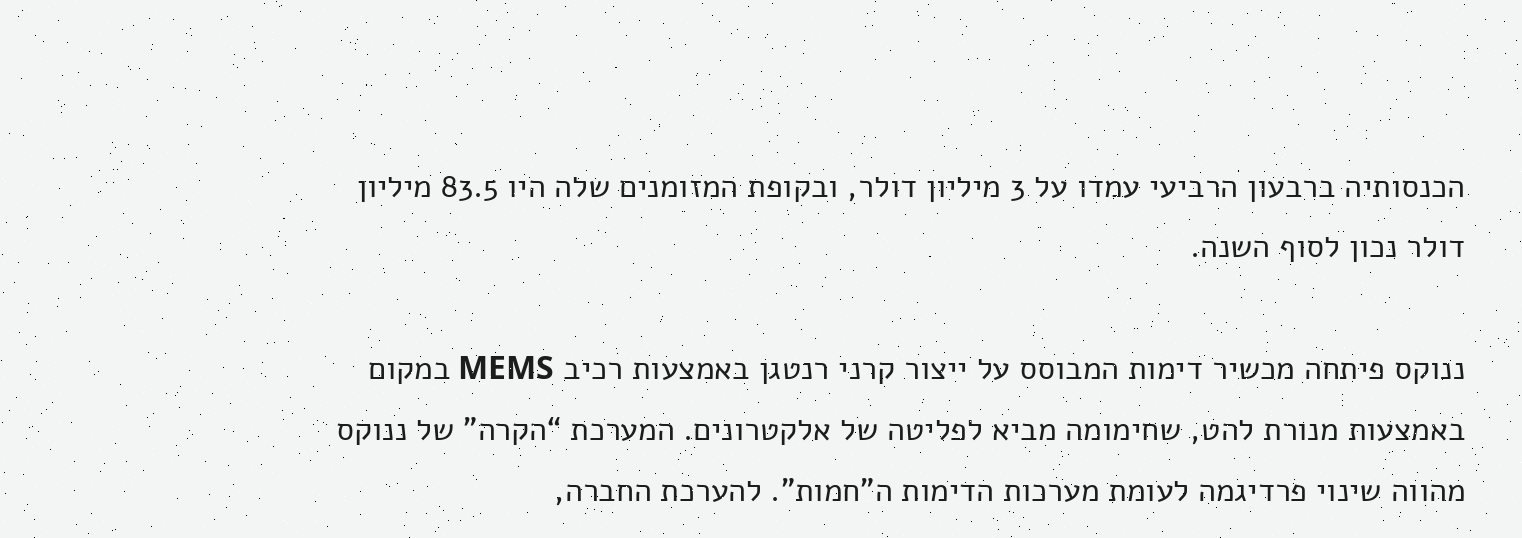הכנסותיה ברבעון הרביעי עמדו על 3 מיליון דולר, ובקופת המזומנים שלה היו 83.5 מיליון דולר נכון לסוף השנה.

ננוקס פיתחה מכשיר דימות המבוסס על ייצור קרני רנטגן באמצעות רכיב MEMS במקום באמצעות מנורת להט, שחימומה מביא לפליטה של אלקטרונים. המערכת “הקרה” של ננוקס מהווה שינוי פרדיגמה לעומת מערכות הדימות ה”חמות”. להערכת החברה,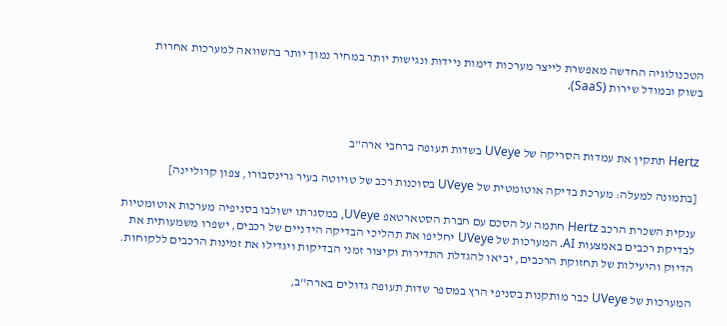הטכנולוגיה החדשה מאפשרת לייצר מערכות דימות ניידות ונגישות יותר במחיר נמוך יותר בהשוואה למערכות אחרות בשוק ובמודל שירות (SaaS).



Hertz תתקין את עמדות הסריקה של UVeye בשדות תעופה ברחבי ארה"ב

[בתמונה למעלה: מערכת בדיקה אוטומטית של UVeye בסוכנות רכב של טויוטה בעיר גרינסבורו, צפון קרוליינה]

ענקית השכרת הרכב Hertz חתמה על הסכם עם חברת הסטארטאפ UVeye, במסגרתו ישולבו בסניפיה מערכות אוטומטיות לבדיקת רכבים באמצעות AI. המערכות של UVeye יחליפו את תהליכי הבדיקה הידניים של רכבים, ישפרו משמעותית את הדיוק והיעילות של תחזוקת הרכבים, יביאו להגדלת התדירות וקיצור זמני הבדיקות ויגדילו את זמינות הרכבים ללקוחות.

המערכות של UVeye כבר מותקנות בסניפי הרץ במספר שדות תעופה גדולים בארה"ב,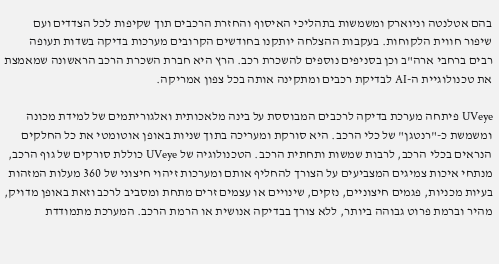בהם אטלנטה וניוארק ומשמשות בתהליכי האיסוף והחזרת הרכבים תוך שקיפות לכל הצדדים ועם שיפור חווית הלקוחות. בעקבות ההצלחה יותקנו בחודשים הקרובים מערכות בדיקה בשדות תעופה רבים ברחבי ארה"ב וכן בסניפים נוספים להשכרת רכב. הרץ היא חברת השכרת הרכב הראשונה שמאמצת את טכנולוגיית ה-AI לבדיקת רכבים ומתקינה אותה בכל צפון אמריקה.

UVeye פיתחה מערכת בדיקה לרכבים המבוססת על בינה מלאכותית ואלגוריתמים של למידת מכונה ומשמשת כ-"רנטגן" של כלי הרכב. היא סורקת ומעריכה בתוך שניות באופן אוטומטי את כל החלקים הנראים בכלי הרכב, לרבות שמשות ותחתית הרכב. הטכנולוגיה של UVeye כוללת סורקים של גוף הרכב, מנתחי איכות צמיגים המצביעים על הצורך להחליף אותם ומערכות זיהוי חיצוני של 360 מעלות המזהות בעיות מכניות, פגמים חיצוניים, נזקים, שינויים או עצמים זרים מתחת ומסביב לרכב וזאת באופן מדויק, מהיר וברמת פרוט גבוהה ביותר, ללא צורך בבדיקה אנושית או הרמת הרכב. המערכת מתמודדת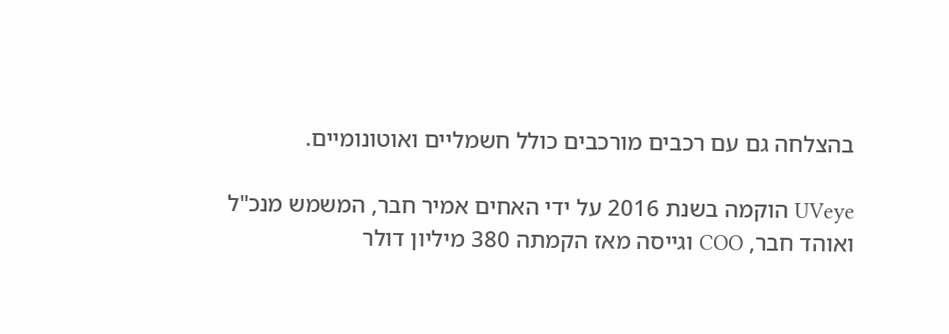בהצלחה גם עם רכבים מורכבים כולל חשמליים ואוטונומיים.

UVeye הוקמה בשנת 2016 על ידי האחים אמיר חבר, המשמש מנכ"ל ואוהד חבר, COO וגייסה מאז הקמתה 380 מיליון דולר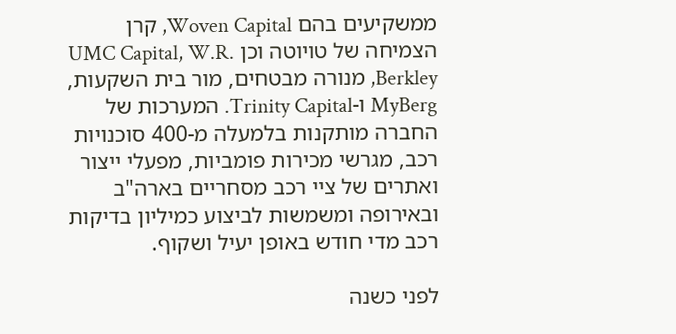ממשקיעים בהם Woven Capital, קרן הצמיחה של טויוטה וכן UMC Capital, W.R. Berkley, מנורה מבטחים, מור בית השקעות, MyBerg ו-Trinity Capital. המערכות של החברה מותקנות בלמעלה מ-400 סוכנויות רכב, מגרשי מכירות פומביות, מפעלי ייצור ואתרים של ציי רכב מסחריים בארה"ב ובאירופה ומשמשות לביצוע כמיליון בדיקות רכב מדי חודש באופן יעיל ושקוף.

לפני כשנה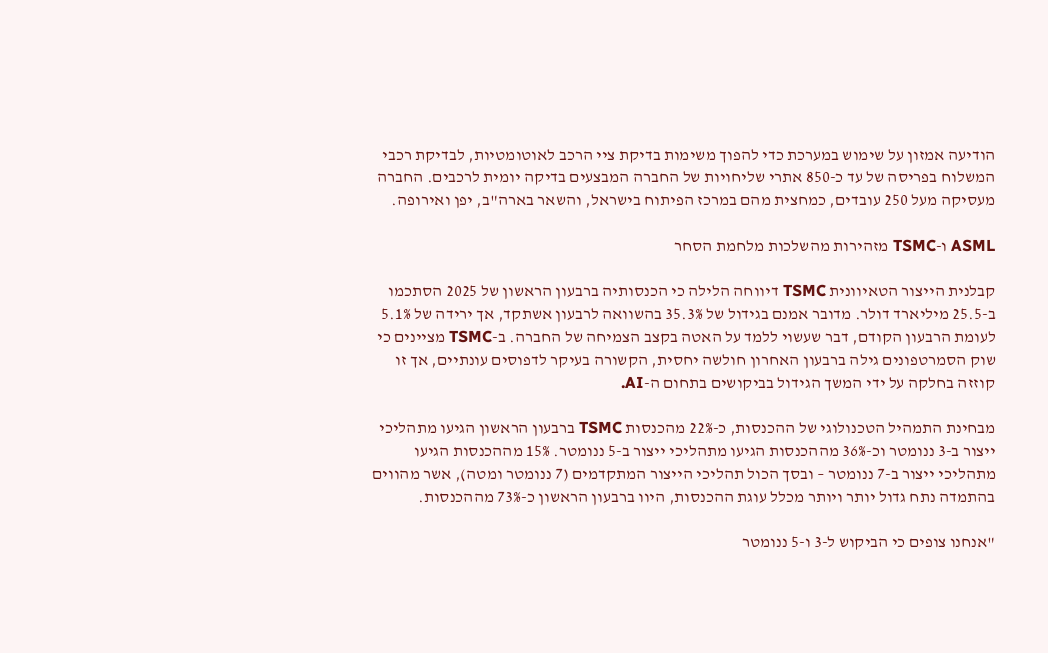הודיעה אמזון על שימוש במערכת כדי להפוך משימות בדיקת ציי הרכב לאוטומטיות, לבדיקת רכבי המשלוח בפריסה של עד כ-850 אתרי שליחויות של החברה המבצעים בדיקה יומית לרכבים. החברה מעסיקה מעל 250 עובדים, כמחצית מהם במרכז הפיתוח בישראל, והשאר בארה"ב, יפן ואירופה.

ASML ו-TSMC מזהירות מהשלכות מלחמת הסחר

קבלנית הייצור הטאיוונית TSMC דיווחה הלילה כי הכנסותיה ברבעון הראשון של 2025 הסתכמו ב-25.5 מיליארד דולר. מדובר אמנם בגידול של 35.3% בהשוואה לרבעון אשתקד, אך ירידה של 5.1% לעומת הרבעון הקודם, דבר שעשוי ללמד על האטה בקצב הצמיחה של החברה. ב-TSMC מציינים כי שוק הסמרטפונים גילה ברבעון האחרון חולשה יחסית, הקשורה בעיקר לדפוסים עונתיים, אך זו קוזזה בחלקה על ידי המשך הגידול בביקושים בתחום ה-AI.

מבחינת התמהיל הטכנולוגי של ההכנסות, כ-22% מהכנסות TSMC ברבעון הראשון הגיעו מתהליכי ייצור ב-3 ננומטר וכ-36% מההכנסות הגיעו מתהליכי ייצור ב-5 ננומטר. 15% מההכנסות הגיעו מתהליכי ייצור ב-7 ננומטר – ובסך הכול תהליכי הייצור המתקדמים (7 ננומטר ומטה), אשר מהווים בהתמדה נתח גדול יותר ויותר מכלל עוגת ההכנסות, היוו ברבעון הראשון כ-73% מההכנסות.

"אנחנו צופים כי הביקוש ל-3 ו-5 ננומטר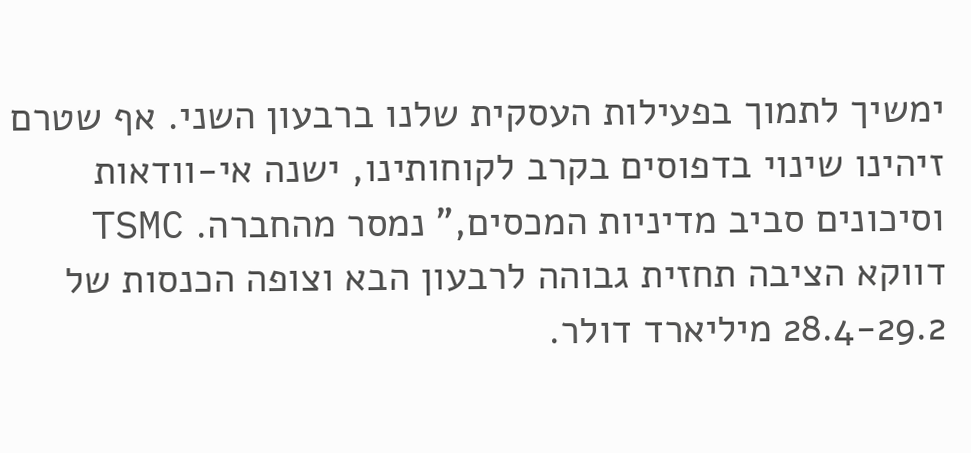ימשיך לתמוך בפעילות העסקית שלנו ברבעון השני. אף שטרם זיהינו שינוי בדפוסים בקרב לקוחותינו, ישנה אי-וודאות וסיכונים סביב מדיניות המכסים," נמסר מהחברה. TSMC דווקא הציבה תחזית גבוהה לרבעון הבא וצופה הכנסות של 28.4-29.2 מיליארד דולר.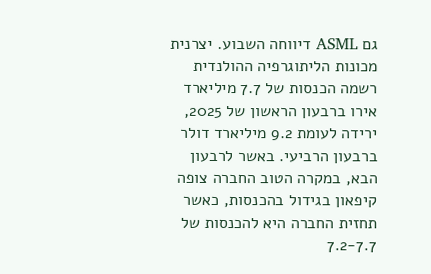גם ASML דיווחה השבוע. יצרנית מכונות הליתוגרפיה ההולנדית רשמה הכנסות של 7.7 מיליארד אירו ברבעון הראשון של 2025, ירידה לעומת 9.2 מיליארד דולר ברבעון הרביעי. באשר לרבעון הבא, במקרה הטוב החברה צופה קיפאון בגידול בהכנסות, כאשר תחזית החברה היא להכנסות של 7.2-7.7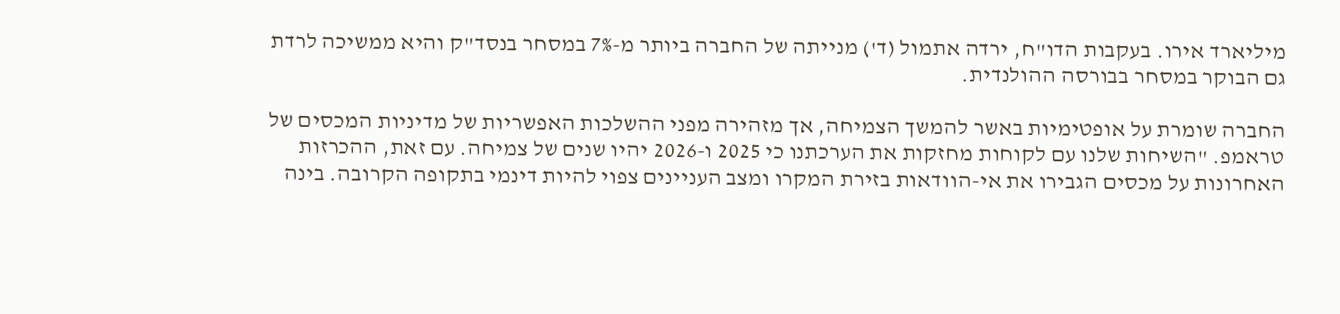מיליארד אירו. בעקבות הדו"ח, ירדה אתמול (ד') מנייתה של החברה ביותר מ-7% במסחר בנסד"ק והיא ממשיכה לרדת גם הבוקר במסחר בבורסה ההולנדית.

החברה שומרת על אופטימיות באשר להמשך הצמיחה, אך מזהירה מפני ההשלכות האפשריות של מדיניות המכסים של טראמפ. "השיחות שלנו עם לקוחות מחזקות את הערכתנו כי 2025 ו-2026 יהיו שנים של צמיחה. עם זאת, ההכרזות האחרונות על מכסים הגבירו את אי-הוודאות בזירת המקרו ומצב העניינים צפוי להיות דינמי בתקופה הקרובה. בינה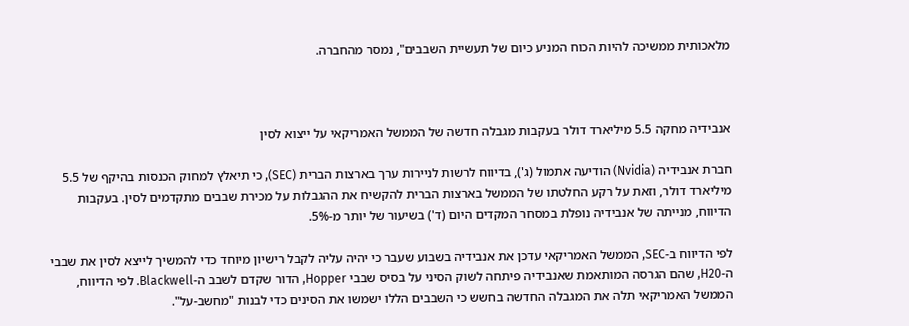מלאכותית ממשיכה להיות הכוח המניע כיום של תעשיית השבבים", נמסר מהחברה.



אנבידיה מחקה 5.5 מיליארד דולר בעקבות מגבלה חדשה של הממשל האמריקאי על ייצוא לסין

חברת אנבידיה (Nvidia) הודיעה אתמול (ג'), בדיווח לרשות לניירות ערך בארצות הברית (SEC), כי תיאלץ למחוק הכנסות בהיקף של 5.5 מיליארד דולר, וזאת על רקע החלטתו של הממשל בארצות הברית להקשיח את ההגבלות על מכירת שבבים מתקדמים לסין. בעקבות הדיווח, מנייתה של אנבידיה נופלת במסחר המקדים היום (ד') בשיעור של יותר מ-5%.

לפי הדיווח ב-SEC, הממשל האמריקאי עדכן את אנבידיה בשבוע שעבר כי יהיה עליה לקבל רישיון מיוחד כדי להמשיך לייצא לסין את שבבי ה-H20, שהם הגרסה המותאמת שאנבידיה פיתחה לשוק הסיני על בסיס שבבי Hopper, הדור שקדם לשבב ה-Blackwell. לפי הדיווח, הממשל האמריקאי תלה את המגבלה החדשה בחשש כי השבבים הללו ישמשו את הסינים כדי לבנות "מחשב-על".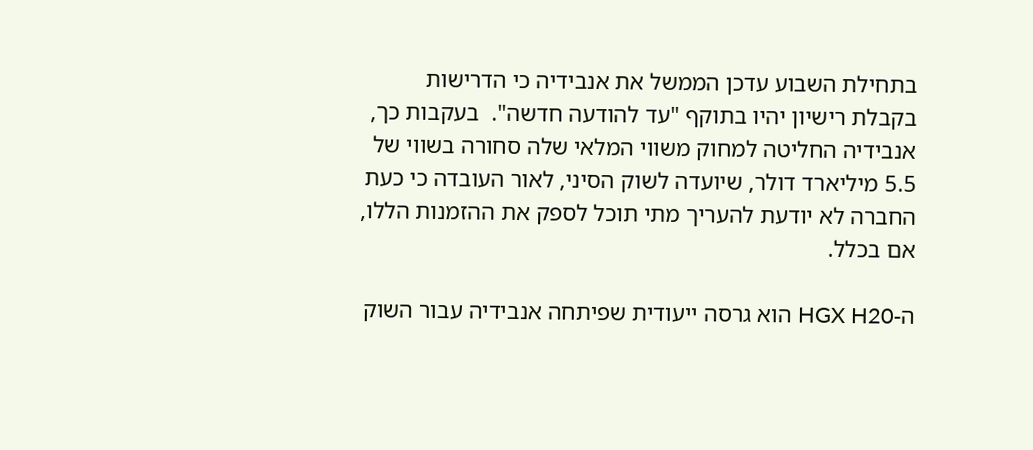בתחילת השבוע עדכן הממשל את אנבידיה כי הדרישות בקבלת רישיון יהיו בתוקף "עד להודעה חדשה".  בעקבות כך, אנבידיה החליטה למחוק משווי המלאי שלה סחורה בשווי של 5.5 מיליארד דולר, שיועדה לשוק הסיני, לאור העובדה כי כעת החברה לא יודעת להעריך מתי תוכל לספק את ההזמנות הללו, אם בכלל.

ה-HGX H20 הוא גרסה ייעודית שפיתחה אנבידיה עבור השוק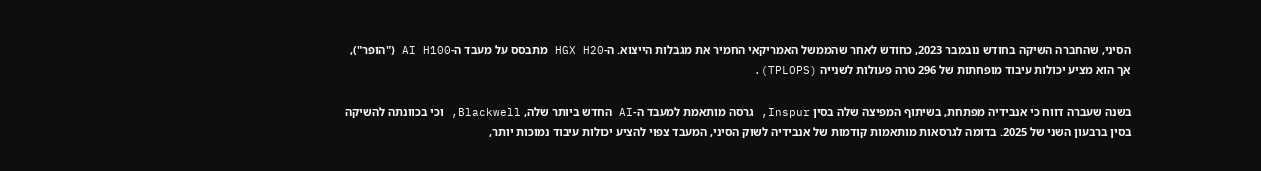הסיני, שהחברה השיקה בחודש נובמבר 2023, כחודש לאחר שהממשל האמריקאי החמיר את מגבלות הייצוא. ה-HGX H20 מתבסס על מעבד ה-AI H100 ("הופר"), אך הוא מציע יכולות עיבוד מופחתות של 296 טרה פעולות לשנייה (TPLOPS).

בשנה שעברה דווח כי אנבידיה מפתחת, בשיתוף המפיצה שלה בסין Inspur, גרסה מותאמת למעבד ה-AI החדש ביותר שלה, Blackwell, וכי בכוונתה להשיקה בסין ברבעון השני של 2025. בדומה לגרסאות מותאמות קודמות של אנבידיה לשוק הסיני, המעבד צפוי להציע יכולות עיבוד נמוכות יותר,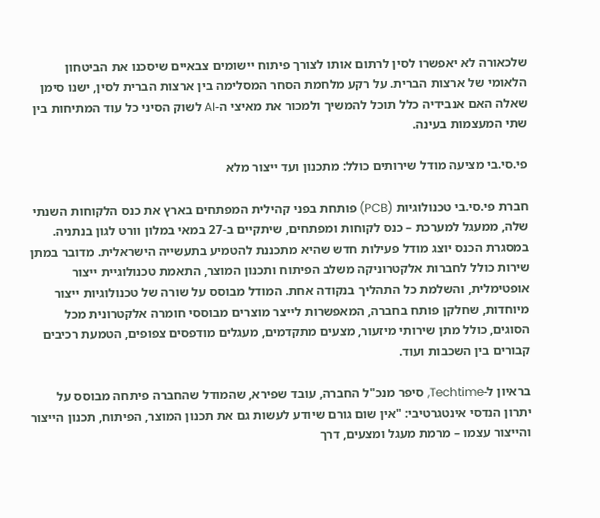שלכאורה לא יאפשרו לסין לרתום אותו לצורך פיתוח יישומים צבאיים שיסכנו את הביטחון הלאומי של ארצות הברית. על רקע מלחמת הסחר המסלימה בין ארצות הברית לסין, ישנו סימן שאלה האם אנבידיה כלל תוכל להמשיך ולמכור את מאיצי ה-AI לשוק הסיני כל עוד המתיחות בין שתי המעצמות בעינה.

פי.סי.בי מציעה מודל שירותים כולל: מתכנון ועד ייצור מלא

חברת פי.סי.בי טכנולוגיות (PCB) פותחת בפני קהילית המפתחים בארץ את כנס הלקוחות השנתי שלה, ממעגל למערכת – כנס לקוחות ומפתחים, שיתקיים ב-27 במאי במלון וורט לגון בנתניה. במסגרת הכנס יוצג מודל פעילות חדש שהיא מתכננת להטמיע בתעשייה הישראלית. מדובר במתן שירות כולל לחברות אלקטרוניקה משלב הפיתוח ותכנון המוצר, התאמת טכנולוגיית ייצור אופטימלית, והשלמת כל התהליך בנקודה אחת. המודל מבוסס על שורה של טכנולוגיות ייצור מיוחדות, שחלקן פותח בחברה, המאפשרות לייצר מוצרים מבוססי חומרה אלקטרונית מכל הסוגים, כולל מתן שירותי מיזעור, מצעים מתקדמים, מעגלים מודפסים צפופים, הטמעת רכיבים קבורים בין השכבות ועוד.

בראיון ל-Techtime, סיפר מנכ"ל החברה, עובד שפירא, שהמודל שהחברה פיתחה מבוסס על יתרון הנדסי אינטגרטיבי: "אין שום גורם שיודע לעשות גם את תכנון המוצר, הפיתוח, תכנון הייצור והייצור עצמו – מרמת מעגל ומצעים, דרך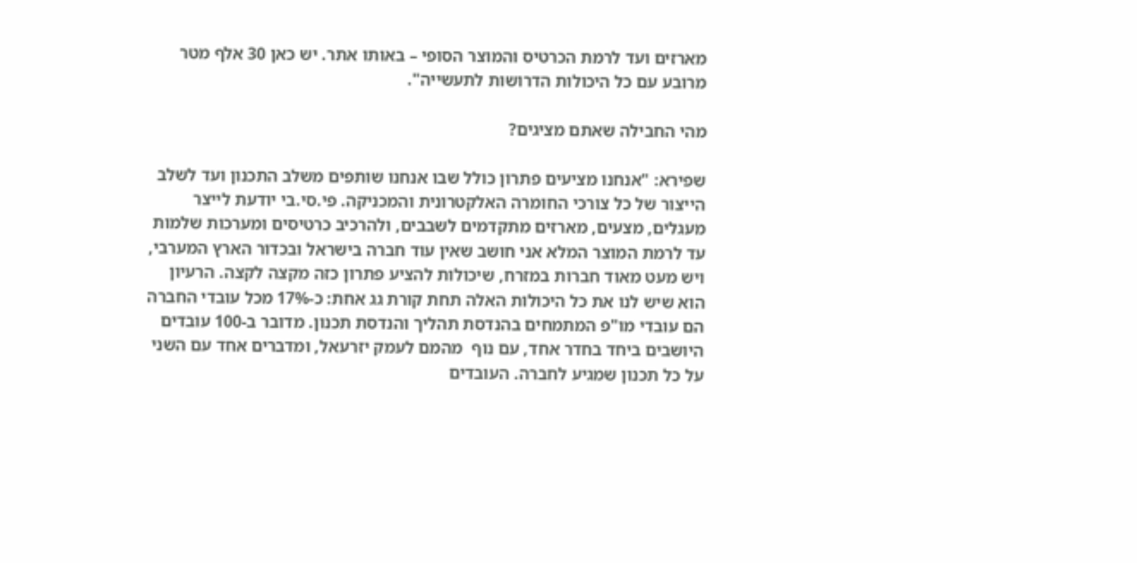מארזים ועד לרמת הכרטיס והמוצר הסופי – באותו אתר. יש כאן 30 אלף מטר מרובע עם כל היכולות הדרושות לתעשייה".

מהי החבילה שאתם מציגים?

שפירא: "אנחנו מציעים פתרון כולל שבו אנחנו שותפים משלב התכנון ועד לשלב הייצור של כל צורכי החומרה האלקטרונית והמכניקה. פי.סי.בי יודעת לייצר מעגלים, מצעים, מארזים מתקדמים לשבבים, ולהרכיב כרטיסים ומערכות שלמות עד לרמת המוצר המלא אני חושב שאין עוד חברה בישראל ובכדור הארץ המערבי, ויש מעט מאוד חברות במזרח, שיכולות להציע פתרון כזה מקצה לקצה. הרעיון הוא שיש לנו את כל היכולות האלה תחת קורת גג אחת: כ-17% מכל עובדי החברה הם עובדי מו"פ המתמחים בהנדסת תהליך והנדסת תכנון. מדובר ב-100 עובדים היושבים ביחד בחדר אחד, עם נוף  מהמם לעמק יזרעאל, ומדברים אחד עם השני על כל תכנון שמגיע לחברה. העובדים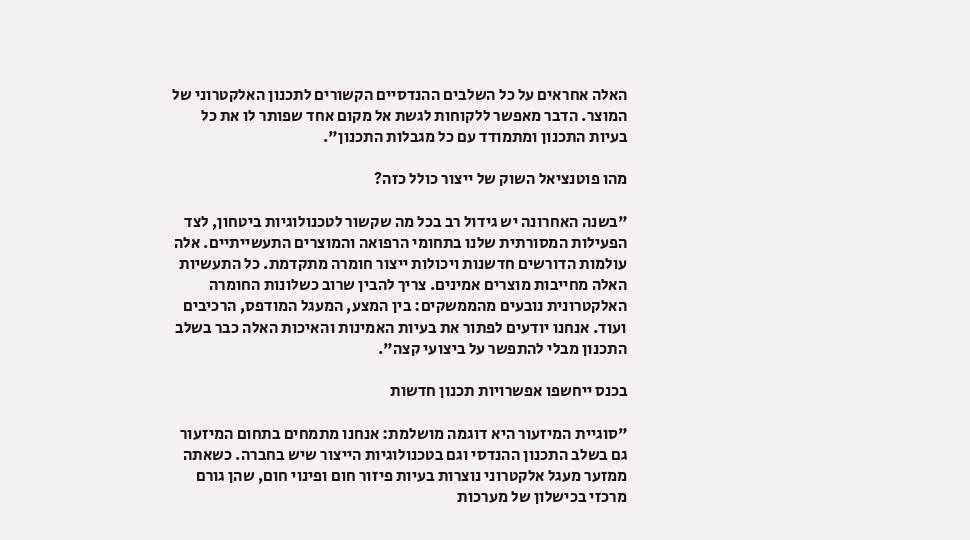האלה אחראים על כל השלבים ההנדסיים הקשורים לתכנון האלקטרוני של המוצר. הדבר מאפשר ללקוחות לגשת אל מקום אחד שפותר לו את כל בעיות התכנון ומתמודד עם כל מגבלות התכנון".

מהו פוטנציאל השוק של ייצור כולל כזה?

"בשנה האחרונה יש גידול רב בכל מה שקשור לטכנולוגיות ביטחון, לצד הפעילות המסורתית שלנו בתחומי הרפואה והמוצרים התעשייתיים. אלה עולמות הדורשים חדשנות ויכולות ייצור חומרה מתקדמת. כל התעשיות האלה מחייבות מוצרים אמינים. צריך להבין שרוב כשלונות החומרה האלקטרונית נובעים מהממשקים: בין המצע, המעגל המודפס, הרכיבים ועוד. אנחנו יודעים לפתור את בעיות האמינות והאיכות האלה כבר בשלב התכנון מבלי להתפשר על ביצועי קצה".

בכנס ייחשפו אפשרויות תכנון חדשות

"סוגיית המיזעור היא דוגמה מושלמת: אנחנו מתמחים בתחום המיזעור גם בשלב התכנון ההנדסי וגם בטכנולוגיות הייצור שיש בחברה. כשאתה ממזער מעגל אלקטרוני נוצרות בעיות פיזור חום ופינוי חום, שהן גורם מרכזי בכישלון של מערכות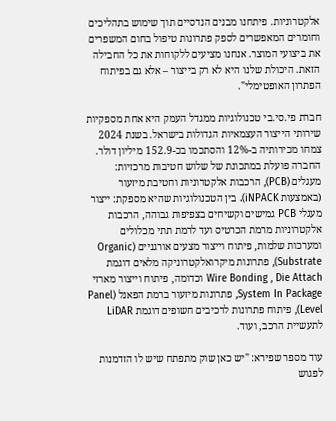אלקטרוניות. פיתחנו מבנים הנדסיים תוך שימוש בתהליכים וחומרים המאפשרים לספק פתרונות טיפול בחום המשפרים את ביצועי המוצר. אנחנו מציעים ללקוחות את כל החבילה הזאת. היכולת שלנו היא לא רק בייצור – אלא גם בפיתוח הפתרון האופטימלי".

חברת פי.סי.בי טכנולוגיות ממגדל העמק היא אחת מספקיות שירותי הייצור העצמאיות הגדולות בישראל. בשנת 2024 צמחו מכירותיה ב-12% והסתכמו בכ-152.9 מיליון דולר. החברה פועלת במתכונת של שלוש חטיבות מרכזיות: מעגלים (PCB), הרכבות אלקטרוניות וחטיבת מיזעור (באמצעות iNPACK). בין הטכנולוגיות שהיא מספקת: ייצור מעגלי PCB גמישים וקשיחים בצפיפות גבוהה, הרכבות אלקטרוניות מרמת הכרטיס ועד לרמת תתי מכלולים ומערכות שלמות, פיתוח וייצור מצעים אורגניים (Organic Substrate), פתרונות מיקרואלקטרוניקה מלאים דוגמת Wire Bonding , Die Attach וכדומה, פיתוח וייצור מארזי System In Package, פתרונות מיזעור ברמת הפאנל (Panel Level), פיתוח פתרונות לרכיבים חשופים דוגמת LiDAR לתעשיית הרכב, ועוד.

עוד מספר שפירא: "יש כאן שוק מתפתח שיש לו הזדמנות לפגוש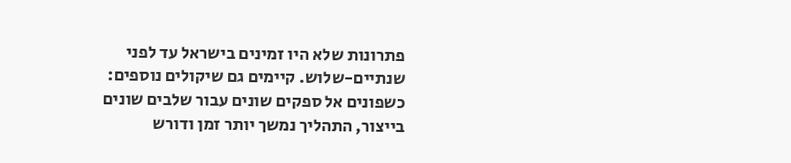פתרונות שלא היו זמינים בישראל עד לפני שנתיים-שלוש. קיימים גם שיקולים נוספים: כשפונים אל ספקים שונים עבור שלבים שונים בייצור, התהליך נמשך יותר זמן ודורש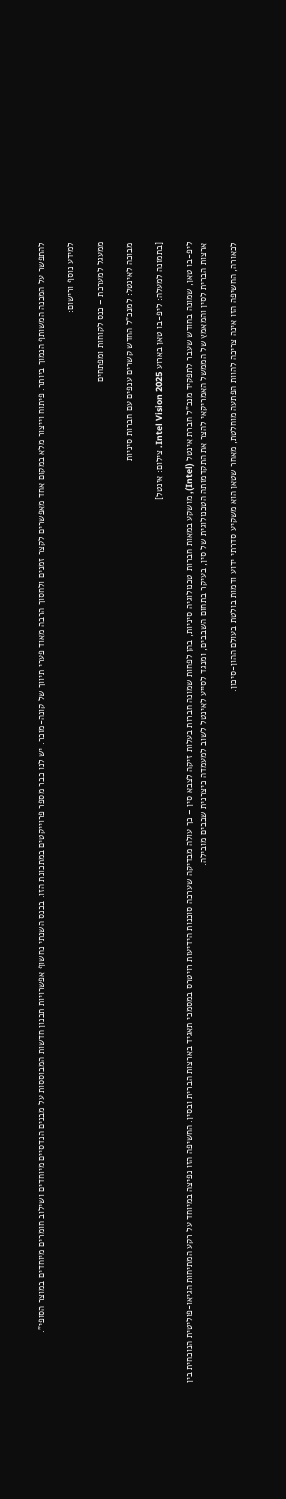להתפשר על המכנה המשותף הנמוך ביותר. פיתוח וייצור מלא במקום אחד מאפשרים לקצר זמנים ולחסוך הרבה מאוד פערי תיווך של קונה-מוכר. יש לנו כבר מספר פרוייקטים במתכונת הזו. בכנס השנתי נחשוף אפשרויות תכנון חדשות המבוססות על מבנים הנדסיים מיוחדים ושילוב חומרים מיוחדים במוצר הסופי".

למידע נוסף ורישום:

ממעגל למערכת – כנס לקוחות ומפתחים

מבוכה לאינטל: למנכ"ל החדש קשרים ענפים עם חברות סיניות

[בתמונה למעלה: ליפ-בו טאן בארוע Intel Vision 2025. צילום: אינטל]

ליפ-בו טאן, שמונה בחודש שעבר לתפקיד מנכ"ל חברת אינטל (Intel), מושקע במאות חברות טכנולוגיה סיניות, בהן לפחות שמונה חברות בעלות זיקה לצבא סין – כך עולה מבדיקה שערכה סוכנות הידיעות רויטרס במסמכי תאגיד בארצות הברית ובסין. החשיפה הזו נפיצה במיוחד על רקע המתיחות הגיאו-פוליטית הנוכחית בין ארצות הברית לסין והמאמץ של הממשל האמריקאי להצר את התקדמותה הטכנולוגית של סין, בעיקר בתחום השבבים, ומנגד לסייע לאינטל לשוב למעמדה כיצרנית שבבים מובילה.

לכאורה, החשיפה הזו אינה צריכה להוות הפתעה מוחלטת, מאחר שטאן הוא משקיע סדרתי ידוע ודמות בולטת בעולם ההון-סיכון.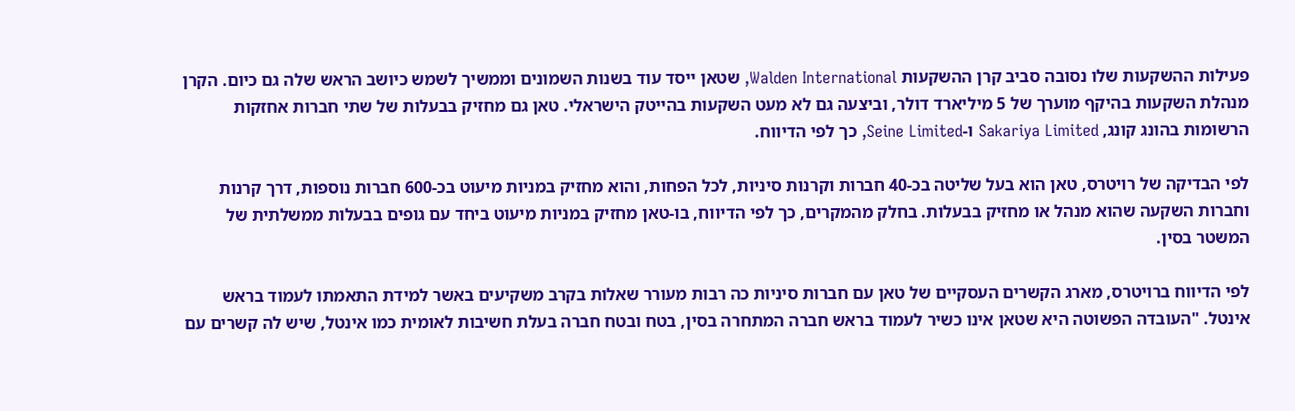פעילות ההשקעות שלו נסובה סביב קרן ההשקעות Walden International, שטאן ייסד עוד בשנות השמונים וממשיך לשמש כיושב הראש שלה גם כיום. הקרן מנהלת השקעות בהיקף מוערך של 5 מיליארד דולר, וביצעה גם לא מעט השקעות בהייטק הישראלי. טאן גם מחזיק בבעלות של שתי חברות אחזקות הרשומות בהונג קונג, Sakariya Limited ו-Seine Limited, כך לפי הדיווח.

לפי הבדיקה של רויטרס, טאן הוא בעל שליטה בכ-40 חברות וקרנות סיניות, לכל הפחות, והוא מחזיק במניות מיעוט בכ-600 חברות נוספות, דרך קרנות וחברות השקעה שהוא מנהל או מחזיק בבעלות. בחלק מהמקרים, כך לפי הדיווח, בו-טאן מחזיק במניות מיעוט ביחד עם גופים בבעלות ממשלתית של המשטר בסין.

לפי הדיווח ברויטרס, מארג הקשרים העסקיים של טאן עם חברות סיניות כה רבות מעורר שאלות בקרב משקיעים באשר למידת התאמתו לעמוד בראש אינטל. "העובדה הפשוטה היא שטאן אינו כשיר לעמוד בראש חברה המתחרה בסין, בטח ובטח חברה בעלת חשיבות לאומית כמו אינטל, שיש לה קשרים עם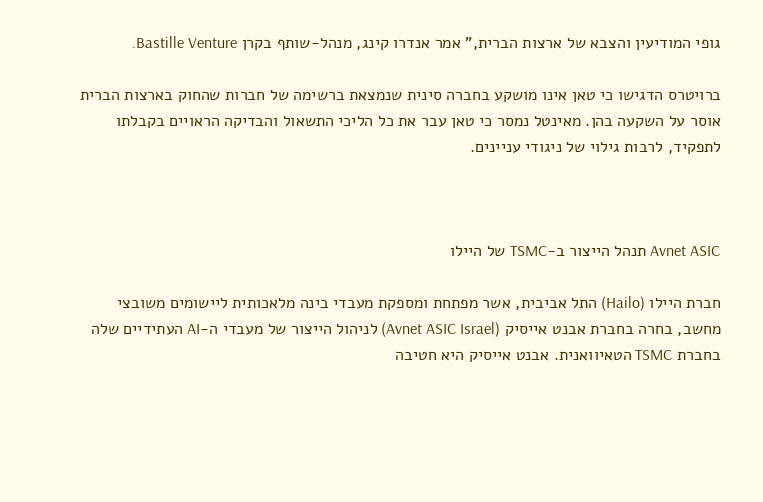גופי המודיעין והצבא של ארצות הברית," אמר אנדרו קינג, מנהל-שותף בקרן Bastille Venture.

ברויטרס הדגישו כי טאן אינו מושקע בחברה סינית שנמצאת ברשימה של חברות שהחוק בארצות הברית אוסר על השקעה בהן. מאינטל נמסר כי טאן עבר את כל הליכי התשאול והבדיקה הראויים בקבלתו לתפקיד, לרבות גילוי של ניגודי עניינים.



Avnet ASIC תנהל הייצור ב-TSMC של היילו

חברת היילו (Hailo) התל אביבית, אשר מפתחת ומספקת מעבדי בינה מלאכותית ליישומים משובצי מחשב, בחרה בחברת אבנט אייסיק (Avnet ASIC Israel) לניהול הייצור של מעבדי ה-AI העתידיים שלה בחברת TSMC הטאיוואנית. אבנט אייסיק היא חטיבה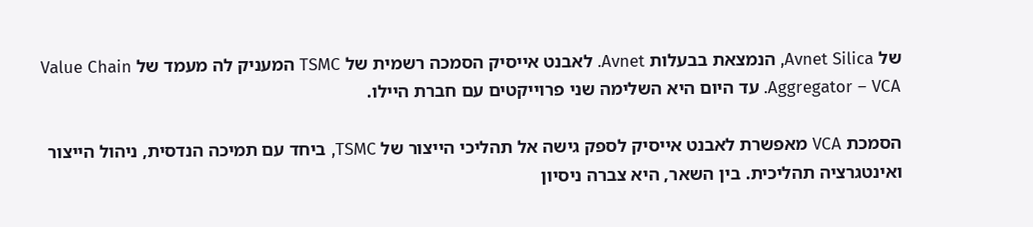של Avnet Silica, הנמצאת בבעלות Avnet. לאבנט אייסיק הסמכה רשמית של TSMC המעניק לה מעמד של Value Chain Aggregator – VCA. עד היום היא השלימה שני פרוייקטים עם חברת היילו.

הסמכת VCA מאפשרת לאבנט אייסיק לספק גישה אל תהליכי הייצור של TSMC, ביחד עם תמיכה הנדסית, ניהול הייצור ואינטגרציה תהליכית. בין השאר, היא צברה ניסיון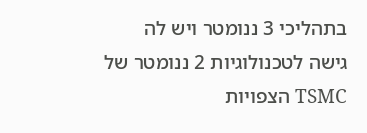בתהליכי 3 ננומטר ויש לה גישה לטכנולוגיות 2 ננומטר של TSMC הצפויות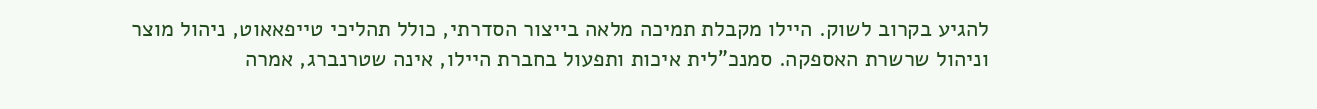להגיע בקרוב לשוק. היילו מקבלת תמיכה מלאה בייצור הסדרתי, כולל תהליכי טייפאאוט, ניהול מוצר וניהול שרשרת האספקה. סמנכ"לית איכות ותפעול בחברת היילו, אינה שטרנברג, אמרה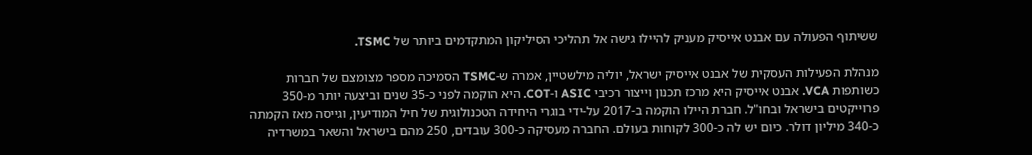ששיתוף הפעולה עם אבנט אייסיק מעניק להיילו גישה אל תהליכי הסיליקון המתקדמים ביותר של TSMC.

מנהלת הפעילות העסקית של אבנט אייסיק ישראל, יוליה מילשטיין, אמרה ש-TSMC הסמיכה מספר מצומצם של חברות כשותפות VCA. אבנט אייסיק היא מרכז תכנון וייצור רכיבי ASIC ו-COT. היא הוקמה לפני כ-35 שנים וביצעה יותר מ-350 פרוייקטים בישראל ובחו"ל. חברת היילו הוקמה ב-2017 על-ידי בוגרי היחידה הטכנולוגית של חיל המודיעין, וגייסה מאז הקמתה כ-340 מיליון דולר. כיום יש לה כ-300 לקוחות בעולם. החברה מעסיקה כ-300 עובדים, 250 מהם בישראל והשאר במשרדיה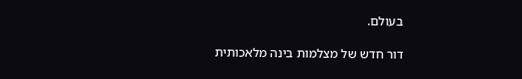בעולם.

דור חדש של מצלמות בינה מלאכותית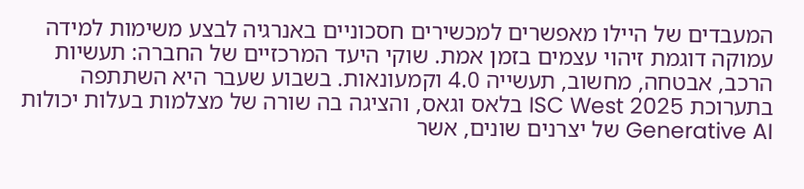המעבדים של היילו מאפשרים למכשירים חסכוניים באנרגיה לבצע משימות למידה עמוקה דוגמת זיהוי עצמים בזמן אמת. שוקי היעד המרכזיים של החברה: תעשיות הרכב, אבטחה, מחשוב, תעשייה 4.0 וקמעונאות. בשבוע שעבר היא השתתפה בתערוכת ISC West 2025 בלאס וגאס, והציגה בה שורה של מצלמות בעלות יכולות  Generative AI של יצרנים שונים, אשר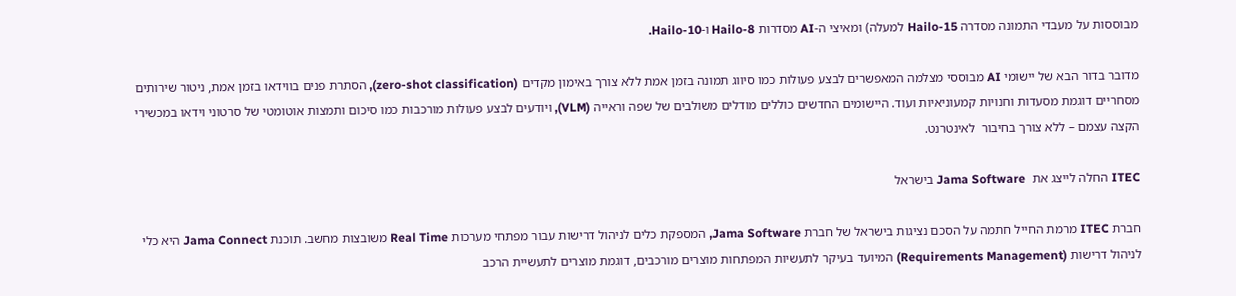מבוססות על מעבדי התמונה מסדרה Hailo-15 למעלה) ומאיצי ה-AI מסדרות Hailo-8 ו-Hailo-10.

מדובר בדור הבא של יישומי AI מבוססי מצלמה המאפשרים לבצע פעולות כמו סיווג תמונה בזמן אמת ללא צורך באימון מקדים (zero-shot classification), הסתרת פנים בווידאו בזמן אמת, ניטור שירותים מסחריים דוגמת מסעדות וחנויות קמעוניאיות ועוד. היישומים החדשים כוללים מודלים משולבים של שפה וראייה (VLM), ויודעים לבצע פעולות מורכבות כמו סיכום ותמצות אוטומטי של סרטוני וידאו במכשירי הקצה עצמם – ללא צורך בחיבור  לאינטרנט.

ITEC החלה לייצג את  Jama Software בישראל

חברת ITEC מרמת החייל חתמה על הסכם נציגות בישראל של חברת Jama Software, המספקת כלים לניהול דרישות עבור מפתחי מערכות Real Time משובצות מחשב. תוכנת Jama Connect היא כלי לניהול דרישות (Requirements Management) המיועד בעיקר לתעשיות המפתחות מוצרים מורכבים, דוגמת מוצרים לתעשיית הרכב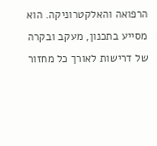הרפואה והאלקטרוניקה. הוא מסייע בתכנון, מעקב ובקרה של דרישות לאורך כל מחזור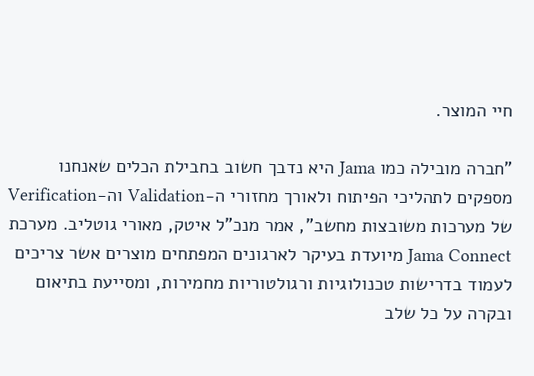חיי המוצר.

"חברה מובילה כמו Jama היא נדבך חשוב בחבילת הכלים שאנחנו מספקים לתהליכי הפיתוח ולאורך מחזורי ה-Validation וה-Verification של מערכות משובצות מחשב", אמר מנכ"ל איטק, מאורי גוטליב. מערכת Jama Connect מיועדת בעיקר לארגונים המפתחים מוצרים אשר צריכים לעמוד בדרישות טכנולוגיות ורגולטוריות מחמירות, ומסייעת בתיאום ובקרה על כל שלב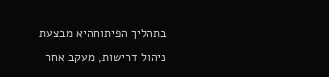בתהליך הפיתוחהיא מבצעת ניהול דרישות, מעקב אחר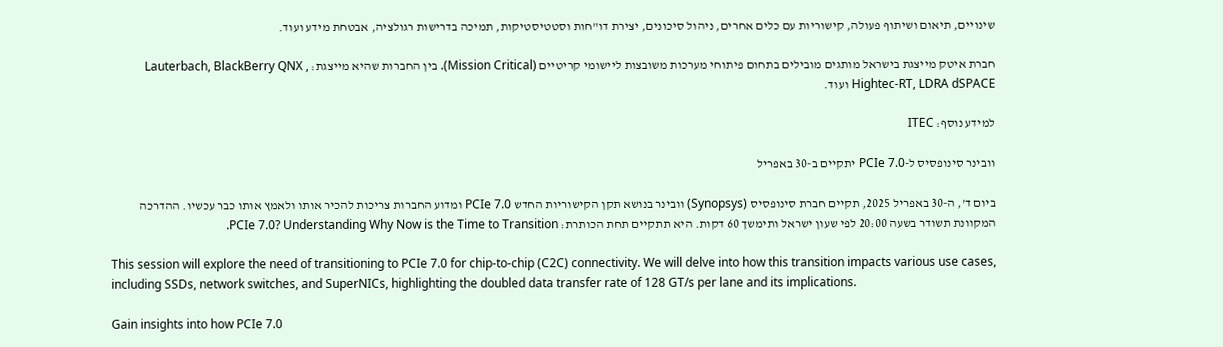שינויים, תיאום ושיתוף פעולה, קישוריות עם כלים אחרים, ניהול סיכונים, יצירת דו"חות וסטטיסטיקות, תמיכה בדרישות רגולציה, אבטחת מידע ועוד.

חברת איטק מייצגת בישראל מותגים מובילים בתחום פיתוחי מערכות משובצות ליישומי קריטיים (Mission Critical). בין החברות שהיא מייצגת: Lauterbach, BlackBerry QNX , Hightec-RT, LDRA dSPACE ועוד.

למידע נוסף: ITEC

וובינר סינופסיס ל-PCIe 7.0 יתקיים ב-30 באפריל

ביום ד', ה-30 באפריל 2025, תקיים חברת סינופסיס (Synopsys) וובינר בנושא תקן הקישוריות החדש PCIe 7.0 ומדוע החברות צריכות להכיר אותו ולאמץ אותו כבר עכשיו. ההדרכה המקוונת תשודר בשעה 20:00 לפי שעון ישראל ותימשך 60 דקות. היא תתקיים תחת הכותרת: PCIe 7.0? Understanding Why Now is the Time to Transition.

This session will explore the need of transitioning to PCIe 7.0 for chip-to-chip (C2C) connectivity. We will delve into how this transition impacts various use cases, including SSDs, network switches, and SuperNICs, highlighting the doubled data transfer rate of 128 GT/s per lane and its implications.

Gain insights into how PCIe 7.0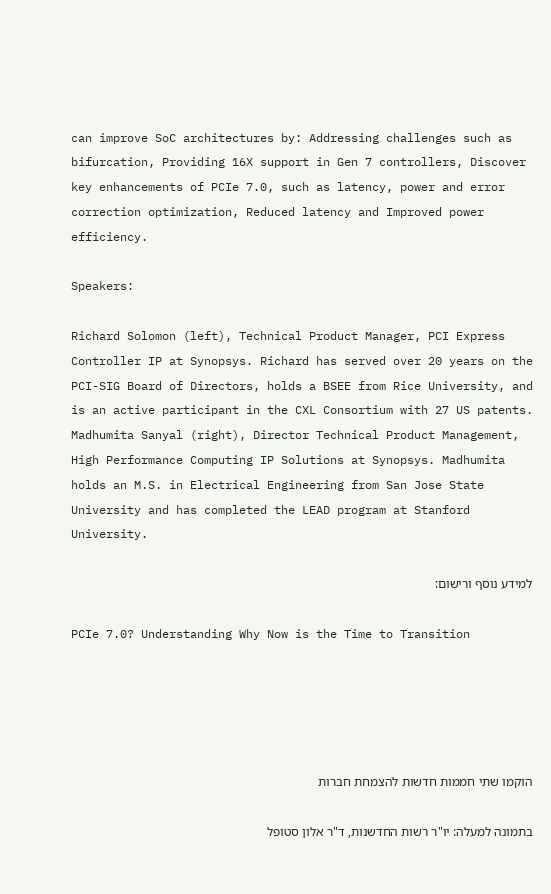can improve SoC architectures by: Addressing challenges such as bifurcation, Providing 16X support in Gen 7 controllers, Discover key enhancements of PCIe 7.0, such as latency, power and error correction optimization, Reduced latency and Improved power efficiency.

Speakers:

Richard Solomon (left), Technical Product Manager, PCI Express Controller IP at Synopsys. Richard has served over 20 years on the PCI-SIG Board of Directors, holds a BSEE from Rice University, and is an active participant in the CXL Consortium with 27 US patents.
Madhumita Sanyal (right), Director Technical Product Management, High Performance Computing IP Solutions at Synopsys. Madhumita holds an M.S. in Electrical Engineering from San Jose State University and has completed the LEAD program at Stanford University.

למידע נוסף ורישום:

PCIe 7.0? Understanding Why Now is the Time to Transition





הוקמו שתי חממות חדשות להצמחת חברות

בתמונה למעלה: יו"ר רשות החדשנות, ד"ר אלון סטופל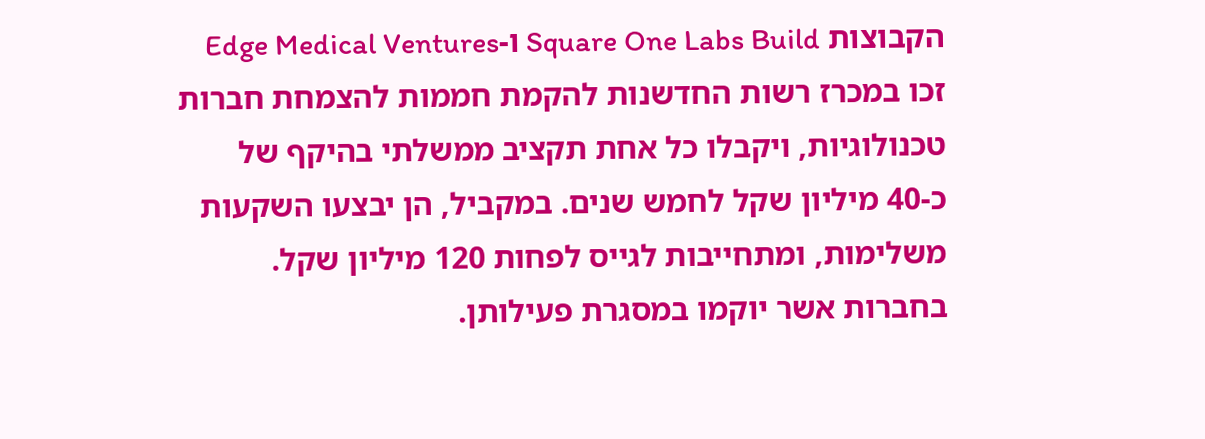הקבוצות Square One Labs Build ו-Edge Medical Ventures זכו במכרז רשות החדשנות להקמת חממות להצמחת חברות טכנולוגיות, ויקבלו כל אחת תקציב ממשלתי בהיקף של כ-40 מיליון שקל לחמש שנים. במקביל, הן יבצעו השקעות משלימות, ומתחייבות לגייס לפחות 120 מיליון שקל. בחברות אשר יוקמו במסגרת פעילותן.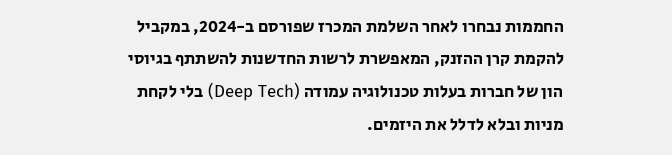החממות נבחרו לאחר השלמת המכרז שפורסם ב-2024, במקביל להקמת קרן ההזנק, המאפשרת לרשות החדשנות להשתתף בגיוסי הון של חברות בעלות טכנולוגיה עמודה (Deep Tech) בלי לקחת מניות ובלא לדלל את היזמים.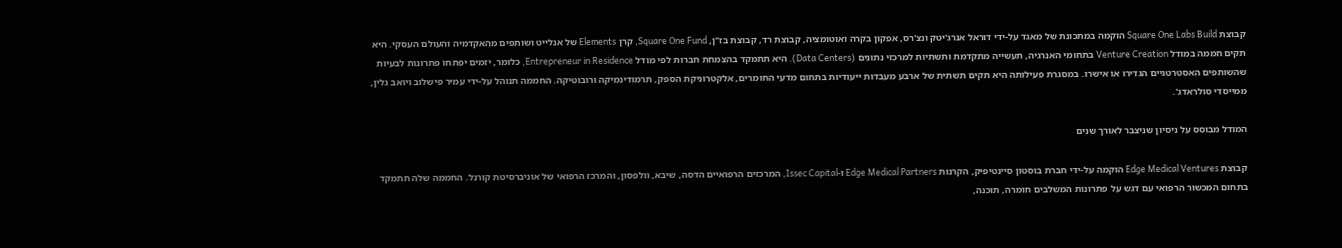קבוצת Square One Labs Build הוקמה במתכונת של מאגד על-ידי דוראל אנרג'יטק ונצ'רס, אפקון בקרה ואוטומציה, קבוצת רד, קבוצת בז"ן, Square One Fund, קרן Elements של אנלייט ושותפים מהאקדמיה והעולם העסקי. היא תקים חממה במודל Venture Creation בתחומי האנרגיה, תעשייה מתקדמת ותשתיות למרכזי נתונים (Data Centers). היא תתמקד בהצמחת חברות לפי מודל Entrepreneur in Residence, כלומר, יזמים יפתחו פתרונות לבעיות שהשותפים האסטרטגיים הגדירו או אישרו. במסגרת פעילותה היא תקים תשתית של ארבע מעבדות ייעודיות בתחום מדעי החומרים, אלקטרוניקת הספק, תרמודינמיקה ורובוטיקה. החממה תנוהל על-ידי עמיר פישלוב ויואב גלין, ממייסדי סולראדג'.

המודל מבוסס על ניסיון שניצבר לאורך שנים

קבוצת Edge Medical Ventures הוקמה על-ידי חברת בוסטון סיינטיפיק, הקרנות Edge Medical Partners ו-Issec Capital, המרכזים הרפואיים הדסה, שיבא, וולפסון, והמרכז הרפואי של אוניברסיטת קורנל. החממה שלה תתמקד בתחום המכשור הרפואי עם דגש על פתרונות המשלבים חומרה, תוכנה,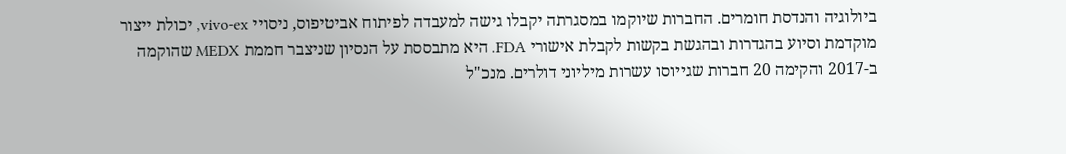ביולוגיה והנדסת חומרים. החברות שיוקמו במסגרתה יקבלו גישה למעבדה לפיתוח אביטיפוס, ניסויי vivo-ex, יכולת ייצור מוקדמת וסיוע בהגדרות ובהגשת בקשות לקבלת אישורי FDA. היא מתבססת על הנסיון שניצבר חממת MEDX שהוקמה ב-2017 והקימה 20 חברות שגייוסו עשרות מיליוני דולרים. מנכ"ל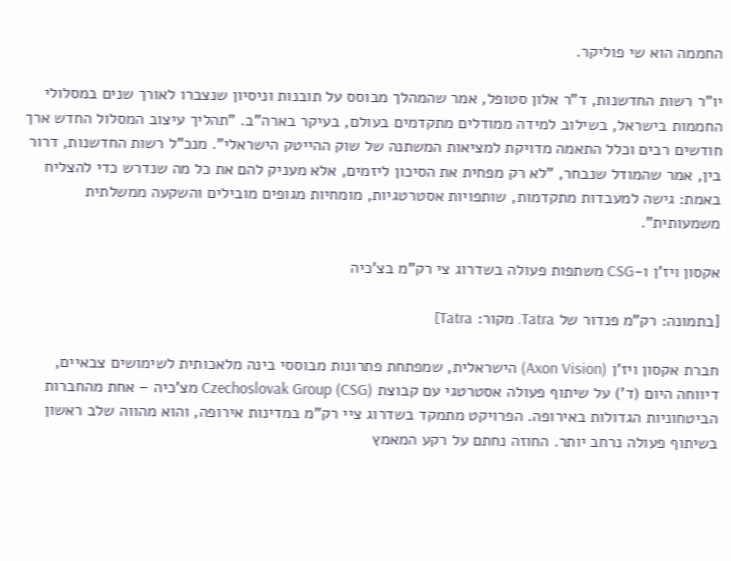החממה הוא שי פוליקר.

יו"ר רשות החדשנות, ד"ר אלון סטופל, אמר שהמהלך מבוסס על תובנות וניסיון שנצברו לאורך שנים במסלולי החממות בישראל, בשילוב למידה ממודלים מתקדמים בעולם, בעיקר בארה"ב. "תהליך עיצוב המסלול החדש ארך חודשים רבים וכלל התאמה מדויקת למציאות המשתנה של שוק ההייטק הישראלי". מנכ"ל רשות החדשנות, דרור בין, אמר שהמודל שנבחר, "לא רק מפחית את הסיכון ליזמים, אלא מעניק להם את כל מה שנדרש כדי להצליח באמת: גישה למעבדות מתקדמות, שותפויות אסטרטגיות, מומחיות מגופים מובילים והשקעה ממשלתית משמעותית".

אקסון ויז'ן ו-CSG משתפות פעולה בשדרוג צי רק"מ בצ'כיה

[בתמונה: רק"מ פנדור של Tatra. מקור: Tatra]

חברת אקסון ויז'ן (Axon Vision) הישראלית, שמפתחת פתרונות מבוססי בינה מלאכותית לשימושים צבאיים, דיווחה היום (ד') על שיתוף פעולה אסטרטגי עם קבוצת Czechoslovak Group (CSG) מצ'כיה – אחת מהחברות הביטחוניות הגדולות באירופה. הפרויקט מתמקד בשדרוג ציי רק"מ במדינות אירופה, והוא מהווה שלב ראשון בשיתוף פעולה נרחב יותר. החוזה נחתם על רקע המאמץ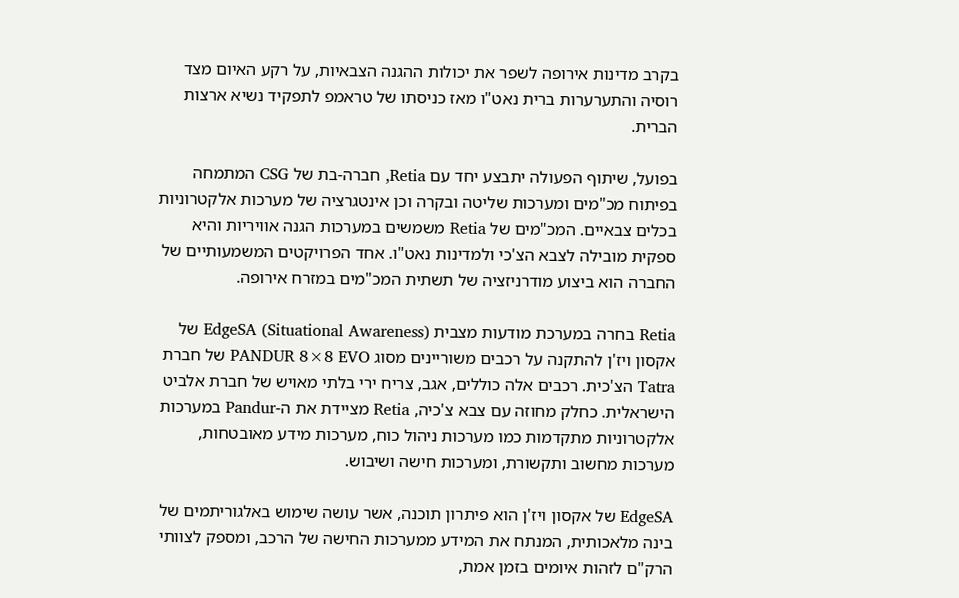בקרב מדינות אירופה לשפר את יכולות ההגנה הצבאיות, על רקע האיום מצד רוסיה והתערערות ברית נאט"ו מאז כניסתו של טראמפ לתפקיד נשיא ארצות הברית.

בפועל, שיתוף הפעולה יתבצע יחד עם Retia, חברה-בת של CSG המתמחה בפיתוח מכ"מים ומערכות שליטה ובקרה וכן אינטגרציה של מערכות אלקטרוניות בכלים צבאיים. המכ"מים של Retia משמשים במערכות הגנה אוויריות והיא ספקית מובילה לצבא הצ'כי ולמדינות נאט"ו. אחד הפרויקטים המשמעותיים של החברה הוא ביצוע מודרניזציה של תשתית המכ"מים במזרח אירופה.

Retia בחרה במערכת מודעות מצבית EdgeSA (Situational Awareness) של אקסון ויז'ן להתקנה על רכבים משוריינים מסוג PANDUR 8×8 EVO של חברת Tatra הצ'כית. רכבים אלה כוללים, אגב, צריח ירי בלתי מאויש של חברת אלביט הישראלית. כחלק מחוזה עם צבא צ'כיה, Retia מציידת את ה-Pandur במערכות אלקטרוניות מתקדמות כמו מערכות ניהול כוח, מערכות מידע מאובטחות, מערכות מחשוב ותקשורת, ומערכות חישה ושיבוש.

EdgeSA של אקסון ויז'ן הוא פיתרון תוכנה, אשר עושה שימוש באלגוריתמים של בינה מלאכותית, המנתח את המידע ממערכות החישה של הרכב, ומספק לצוותי הרק"ם לזהות איומים בזמן אמת,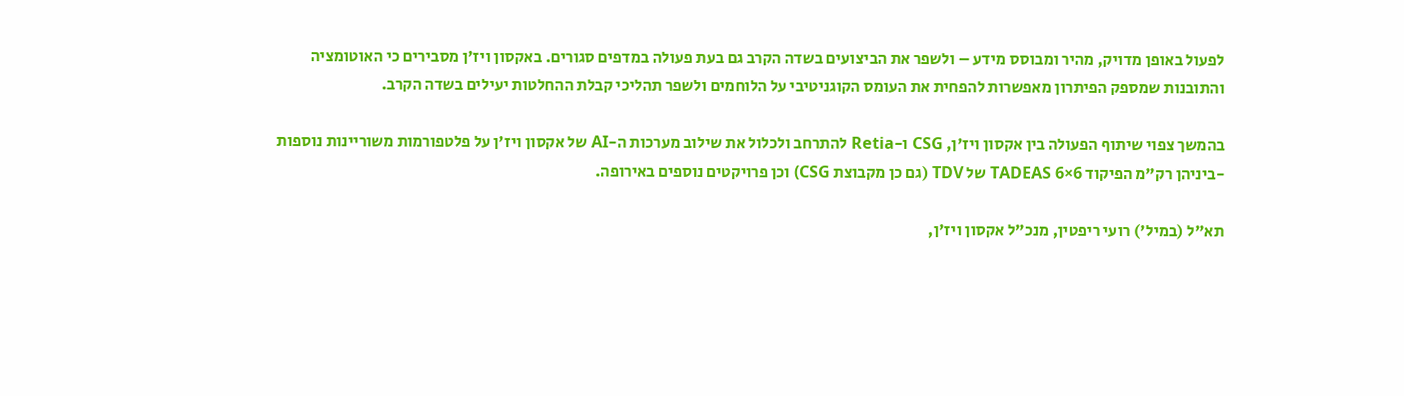לפעול באופן מדויק, מהיר ומבוסס מידע – ולשפר את הביצועים בשדה הקרב גם בעת פעולה במדפים סגורים. באקסון ויז'ן מסבירים כי האוטומציה והתובנות שמספק הפיתרון מאפשרות להפחית את העומס הקוגניטיבי על הלוחמים ולשפר תהליכי קבלת ההחלטות יעילים בשדה הקרב.

בהמשך צפוי שיתוף הפעולה בין אקסון ויז'ן, CSG ו-Retia להתרחב ולכלול את שילוב מערכות ה-AI של אקסון ויז'ן על פלטפורמות משוריינות נוספות -ביניהן רק"מ הפיקוד TADEAS 6×6 של TDV (גם כן מקבוצת CSG) וכן פרויקטים נוספים באירופה.

תא"ל (במיל') רועי ריפטין, מנכ"ל אקסון ויז'ן,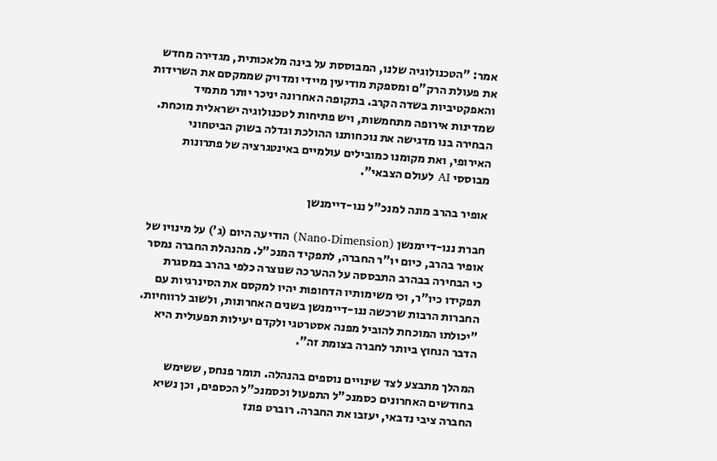אמר: "הטכנולוגיה שלנו, המבוססת על בינה מלאכותית, מגדירה מחדש את פעולת הרק"ם ומספקת מודיעין מיידי ומדויק שממקסם את השרידות והאפקטיביות בשדה הקרב. בתקופה האחרונה יניכר יותר מתמיד שמדינות אירופה מתחמשות, ויש פתיחות לטכנולוגיה ישראלית מוכחת. הבחירה בנו מדגישה את נוכחותנו ההולכת וגדלה בשוק הביטחוני האירופי, ואת מקומנו כמובילים עולמיים באינטגרציה של פתרונות מבוססי AI לעולם הצבאי".

אופיר בהרב מונה למנכ"ל ננו-דיימנשן

חברת ננו-דיימנשן (Nano-Dimension) הודיעה היום (ג') על מינויו של אופיר בהרב, כיום יו"ר החברה, לתפקיד המנכ"ל. מהנהלת החברה נמסר כי הבחירה בבהרב התבססה על ההערכה שנוצרה כלפי בהרב במסגרת תפקידו כיו"ר, וכי משימותיו הדחופות יהיו למקסם את הסינרגיות עם החברות הרבות שרכשה ננו-דיימנשן בשנים האחרונות, ולשוב לרווחיות. "יכולתו המוכחת להוביל מפנה אסטרטגי ולקדם יעילות תפעולית היא הדבר הנחוץ ביותר לחברה בצומת זה".

המהלך מתבצע לצד שינויים נוספים בהנהלה. תומר פנחס, ששימש בחודשים האחרונים כסמנכ"ל התפעול וכסמנכ"ל הכספים, וכן נשיא החברה ציבי נדבאי, יעזבו את החברה. רוברט פונז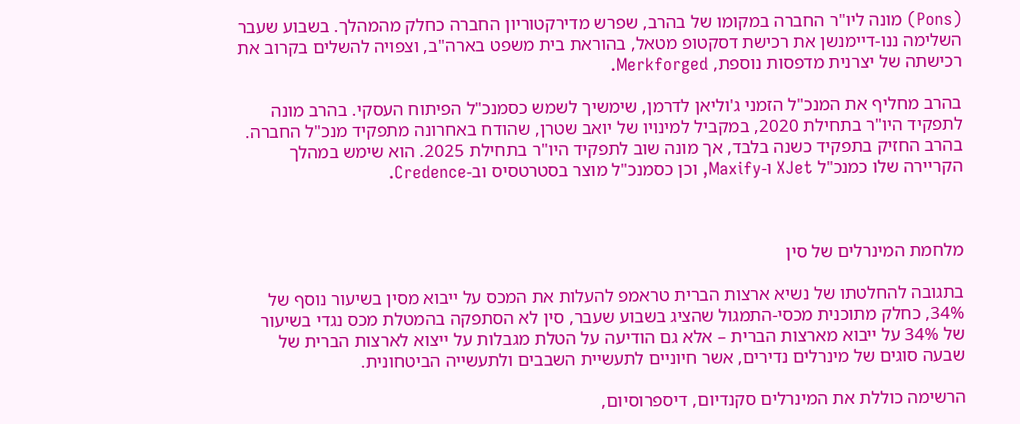(Pons) מונה ליו"ר החברה במקומו של בהרב, שפרש מדירקטוריון החברה כחלק מהמהלך. בשבוע שעבר השלימה ננו-דיימנשן את רכישת דסקטופ מטאל, בהוראת בית משפט בארה"ב, וצפויה להשלים בקרוב את רכישתה של יצרנית מדפסות נוספת, Merkforged.

בהרב מחליף את המנכ"ל הזמני ג'וליאן לדרמן, שימשיך לשמש כסמנכ"ל הפיתוח העסקי. בהרב מונה לתפקיד היו"ר בתחילת 2020, במקביל למינויו של יואב שטרן, שהודח באחרונה מתפקיד מנכ"ל החברה. בהרב החזיק בתפקיד כשנה בלבד, אך מונה שוב לתפקיד היו"ר בתחילת 2025. הוא שימש במהלך הקריירה שלו כמנכ"ל XJet ו-Maxify, וכן כסמנכ"ל מוצר בסטרטסיס וב-Credence.



מלחמת המינרלים של סין

בתגובה להחלטתו של נשיא ארצות הברית טראמפ להעלות את המכס על ייבוא מסין בשיעור נוסף של 34%, כחלק מתוכנית מכסי-התמגול שהציג בשבוע שעבר, סין לא הסתפקה בהמטלת מכס נגדי בשיעור של 34% על ייבוא מארצות הברית – אלא גם הודיעה על הטלת מגבלות על ייצוא לארצות הברית של שבעה סוגים של מינרלים נדירים, אשר חיוניים לתעשיית השבבים ולתעשייה הביטחונית.

הרשימה כוללת את המינרלים סקנדיום, דיספרוסיום,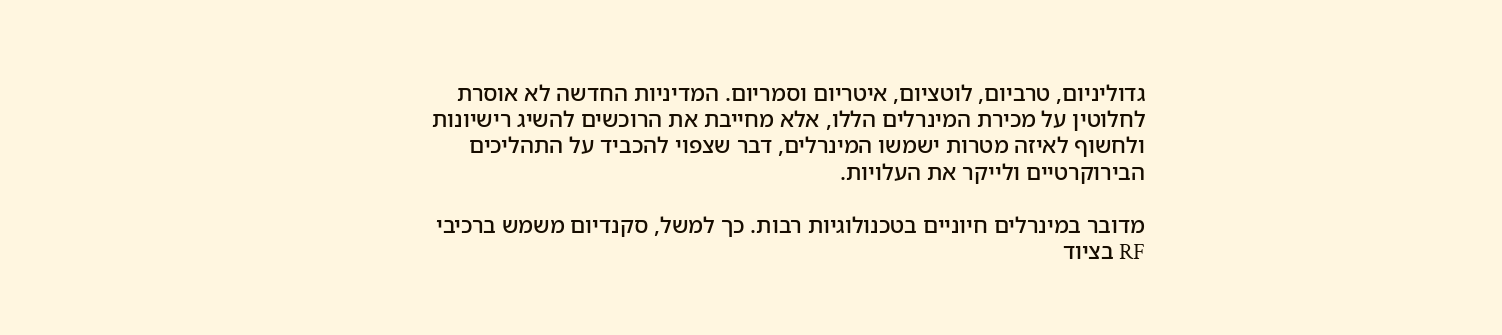גדוליניום, טרביום, לוטציום, איטריום וסמריום. המדיניות החדשה לא אוסרת לחלוטין על מכירת המינרלים הללו, אלא מחייבת את הרוכשים להשיג רישיונות ולחשוף לאיזה מטרות ישמשו המינרלים, דבר שצפוי להכביד על התהליכים הבירוקרטיים ולייקר את העלויות.

מדובר במינרלים חיוניים בטכנולוגיות רבות. כך למשל, סקנדיום משמש ברכיבי RF בציוד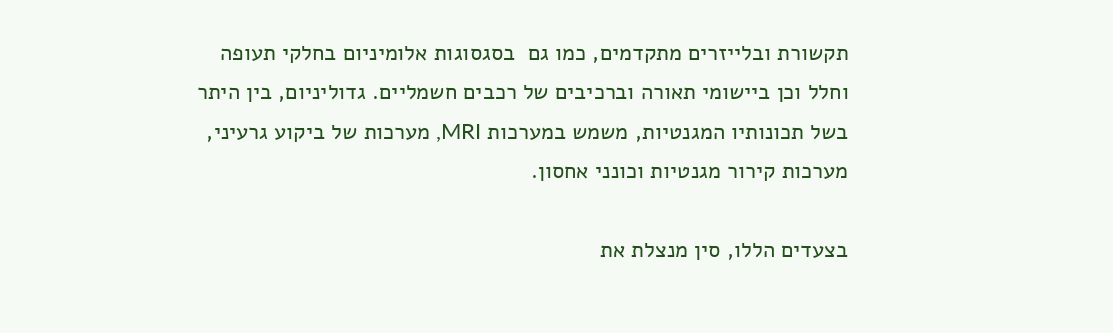תקשורת ובלייזרים מתקדמים, כמו גם  בסגסוגות אלומיניום בחלקי תעופה וחלל וכן ביישומי תאורה וברכיבים של רכבים חשמליים. גדוליניום, בין היתר בשל תכונותיו המגנטיות, משמש במערכות MRI, מערכות של ביקוע גרעיני, מערכות קירור מגנטיות וכונני אחסון.

בצעדים הללו, סין מנצלת את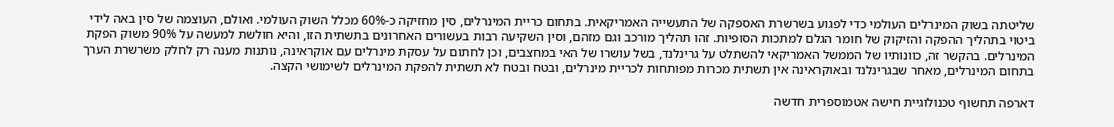שליטתה בשוק המינרלים העולמי כדי לפגוע בשרשרת האספקה של התעשייה האמריקאית. בתחום כריית המינרלים, סין מחזיקה כ-60% מכלל השוק העולמי. ואולם, העוצמה של סין באה לידי ביטוי בתהליך ההפקה והזיקוק של חומר הגלם למתכות הסופיות. זהו תהליך מורכב וגם מזהם, וסין השקיעה רבות בעשורים האחרונים בתשתית הזו, והיא חולשת למעשה על 90% משוק הפקת המינרלים. בהקשר זה, כוונותיו של הממשל האמריקאי להשתלט על גרינלנד, בשל עושרו של האי במחצבים, וכן לחתום על עסקת מינרלים עם אוקראינה, נותנות מענה רק לחלק משרשרת הערך בתחום המינרלים, מאחר שבגרינלנד ובאוקראינה אין תשתית מכרות מפותחות לכריית מינרלים, ובטח ובטח לא תשתית להפקת המינרלים לשימושי הקצה.

דארפה תחשוף טכנולוגיית חישה אטמוספרית חדשה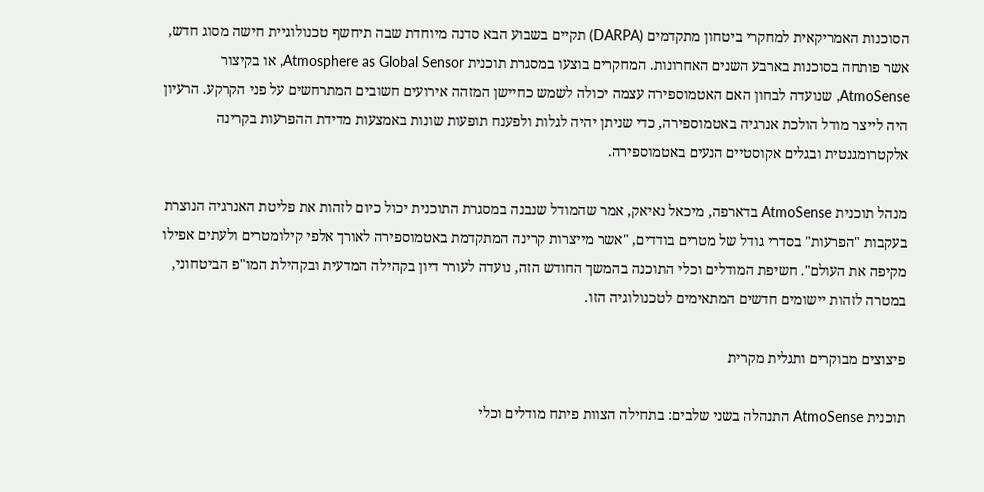הסוכנות האמריקאית למחקרי ביטחון מתקדמים (DARPA) תקיים בשבוע הבא סדנה מיוחדת שבה תיחשף טכנולוגיית חישה מסוג חדש, אשר פותחה בסוכנות בארבע השנים האחרונות. המחקרים בוצעו במסגרת תוכנית Atmosphere as Global Sensor, או בקיצור AtmoSense, שנועדה לבחון האם האטמוספירה עצמה יכולה לשמש כחיישן המזהה אירועים חשובים המתרחשים על פני הקרקע. הרעיון היה לייצר מודל הולכת אנרגיה באטמוספירה, כדי שניתן יהיה לגלות ולפענח תופעות שונות באמצעות מדידת ההפרעות בקרינה אלקטרומגנטית ובגלים אקוסטיים הנעים באטמוספירה.

מנהל תוכנית AtmoSense בדארפה, מיכאל נאיאק, אמר שהמודל שנבנה במסגרת התוכנית יכול כיום לזהות את פליטת האנרגיה הנוצרת בעקבות "הפרעות" בסדרי גודל של מטרים בודדים, "אשר מייצרות קרינה המתקדמת באטמוספירה לאורך אלפי קילומטרים ולעתים אפילו מקיפה את העולם". חשיפת המודלים וכלי התוכנה בהמשך החודש הזה, נועדה לעורר דיון בקהילה המדעית ובקהילת המו"פ הביטחוני, במטרה לזהות יישומים חדשים המתאימים לטכנולוגיה הזו.

פיצוצים מבוקרים ותגלית מקרית

תוכנית AtmoSense התנהלה בשני שלבים: בתחילה הצוות פיתח מודלים וכלי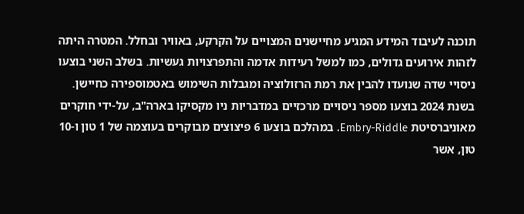תוכנה לעיבוד המידע המגיע מחיישנים המצויים על הקרקע, באוויר ובחלל. המטרה היתה לזהות אירועים גדולים, כמו למשל רעידות אדמה והתפרצויות געשיות. בשלב השני בוצעו ניסויי שדה שנועדו להבין את רמת הרזולוציה ומגבלות השימוש באטמוספירה כחיישן. בשנת 2024 בוצעו מספר ניסויים מרכזיים במדבריות ניו מקסיקו בארה"ב, על-ידי חוקרים מאוניברסיטת Embry-Riddle. במהלכם בוצעו 6 פיצוצים מבוקרים בעוצמה של 1 טון ו-10 טון, אשר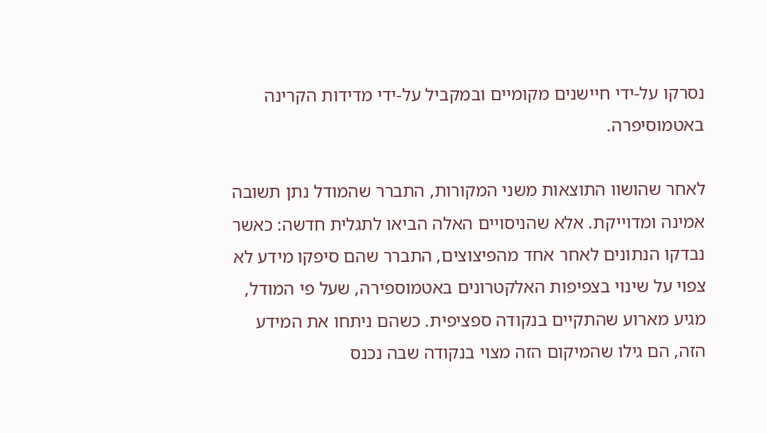נסרקו על-ידי חיישנים מקומיים ובמקביל על-ידי מדידות הקרינה באטמוסיפרה.

לאחר שהושוו התוצאות משני המקורות, התברר שהמודל נתן תשובה אמינה ומדוייקת. אלא שהניסויים האלה הביאו לתגלית חדשה: כאשר נבדקו הנתונים לאחר אחד מהפיצוצים, התברר שהם סיפקו מידע לא צפוי על שינוי בצפיפות האלקטרונים באטמוספירה, שעל פי המודל, מגיע מארוע שהתקיים בנקודה ספציפית. כשהם ניתחו את המידע הזה, הם גילו שהמיקום הזה מצוי בנקודה שבה נכנס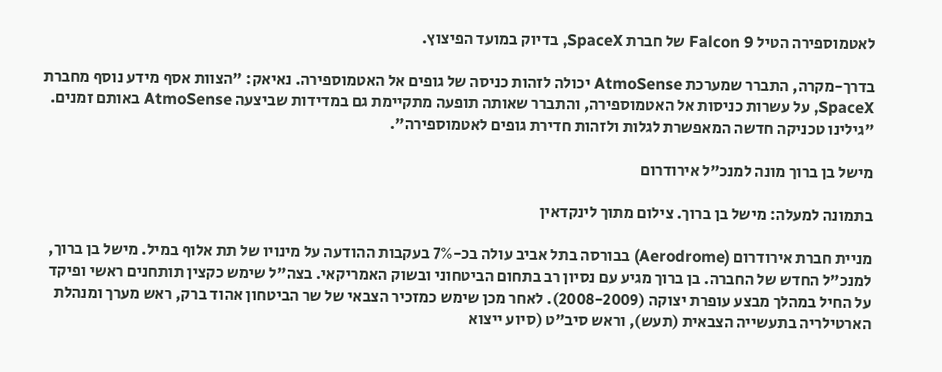לאטמוספירה הטיל Falcon 9 של חברת SpaceX, בדיוק במועד הפיצוץ.

בדרך-מקרה, התברר שמערכת AtmoSense יכולה לזהות כניסה של גופים אל האטמוספירה. נאיאק: "הצוות אסף מידע נוסף מחברת SpaceX, על עשרות כניסות אל האטמוספירה, והתברר שאותה תופעה מתקיימת גם במדידות שביצעה AtmoSense באותם זמנים. "גילינו טכניקה חדשה המאפשרת לגלות ולזהות חדירת גופים לאטמוספירה".

מישל בן ברוך מונה למנכ"ל אירודרום

בתמונה למעלה: מישל בן ברוך. צילום מתוך לינקדאין

מניית חברת אירודרום (Aerodrome) בבורסה בתל אביב עולה בכ-7% בעקבות ההודעה על מינויו של תת אלוף במיל. מישל בן ברוך, למנכ"ל החדש של החברה. בן ברוך מגיע עם נסיון רב בתחום הביטחוני ובשוק האמריקאי. בצה"ל שימש כקצין תותחנים ראשי ופיקד על החיל במהלך מבצע עופרת יצוקה (2008-2009). לאחר מכן שימש כמזכיר הצבאי של שר הביטחון אהוד ברק, ראש מערך ומנהלת הארטילריה בתעשייה הצבאית (תעש), וראש סיב"ט (סיוע ייצוא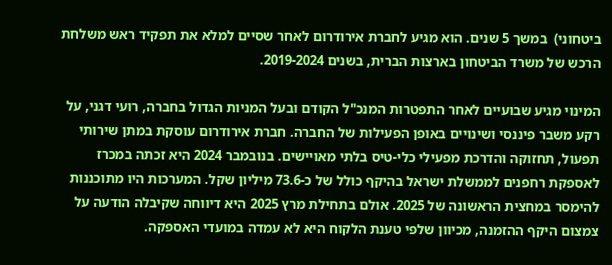ביטחוני)  במשך 5 שנים. הוא מגיע לחברת אירודרום לאחר שסיים למלא את תפקיד ראש משלחת הרכש של משרד הביטחון בארצות הברית, בשנים 2019-2024.

המינוי מגיע שבועיים לאחר התפטרות המנכ"ל הקודם ובעל המניות הגדול בחברה, רועי דגני, על רקע משבר פיננסי ושינויים באופן הפעילות של החברה. חברת אירודרום עוסקת במתן שירותי תפעול, תחזוקה והדרכת מפעילי כלי-טיס בלתי מאויישים. בנובמבר 2024 היא זכתה במכרז לאספקת רחפנים לממשלת ישראל בהיקף כולל של כ-73.6 מיליון שקל. המערכות היו מתוכננות להימסר במחצית הראשונה של 2025. אולם בתחילת מרץ 2025 היא דיווחה שקיבלה הודעה על צמצום היקף ההזמנה, מכיוון שלפי טענת הלקוח היא לא עמדה במועדי האספקה.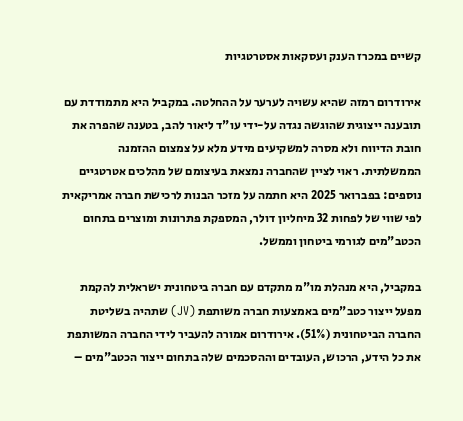קשיים במכרז הענק ועסקאות אסטרטגיות

אירודרום רמזה שהיא עשויה לערער על ההחלטה. במקביל היא מתמודדת עם תובענה ייצוגית שהוגשה נגדה על-ידי עו"ד ליאור להב, בטענה שהפרה את חובת הדיווח ולא מסרה למשקיעים מידע מלא על צמצום ההזמנה הממשלתית. ראוי לציין שהחברה נמצאת בעיצומם של מהלכים אטרטגיים נוספים: בפברואר 2025 היא חתמה על מזכר הבנות לרכישת חברה אמריקאית לפי שווי של לפחות 32 מיחליון דולר, המספקת פתרונות ומוצרים בתחום הכטב"מים לגורמי ביטחון וממשל.

במקביל, היא מנהלת מו"מ מתקדם עם חברה ביטחונית ישראלית להקמת מפעל ייצור כטב"מים באמצעות חברה משותפת (JV) שתהיה בשליטת החברה הביטחונית (51%). אירודרום אמורה להעביר לידי החברה המשותפת את כל הידע, הרכוש, העובדים וההסכמים שלה בתחום ייצור הכטב"מים –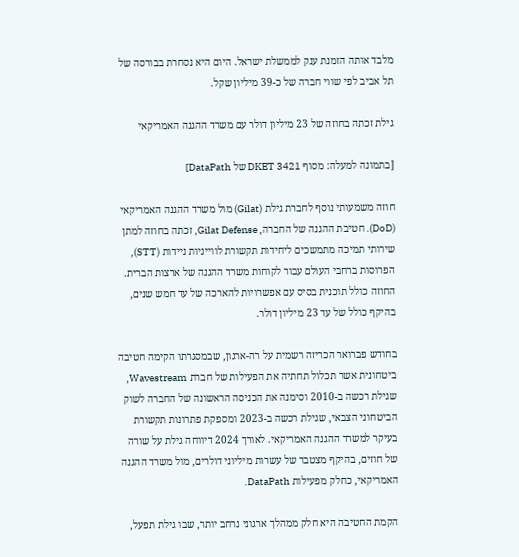מלבד אותה הזמנת ענק לממשלת ישראל. היום היא נסחרת בבורסה של תל אביב לפי שווי חברה של כ-39 מיליון שקל.

גילת זכתה בחוזה של 23 מיליון דולר עם משרד ההגנה האמריקאי

[בתמונה למעלה: מסוף DKET 3421 של DataPath]

חוזה משמעותי נוסף לחברת גילת (Gilat) מול משרד ההגנה האמריקאי (DoD). חטיבת ההגנה של החברה, Gilat Defense, זכתה בחוזה למתן שירותי תמיכה מתמשכים ליחידות תקשורת לווייניות ניידות (STT), הפרוסות ברחבי העולם עבור לקוחות משרד ההגנה של ארצות הברית. החוזה כולל תוכנית בסיס עם אפשרויות להארכה של עד חמש שנים, בהיקף כולל של עד 23 מיליון דולר.

בחודש פברואר הכריזה רשמית על רה-ארגון, שבמסגרתו הקימה חטיבה ביטחונית אשר תכלול תחתיה את הפעילות של חברת Wavestream, שגילת רכשה ב-2010 וסימנה את הכניסה הראשונה של החברה לשוק הביטחוני הצבאי, שגילת רכשה ב-2023 ומספקת פתרונות תקשורת בעיקר למשרד ההגנה האמריקאי. לאורך 2024 דיווחה גילת על שורה של חוזים, בהיקף מצטבר של עשרות מיליוני דולרים, מול משרד ההגנה האמריקאי, כחלק מפעילות DataPath.

הקמת החטיבה היא חלק ממהלך ארגוני נרחב יותר, שבו גילת תפעל,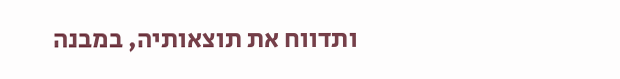ותדווח את תוצאותיה, במבנה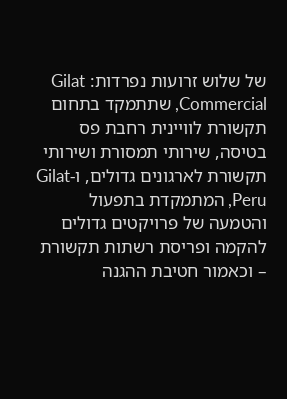של שלוש זרועות נפרדות: Gilat Commercial, שתתמקד בתחום תקשורת לוויינית רחבת פס בטיסה, שירותי תמסורת ושירותי תקשורת לארגונים גדולים, ו-Gilat Peru, המתמקדת בתפעול והטמעה של פרויקטים גדולים להקמה ופריסת רשתות תקשורת – וכאמור חטיבת ההגנה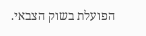הפועלת בשוק הצבאי.